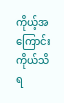ကိုယ့်အကြောင်း ကိုယ်သိရ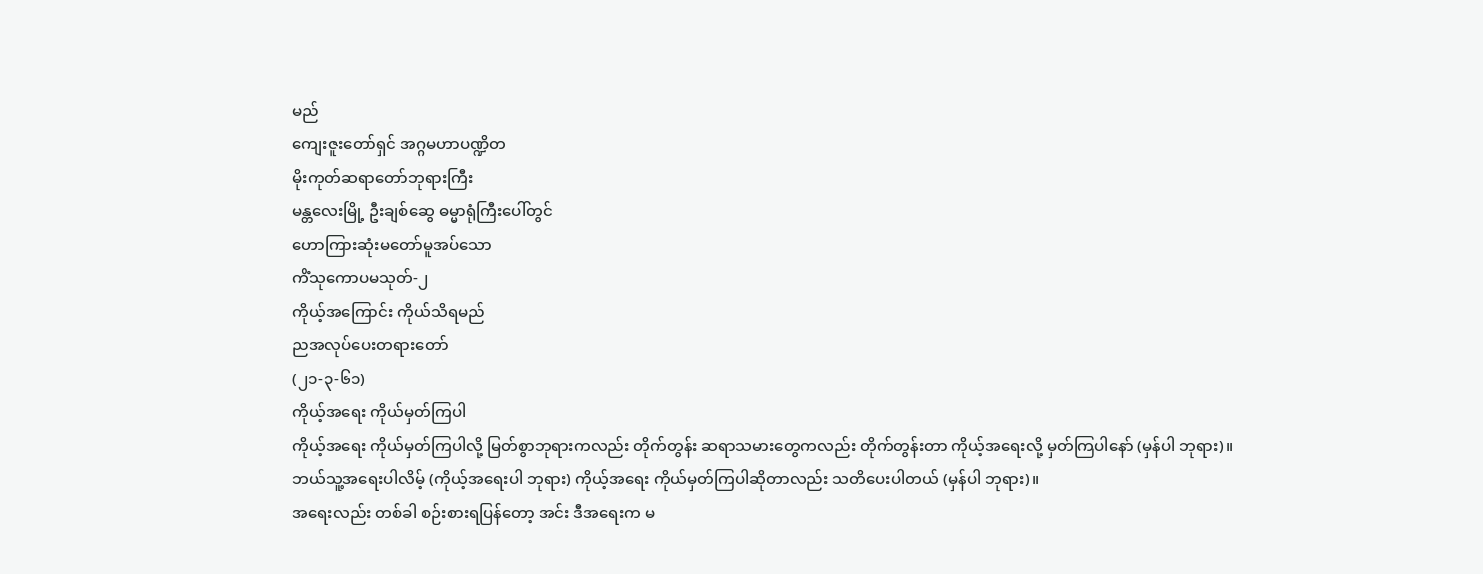မည်
ကျေးဇူးတော်ရှင် အဂ္ဂမဟာပဏ္ဍိတ
မိုးကုတ်ဆရာတော်ဘုရားကြီး
မန္တလေးမြို့ ဦးချစ်ဆွေ ဓမ္မာရုံကြီးပေါ်တွင်
ဟောကြားဆုံးမတော်မူအပ်သော
ကိံသုကောပမသုတ်-၂
ကိုယ့်အကြောင်း ကိုယ်သိရမည်
ညအလုပ်ပေးတရားတော်
(၂၁-၃-၆၁)
ကိုယ့်အရေး ကိုယ်မှတ်ကြပါ
ကိုယ့်အရေး ကိုယ်မှတ်ကြပါလို့ မြတ်စွာဘုရားကလည်း တိုက်တွန်း ဆရာသမားတွေကလည်း တိုက်တွန်းတာ ကိုယ့်အရေးလို့ မှတ်ကြပါနော် (မှန်ပါ ဘုရား)။
ဘယ်သူ့အရေးပါလိမ့် (ကိုယ့်အရေးပါ ဘုရား) ကိုယ့်အရေး ကိုယ်မှတ်ကြပါဆိုတာလည်း သတိပေးပါတယ် (မှန်ပါ ဘုရား)။
အရေးလည်း တစ်ခါ စဉ်းစားရပြန်တော့ အင်း ဒီအရေးက မ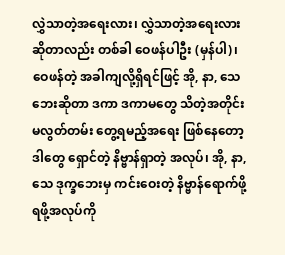လွှဲသာတဲ့အရေးလား၊ လွှဲသာတဲ့အရေးလား ဆိုတာလည်း တစ်ခါ ဝေဖန်ပါဦး (မှန်ပါ)၊ ဝေဖန်တဲ့ အခါကျလို့ရှိရင်ဖြင့် အို, နာ, သေဘေးဆိုတာ ဒကာ ဒကာမတွေ သိတဲ့အတိုင်း မလွတ်တမ်း တွေ့ရမည့်အရေး ဖြစ်နေတော့ ဒါတွေ ရှောင်တဲ့ နိဗ္ဗာန်ရှာတဲ့ အလုပ်၊ အို, နာ, သေ ဒုက္ခဘေးမှ ကင်းဝေးတဲ့ နိဗ္ဗာန်ရောက်ဖို့ ရဖို့အလုပ်ကို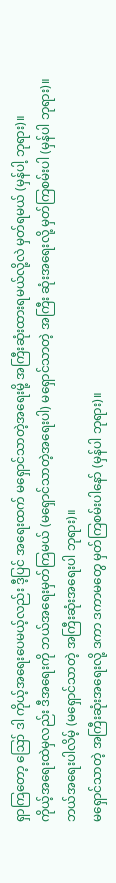ရှာကြတော့ ဪ ဒါ ကိုယ့်အရေးပေမယ့်လည်း ဒီ့ပြင် အရေးထက် မရှောင်သာတဲ့အရေးမို့ အကြီးဆုံးထားရမယ်လို့လဲ မှတ်ရမယ် (မှန်ပါ့ ဘုရား)။
ကိုယ့်အရေးထဲမှလည်း ဒီအရေးကို ဘယ်အရေးမှတ်ကြမယ် (မရှောင်သာတဲ့အရေးပါ) မရှောင်သာတဲ့ အကြီး ဆုံးအရေးလို့ မှတ်ကြစမ်းပါ (မှန်ပါ ဘုရား)။
ဘယ်အရေးပါလိမ့် (မရှောင်သာတဲ့ အကြီးဆုံးအရေးပါ ဘုရား)။
မရှောင်သာတဲ့ အကြီးဆုံးအရေးလို့ ဒကာ ဒကာမတွေ မှတ်ကြစမ်းပါနော် (မှန်ပါ ဘုရား)။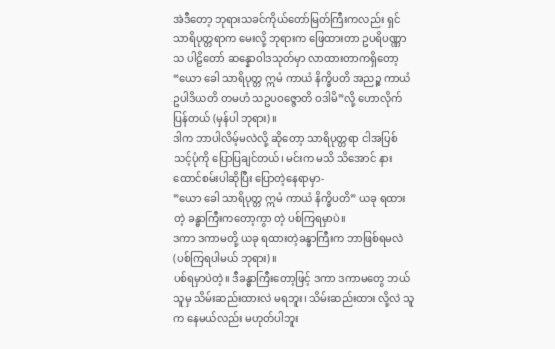အဲဒီတော့ ဘုရားသခင်ကိုယ်တော်မြတ်ကြီးကလည်း ရှင်သာရိပုတ္တရာက မေးလို့ ဘုရားက ဖြေထားတာ ဥပရိပဏ္ဏာသ ပါဠိတော် ဆန္နောဝါဒသုတ်မှာ လာထားတာကရှိတော့ “ယော ခေါ သာရိပုတ္တ ဣမံ ကာယံ နိက္ခိပတိ အညဉ္စ ကာယံ ဥပါဒိယတိ တမဟံ သဥပဝဇ္ဇောတိ ဝဒါမိ”လို့ ဟောလိုက်ပြန်တယ် (မှန်ပါ ဘုရား)။
ဒါက ဘာပါလိမ့်မလဲလို့ ဆိုတော့ သာရိပုတ္တရာ ငါအပြစ်သင့်ပုံကို ပြောပြချင်တယ်၊ မင်းက မသိ သိအောင် နားထောင်စမ်းပါဆိုပြီး ပြောတဲ့နေရာမှာ-
”ယော ခေါ သာရိပုတ္တ ဣမံ ကာယံ နိက္ခိပတိ” ယခု ရထားတဲ့ ခန္ဓာကြီးကတော့ကွာ တဲ့ ပစ်ကြရမှာပဲ။
ဒကာ ဒကာမတို့ ယခု ရထားတဲ့ခန္ခာကြီးက ဘာဖြစ်ရမလဲ (ပစ်ကြရပါမယ် ဘုရား)။
ပစ်ရမှာပဲတဲ့။ ဒီခန္ဓာကြီးတော့ဖြင့် ဒကာ ဒကာမတွေ ဘယ်သူမှ သိမ်းဆည်းထားလဲ မရဘူး၊ သိမ်းဆည်းထား လို့လဲ သူက နေမယ်လည်း မဟုတ်ပါဘူး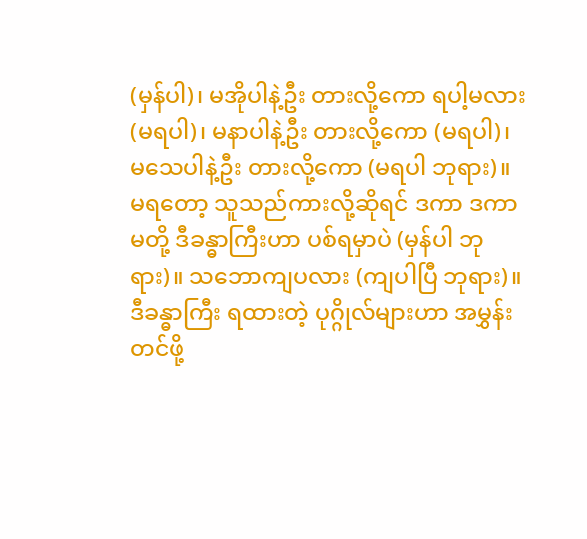(မှန်ပါ)၊ မအိုပါနဲ့ဦး တားလို့ကော ရပါ့မလား (မရပါ)၊ မနာပါနဲ့ဦး တားလို့ကော (မရပါ)၊ မသေပါနဲ့ဦး တားလို့ကော (မရပါ ဘုရား)။
မရတော့ သူသည်ကားလို့ဆိုရင် ဒကာ ဒကာမတို့ ဒီခန္ဓာကြီးဟာ ပစ်ရမှာပဲ (မှန်ပါ ဘုရား)။ သဘောကျပလား (ကျပါပြီ ဘုရား)။
ဒီခန္ဓာကြီး ရထားတဲ့ ပုဂ္ဂိုလ်များဟာ အမွှန်းတင်ဖို့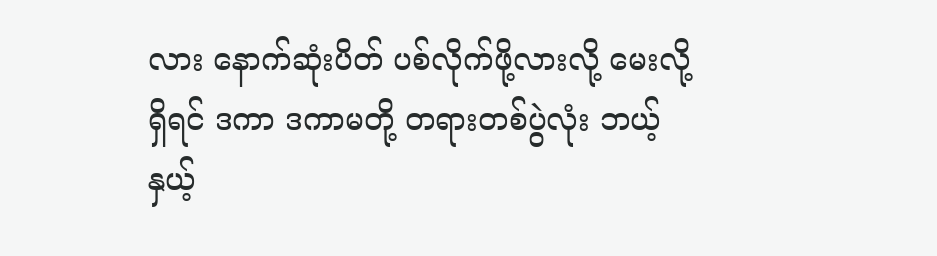လား နောက်ဆုံးပိတ် ပစ်လိုက်ဖို့လားလို့ မေးလို့ရှိရင် ဒကာ ဒကာမတို့ တရားတစ်ပွဲလုံး ဘယ့်နှယ့်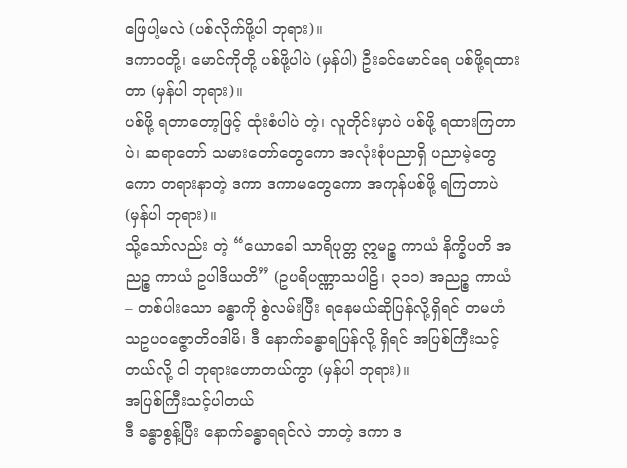ဖြေပါ့မလဲ (ပစ်လိုက်ဖို့ပါ ဘုရား)။
ဒကာဝတို့၊ မောင်ကိုတို့ ပစ်ဖို့ပါပဲ (မှန်ပါ) ဦးခင်မောင်ရေ ပစ်ဖို့ရထားတာ (မှန်ပါ ဘုရား)။
ပစ်ဖို့ ရတာတော့ဖြင့် ထုံးစံပါပဲ တဲ့၊ လူတိုင်းမှာပဲ ပစ်ဖို့ ရထားကြတာပဲ၊ ဆရာတော် သမားတော်တွေကော အလုံးစုံပညာရှိ ပညာမဲ့တွေကော တရားနာတဲ့ ဒကာ ဒကာမတွေကော အကုန်ပစ်ဖို့ ရကြတာပဲ (မှန်ပါ ဘုရား)။
သို့သော်လည်း တဲ့ “ယောခေါ သာရိပုတ္တ ဣမဉ္စ ကာယံ နိက္ခိပတိ အညဉ္စ ကာယံ ဥပါဒိယတိ” (ဥပရိပဏ္ဏာသပါဠိ၊ ၃၁၁) အညဉ္စ ကာယံ – တစ်ပါးသော ခန္ဓာကို စွဲလမ်းပြီး ရနေမယ်ဆိုပြန်လို့ရှိရင် တမဟံ သဥပဝဇ္ဇောတိဝဒါမိ၊ ဒီ နောက်ခန္ဓာရပြန်လို့ ရှိရင် အပြစ်ကြီးသင့်တယ်လို့ ငါ ဘုရားဟောတယ်ကွာ (မှန်ပါ ဘုရား)။
အပြစ်ကြီးသင့်ပါတယ်
ဒီ ခန္ဓာစွန့်ပြီး နောက်ခန္ဓာရရင်လဲ ဘာတဲ့ ဒကာ ဒ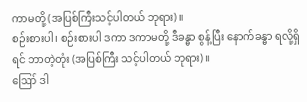ကာမတို့ (အပြစ်ကြီးသင့်ပါတယ် ဘုရား)။
စဉ်းစားပါ၊ စဉ်းစားပါ ဒကာ ဒကာမတို့ ဒီခန္ဓာ စွန့်ပြီး နောက်ခန္ဓာ ရလို့ရှိရင် ဘာတဲ့တုံး (အပြစ်ကြီး သင့်ပါတယ် ဘုရား)။
ဪ ဒါ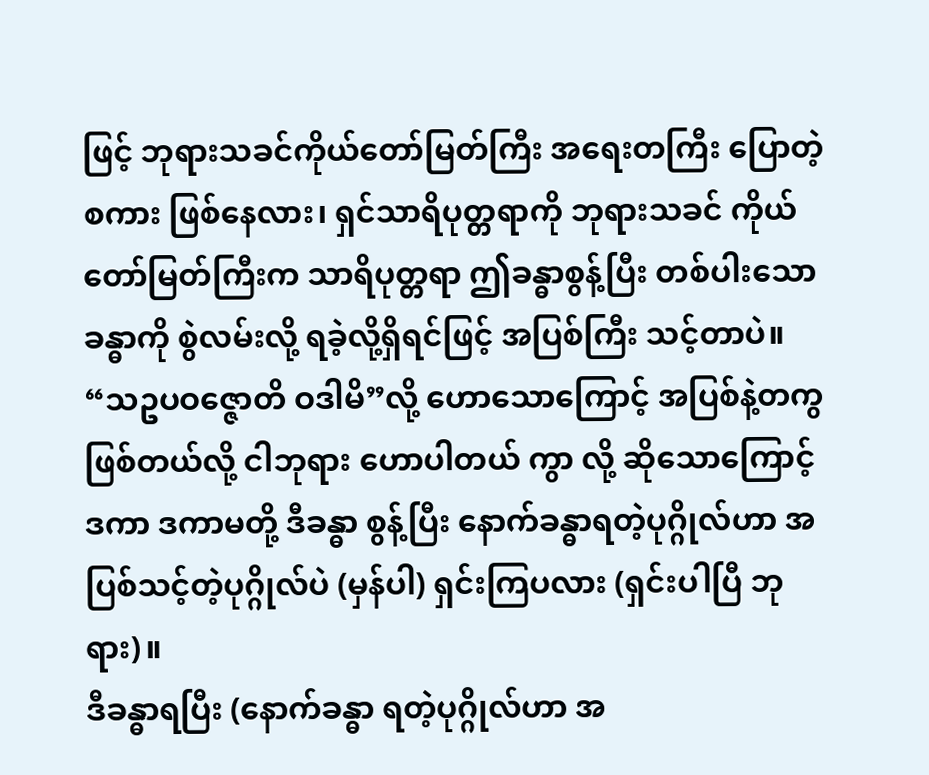ဖြင့် ဘုရားသခင်ကိုယ်တော်မြတ်ကြီး အရေးတကြီး ပြောတဲ့စကား ဖြစ်နေလား၊ ရှင်သာရိပုတ္တရာကို ဘုရားသခင် ကိုယ်တော်မြတ်ကြီးက သာရိပုတ္တရာ ဤခန္ဓာစွန့်ပြီး တစ်ပါးသော ခန္ဓာကို စွဲလမ်းလို့ ရခဲ့လို့ရှိရင်ဖြင့် အပြစ်ကြီး သင့်တာပဲ။ “သဥပဝဇ္ဇောတိ ဝဒါမိ”လို့ ဟောသောကြောင့် အပြစ်နဲ့တကွ ဖြစ်တယ်လို့ ငါဘုရား ဟောပါတယ် ကွာ လို့ ဆိုသောကြောင့် ဒကာ ဒကာမတို့ ဒီခန္ဓာ စွန့်ပြီး နောက်ခန္ဓာရတဲ့ပုဂ္ဂိုလ်ဟာ အပြစ်သင့်တဲ့ပုဂ္ဂိုလ်ပဲ (မှန်ပါ) ရှင်းကြပလား (ရှင်းပါပြီ ဘုရား)။
ဒီခန္ဓာရပြီး (နောက်ခန္ဓာ ရတဲ့ပုဂ္ဂိုလ်ဟာ အ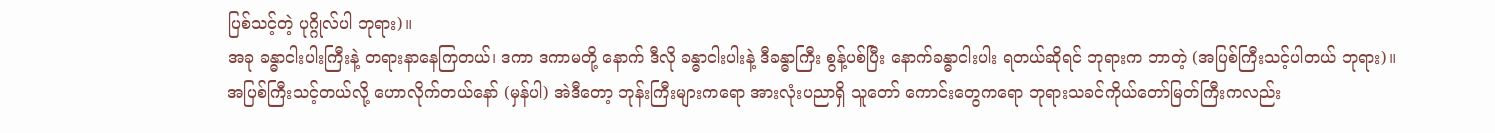ပြစ်သင့်တဲ့ ပုဂ္ဂိုလ်ပါ ဘုရား)။
အခု ခန္ဓာငါးပါးကြီးနဲ့ တရားနာနေကြတယ်၊ ဒကာ ဒကာမတို့ နောက် ဒီလို ခန္ဓာငါးပါးနဲ့ ဒီခန္ဓာကြီး စွန့်ပစ်ပြီး နောက်ခန္ဓာငါးပါး ရတယ်ဆိုရင် ဘုရားက ဘာတဲ့ (အပြစ်ကြီးသင့်ပါတယ် ဘုရား)။
အပြစ်ကြီးသင့်တယ်လို့ ဟောလိုက်တယ်နော် (မှန်ပါ) အဲဒီတော့ ဘုန်းကြီးများကရော အားလုံးပညာရှိ သူတော် ကောင်းတွေကရော ဘုရားသခင်ကိုယ်တော်မြတ်ကြီးကလည်း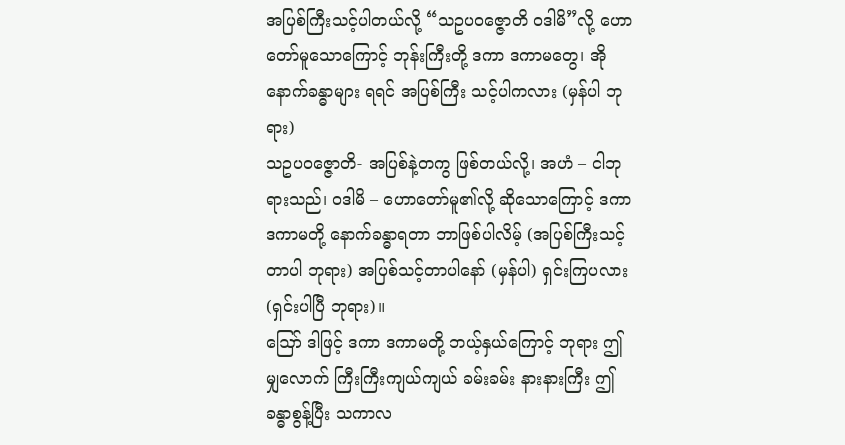အပြစ်ကြီးသင့်ပါတယ်လို့ “သဥပဝဇ္ဇောတိ ဝဒါမိ”လို့ ဟောတော်မူသောကြောင့် ဘုန်းကြီးတို့ ဒကာ ဒကာမတွေ၊ အို နောက်ခန္ဓာများ ရရင် အပြစ်ကြီး သင့်ပါကလား (မှန်ပါ ဘုရား)
သဥပဝဇ္ဇောတိ- အပြစ်နဲ့တကွ ဖြစ်တယ်လို့၊ အဟံ – ငါဘုရားသည်၊ ဝဒါမိ – ဟောတော်မူ၏လို့ ဆိုသောကြောင့် ဒကာ ဒကာမတို့ နောက်ခန္ဓာရတာ ဘာဖြစ်ပါလိမ့် (အပြစ်ကြီးသင့်တာပါ ဘုရား) အပြစ်သင့်တာပါနော် (မှန်ပါ) ရှင်းကြပလား (ရှင်းပါပြီ ဘုရား)။
ဪ ဒါဖြင့် ဒကာ ဒကာမတို့ ဘယ့်နှယ်ကြောင့် ဘုရား ဤမျှလောက် ကြီးကြီးကျယ်ကျယ် ခမ်းခမ်း နားနားကြီး ဤခန္ဓာစွန့်ပြီး သကာလ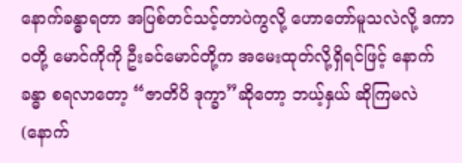နောက်ခန္ဓာရတာ အပြစ်တင်သင့်တာပဲကွလို့ ဟောတော်မူသလဲလို့ ဒကာဝတို့ မောင်ကိုကို ဦးခင်မောင်တို့က အမေးထုတ်လို့ရှိရင်ဖြင့် နောက်ခန္ဓာ စရလာတော့ “ဇာတိပိ ဒုက္ခာ”ဆိုတော့ ဘယ့်နှယ် ဆိုကြမလဲ (နောက်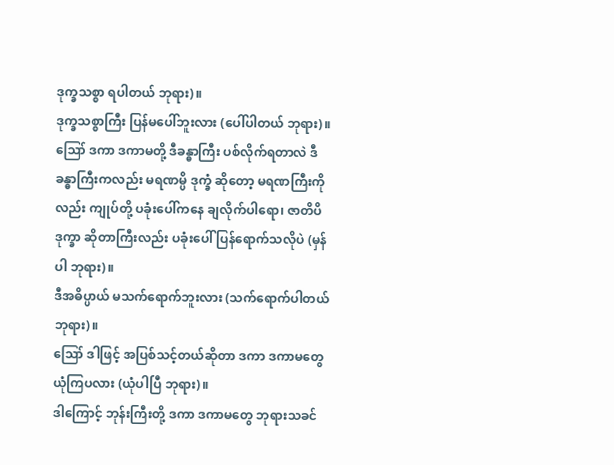ဒုက္ခသစ္စာ ရပါတယ် ဘုရား)။
ဒုက္ခသစ္စာကြီး ပြန်မပေါ်ဘူးလား (ပေါ်ပါတယ် ဘုရား)။
ဪ ဒကာ ဒကာမတို့ ဒီခန္ဓာကြီး ပစ်လိုက်ရတာလဲ ဒီခန္ဓာကြီးကလည်း မရဏမ္ပိ ဒုက္ခံ ဆိုတော့ မရဏကြီးကိုလည်း ကျုပ်တို့ ပခုံးပေါ်ကနေ ချလိုက်ပါရော၊ ဇာတိပိ ဒုက္ခာ ဆိုတာကြီးလည်း ပခုံးပေါ် ပြန်ရောက်သလိုပဲ (မှန်ပါ ဘုရား)။
ဒီအဓိပ္ပာယ် မသက်ရောက်ဘူးလား (သက်ရောက်ပါတယ် ဘုရား)။
ဪ ဒါဖြင့် အပြစ်သင့်တယ်ဆိုတာ ဒကာ ဒကာမတွေ ယုံကြပလား (ယုံပါပြီ ဘုရား)။
ဒါကြောင့် ဘုန်းကြီးတို့ ဒကာ ဒကာမတွေ ဘုရားသခင်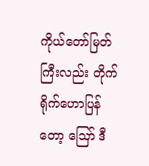ကိုယ်တော်မြတ်ကြီးလည်း တိုက်ရိုက်ဟောပြန်တော့ ဪ ဒီ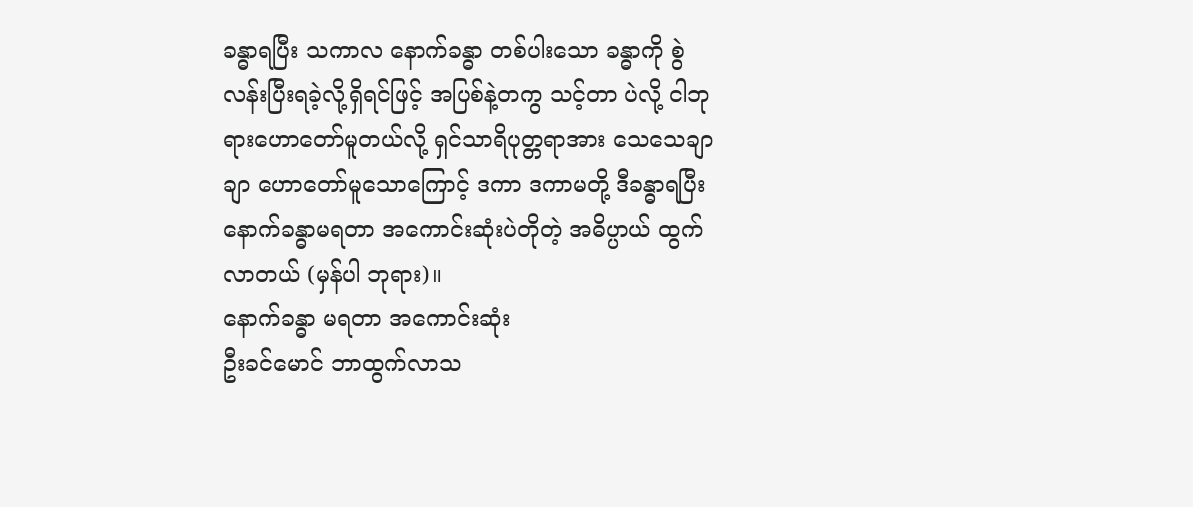ခန္ဓာရပြီး သကာလ နောက်ခန္ဓာ တစ်ပါးသော ခန္ဓာကို စွဲလန်းပြီးရခဲ့လို့ရှိရင်ဖြင့် အပြစ်နဲ့တကွ သင့်တာ ပဲလို့ ငါဘုရားဟောတော်မူတယ်လို့ ရှင်သာရိပုတ္တရာအား သေသေချာချာ ဟောတော်မူသောကြောင့် ဒကာ ဒကာမတို့ ဒီခန္ဓာရပြီး နောက်ခန္ဓာမရတာ အကောင်းဆုံးပဲတိုတဲ့ အဓိပ္ပာယ် ထွက်လာတယ် (မှန်ပါ ဘုရား)။
နောက်ခန္ဓာ မရတာ အကောင်းဆုံး
ဦးခင်မောင် ဘာထွက်လာသ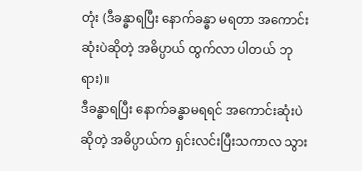တုံး (ဒီခန္ဓာရပြီး နောက်ခန္ဓာ မရတာ အကောင်းဆုံးပဲဆိုတဲ့ အဓိပ္ပာယ် ထွက်လာ ပါတယ် ဘုရား)။
ဒီခန္ဓာရပြီး နောက်ခန္ဓာမရရင် အကောင်းဆုံးပဲဆိုတဲ့ အဓိပ္ပာယ်က ရှင်းလင်းပြီးသကာလ သွား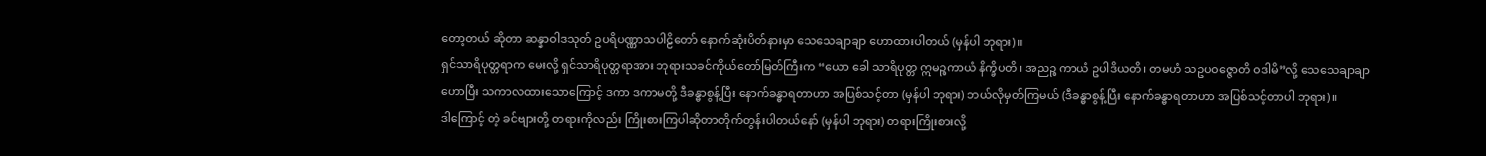တော့တယ် ဆိုတာ ဆန္နာဝါဒသုတ် ဥပရိပဏ္ဏာသပါဠိတော် နောက်ဆုံးပိတ်နားမှာ သေသေချာချာ ဟောထားပါတယ် (မှန်ပါ ဘုရား)။
ရှင်သာရိပုတ္တရာက မေးလို့ ရှင်သာရိပုတ္တရာအား ဘုရားသခင်ကိုယ်တော်မြတ်ကြီးက “ယော ခေါ သာရိပုတ္တ ဣမဉ္စကာယံ နိက္ခိပတိ၊ အညဉ္စ ကာယံ ဥပါဒိယတိ၊ တမဟံ သဥပဝဇ္ဇောတိ ဝဒါမိ”လို့ သေသေချာချာ ဟောပြီး သကာလထားသောကြောင့် ဒကာ ဒကာမတို့ ဒီခန္ဓာစွန့်ပြီး နောက်ခန္ဓာရတာဟာ အပြစ်သင့်တာ (မှန်ပါ ဘုရား) ဘယ်လိုမှတ်ကြမယ် (ဒီခန္ဓာစွန့်ပြီး နောက်ခန္ဓာရတာဟာ အပြစ်သင့်တာပါ ဘုရား)။
ဒါကြောင့် တဲ့ ခင်ဗျားတို့ တရားကိုလည်း ကြိုးစားကြပါဆိုတာတိုက်တွန်းပါတယ်နော် (မှန်ပါ ဘုရား) တရားကြိုးစားလို့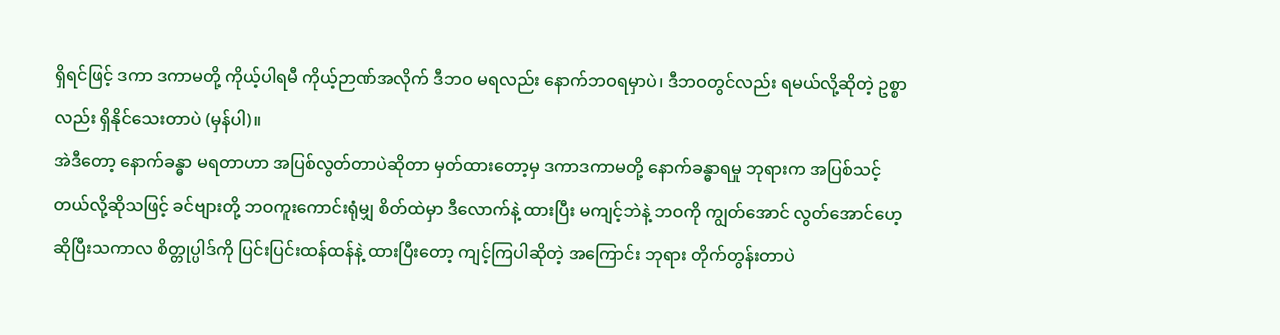ရှိရင်ဖြင့် ဒကာ ဒကာမတို့ ကိုယ့်ပါရမီ ကိုယ့်ဉာဏ်အလိုက် ဒီဘဝ မရလည်း နောက်ဘဝရမှာပဲ၊ ဒီဘဝတွင်လည်း ရမယ်လို့ဆိုတဲ့ ဥစ္စာလည်း ရှိနိုင်သေးတာပဲ (မှန်ပါ)။
အဲဒီတော့ နောက်ခန္ဓာ မရတာဟာ အပြစ်လွတ်တာပဲဆိုတာ မှတ်ထားတော့မှ ဒကာဒကာမတို့ နောက်ခန္ဓာရမှု ဘုရားက အပြစ်သင့်တယ်လို့ဆိုသဖြင့် ခင်ဗျားတို့ ဘဝကူးကောင်းရုံမျှ စိတ်ထဲမှာ ဒီလောက်နဲ့ ထားပြီး မကျင့်ဘဲနဲ့ ဘဝကို ကျွတ်အောင် လွတ်အောင်ဟေ့ ဆိုပြီးသကာလ စိတ္တုပ္ပါဒ်ကို ပြင်းပြင်းထန်ထန်နဲ့ ထားပြီးတော့ ကျင့်ကြပါဆိုတဲ့ အကြောင်း ဘုရား တိုက်တွန်းတာပဲ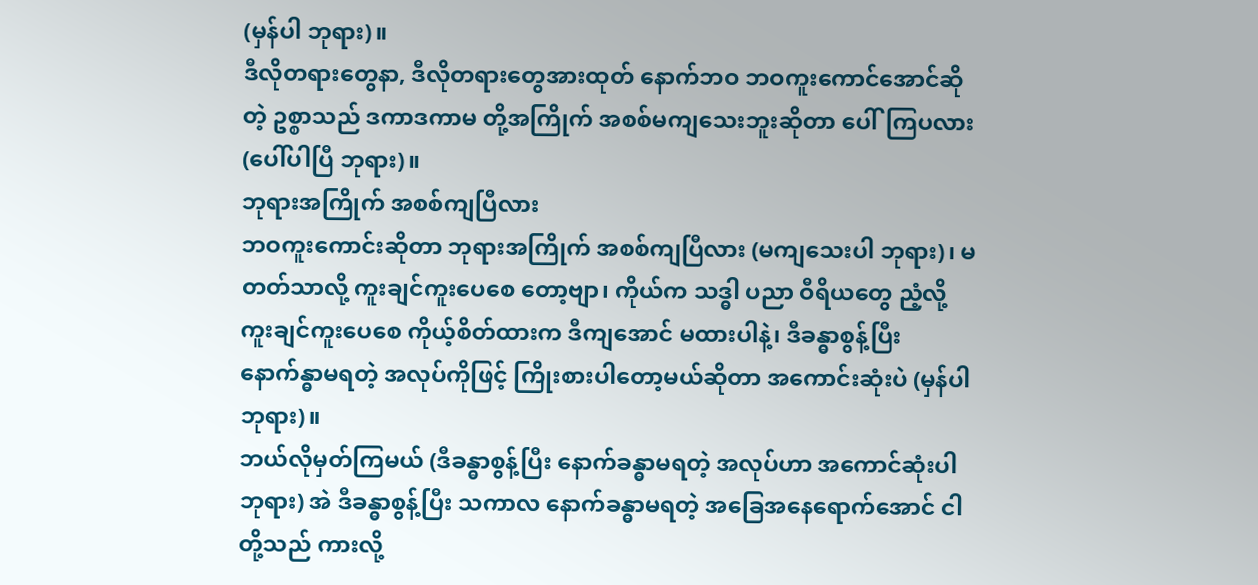(မှန်ပါ ဘုရား)။
ဒီလိုတရားတွေနာ, ဒီလိုတရားတွေအားထုတ် နောက်ဘဝ ဘဝကူးကောင်အောင်ဆိုတဲ့ ဥစ္စာသည် ဒကာဒကာမ တို့အကြိုက် အစစ်မကျသေးဘူးဆိုတာ ပေါ်ကြပလား (ပေါ်ပါပြီ ဘုရား)။
ဘုရားအကြိုက် အစစ်ကျပြီလား
ဘဝကူးကောင်းဆိုတာ ဘုရားအကြိုက် အစစ်ကျပြီလား (မကျသေးပါ ဘုရား)၊ မတတ်သာလို့ ကူးချင်ကူးပေစေ တော့ဗျာ၊ ကိုယ်က သဒ္ဓါ ပညာ ဝီရိယတွေ ညံ့လို့ ကူးချင်ကူးပေစေ ကိုယ့်စိတ်ထားက ဒီကျအောင် မထားပါနဲ့၊ ဒီခန္ဓာစွန့်ပြီး နောက်န္ဓာမရတဲ့ အလုပ်ကိုဖြင့် ကြိုးစားပါတော့မယ်ဆိုတာ အကောင်းဆုံးပဲ (မှန်ပါ ဘုရား)။
ဘယ်လိုမှတ်ကြမယ် (ဒီခန္ဓာစွန့်ပြီး နောက်ခန္ဓာမရတဲ့ အလုပ်ဟာ အကောင်ဆုံးပါ ဘုရား) အဲ ဒီခန္ဓာစွန့်ပြီး သကာလ နောက်ခန္ဓာမရတဲ့ အခြေအနေရောက်အောင် ငါတို့သည် ကားလို့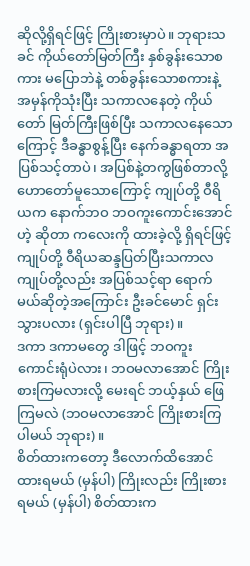ဆိုလို့ရှိရင်ဖြင့် ကြိုးစားမှာပဲ။ ဘုရားသခင် ကိုယ်တော်မြတ်ကြီး နှစ်ခွန်းသောစကား မပြောဘဲနဲ့ တစ်ခွန်းသောစကားနဲ့ အမှန်ကိုသုံးပြီး သကာလနေတဲ့ ကိုယ်တော် မြတ်ကြီးဖြစ်ပြီး သကာလနေသောကြောင့် ဒီခန္ဓာစွန့်ပြီး နေက်ခန္ဓာရတာ အပြစ်သင့်တာပဲ၊ အပြစ်နဲ့တကွဖြစ်တာလို့ ဟောတော်မူသောကြောင့် ကျုပ်တို့ ဝီရိယက နောက်ဘဝ ဘဝကူးကောင်းအောင်ဟဲ့ ဆိုတာ ကလေးကို ထားခဲ့လို့ ရှိရင်ဖြင့် ကျုပ်တို့ ဝီရိယဆန္ဒပြတ်ပြီးသကာလ ကျုပ်တို့လည်း အပြစ်သင့်ရာ ရောက်မယ်ဆိုတဲ့အကြောင်း ဦးခင်မောင် ရှင်းသွားပလား (ရှင်းပါပြီ ဘုရား)။
ဒကာ ဒကာမတွေ ဒါဖြင့် ဘဝကူးကောင်းရုံပဲလား၊ ဘဝမလာအောင် ကြိုးစားကြမလားလို့ မေးရင် ဘယ့်နှယ် ဖြေကြမလဲ (ဘဝမလာအောင် ကြိုးစားကြပါမယ် ဘုရား)။
စိတ်ထားကတော့ ဒီလောက်ထိအောင် ထားရမယ် (မှန်ပါ) ကြိုးလည်း ကြိုးစားရမယ် (မှန်ပါ) စိတ်ထားက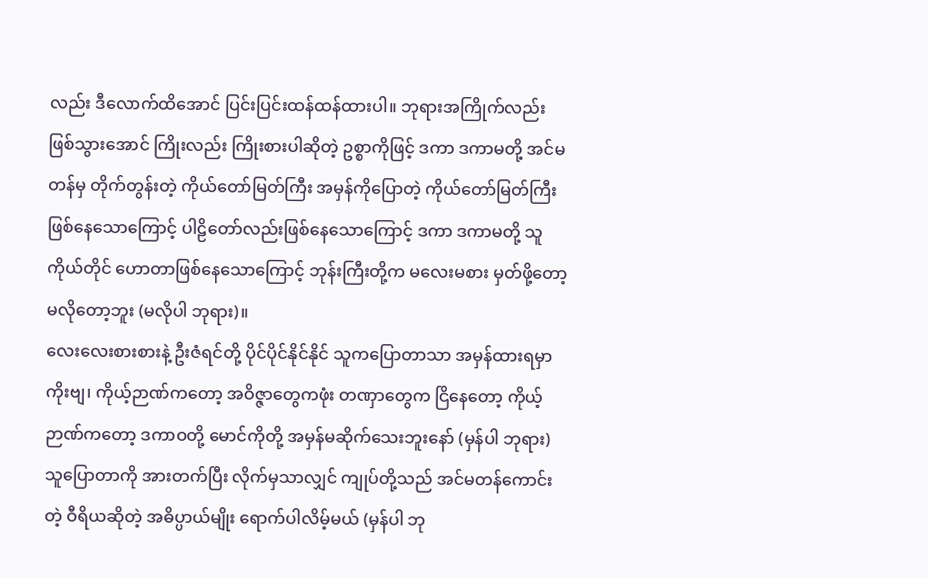လည်း ဒီလောက်ထိအောင် ပြင်းပြင်းထန်ထန်ထားပါ။ ဘုရားအကြိုက်လည်း ဖြစ်သွားအောင် ကြိုးလည်း ကြိုးစားပါဆိုတဲ့ ဥစ္စာကိုဖြင့် ဒကာ ဒကာမတို့ အင်မတန်မှ တိုက်တွန်းတဲ့ ကိုယ်တော်မြတ်ကြီး အမှန်ကိုပြောတဲ့ ကိုယ်တော်မြတ်ကြီး ဖြစ်နေသောကြောင့် ပါဠိတော်လည်းဖြစ်နေသောကြောင့် ဒကာ ဒကာမတို့ သူကိုယ်တိုင် ဟောတာဖြစ်နေသောကြောင့် ဘုန်းကြီးတို့က မလေးမစား မှတ်ဖို့တော့ မလိုတော့ဘူး (မလိုပါ ဘုရား)။
လေးလေးစားစားနဲ့ ဦးဇံရင်တို့ ပိုင်ပိုင်နိုင်နိုင် သူကပြောတာသာ အမှန်ထားရမှာကိုးဗျ၊ ကိုယ့်ဉာဏ်ကတော့ အဝိဇ္ဇာတွေကဖုံး တဏှာတွေက ငြိနေတော့ ကိုယ့်ဉာဏ်ကတော့ ဒကာဝတို့ မောင်ကိုတို့ အမှန်မဆိုက်သေးဘူးနော် (မှန်ပါ ဘုရား) သူပြောတာကို အားတက်ပြီး လိုက်မှသာလျှင် ကျုပ်တို့သည် အင်မတန်ကောင်းတဲ့ ဝီရိယဆိုတဲ့ အဓိပ္ပာယ်မျိုး ရောက်ပါလိမ့်မယ် (မှန်ပါ ဘု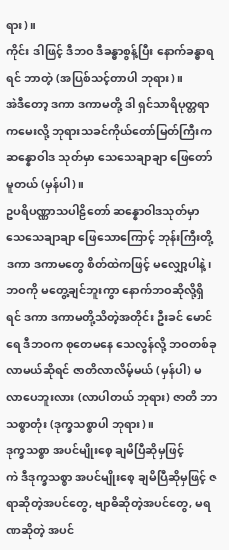ရား)။
ကိုင်း ဒါဖြင့် ဒီဘဝ ဒီခန္ဓာစွန့်ပြီး နောက်ခန္ဓာရရင် ဘာတဲ့ (အပြစ်သင့်တာပါ ဘုရား)။
အဲဒီတော့ ဒကာ ဒကာမတို့ ဒါ ရှင်သာရိပုတ္တရာကမေးလို့ ဘုရားသခင်ကိုယ်တော်မြတ်ကြီးက ဆန္နောဝါဒ သုတ်မှာ သေသေချာချာ ဖြေတော်မူတယ် (မှန်ပါ)။
ဥပရိပဏ္ဏာသပါဠိတော် ဆန္နောဝါဒသုတ်မှာ သေသေချာချာ ဖြေသောကြောင့် ဘုန်းကြီးတို့ ဒကာ ဒကာမတွေ စိတ်ထဲကဖြင့် မလျှော့ပါနဲ့၊ ဘဝကို မတွေ့ချင်ဘူးကွာ နောက်ဘဝဆိုလို့ရှိရင် ဒကာ ဒကာမတို့သိတဲ့အတိုင်း ဦးခင် မောင်ရေ ဒီဘဝက စုတေမနေ သေလွန်လို့ ဘဝတစ်ခု လာမယ်ဆိုရင် ဇာတိလာလိမ့်မယ် (မှန်ပါ) မလာပေဘူးလား (လာပါတယ် ဘုရား) ဇာတိ ဘာသစ္စာတုံး (ဒုက္ခသစ္စာပါ ဘုရား)။
ဒုက္ခသစ္စာ အပင်မျိုးစေ့ ချမိပြီဆိုမှဖြင့်
ကဲ ဒီဒုက္ခသစ္စာ အပင်မျိုးစေ့ ချမိပြီဆိုမှဖြင့် ဇရာဆိုတဲ့အပင်တွေ, ဗျာဓိဆိုတဲ့အပင်တွေ, မရဏဆိုတဲ့ အပင်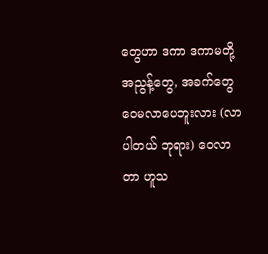တွေဟာ ဒကာ ဒကာမတို့ အညွန့်တွေ, အခက်တွေ ဝေမလာပေဘူးလား (လာပါတယ် ဘုရား) ဝေလာတာ ဟူသ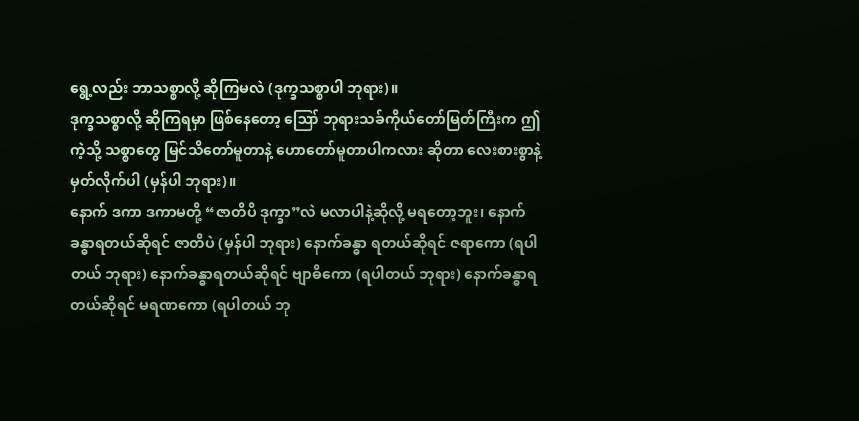ရွေ့လည်း ဘာသစ္စာလို့ ဆိုကြမလဲ (ဒုက္ခသစ္စာပါ ဘုရား)။
ဒုက္ခသစ္စာလို့ ဆိုကြရမှာ ဖြစ်နေတော့ ဪ ဘုရားသခ်ကိုယ်တော်မြတ်ကြီးက ဤကဲ့သို့ သစ္စာတွေ မြင်သိတော်မူတာနဲ့ ဟောတော်မူတာပါကလား ဆိုတာ လေးစားစွာနဲ့ မှတ်လိုက်ပါ (မှန်ပါ ဘုရား)။
နောက် ဒကာ ဒကာမတို့ “ဇာတိပိ ဒုက္ခာ”လဲ မလာပါနဲ့ဆိုလို့ မရတော့ဘူး၊ နောက် ခန္ဓာရတယ်ဆိုရင် ဇာတိပဲ (မှန်ပါ ဘုရား) နောက်ခန္ဓာ ရတယ်ဆိုရင် ဇရာကော (ရပါတယ် ဘုရား) နောက်ခန္ဓာရတယ်ဆိုရင် ဗျာဓိကော (ရပါတယ် ဘုရား) နောက်ခန္ဓာရတယ်ဆိုရင် မရဏကော (ရပါတယ် ဘု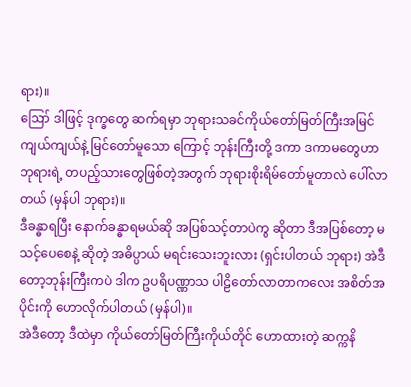ရား)။
ဪ ဒါဖြင့် ဒုက္ခတွေ ဆက်ရမှာ ဘုရားသခင်ကိုယ်တော်မြတ်ကြီးအမြင်ကျယ်ကျယ်နဲ့ မြင်တော်မူသော ကြောင့် ဘုန်းကြီးတို့ ဒကာ ဒကာမတွေဟာ ဘုရားရဲ့ တပည့်သားတွေဖြစ်တဲ့အတွက် ဘုရားစိုးရိမ်တော်မူတာလဲ ပေါ်လာတယ် (မှန်ပါ ဘုရား)။
ဒီခန္ဓာရပြီး နောက်ခန္ဓာရမယ်ဆို အပြစ်သင့်တာပဲကွ ဆိုတာ ဒီအပြစ်တော့ မသင့်ပေစေနဲ့ ဆိုတဲ့ အဓိပ္ပာယ် မရင်းသေးဘူးလား (ရှင်းပါတယ် ဘုရား) အဲဒီတော့ဘုန်းကြီးကပဲ ဒါက ဥပရိပဏ္ဏာသ ပါဠိတော်လာတာကလေး အစိတ်အပိုင်းကို ဟောလိုက်ပါတယ် (မှန်ပါ)။
အဲဒီတော့ ဒီထဲမှာ ကိုယ်တော်မြတ်ကြီးကိုယ်တိုင် ဟောထားတဲ့ ဆက္ကနိ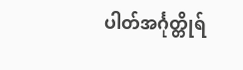ပါတ်အင်္ဂုတ္တိုရ်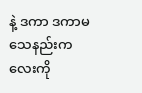နဲ့ ဒကာ ဒကာမ သေနည်းကလေးကို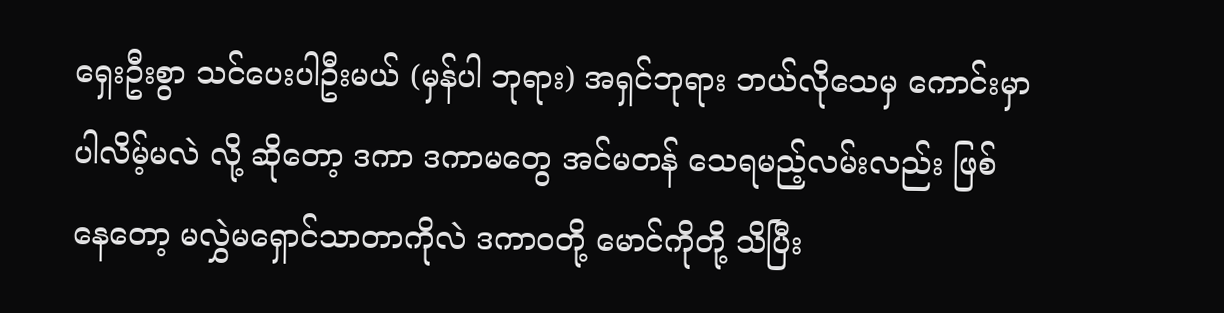ရှေးဦးစွာ သင်ပေးပါဦးမယ် (မှန်ပါ ဘုရား) အရှင်ဘုရား ဘယ်လိုသေမှ ကောင်းမှာပါလိမ့်မလဲ လို့ ဆိုတော့ ဒကာ ဒကာမတွေ အင်မတန် သေရမည့်လမ်းလည်း ဖြစ်နေတော့ မလွှဲမရှောင်သာတာကိုလဲ ဒကာဝတို့ မောင်ကိုတို့ သိပြီး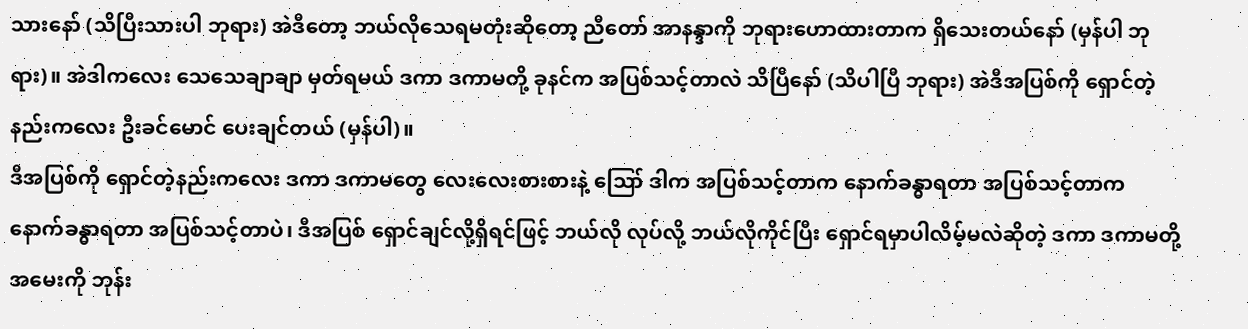သားနော် (သိပြီးသားပါ ဘုရား) အဲဒီတော့ ဘယ်လိုသေရမတုံးဆိုတော့ ညီတော် အာနန္ဒာကို ဘုရားဟောထားတာက ရှိသေးတယ်နော် (မှန်ပါ ဘုရား)။ အဲဒါကလေး သေသေချာချာ မှတ်ရမယ် ဒကာ ဒကာမတို့ ခုနင်က အပြစ်သင့်တာလဲ သိပြီနော် (သိပါပြီ ဘုရား) အဲဒီအပြစ်ကို ရှောင်တဲ့နည်းကလေး ဦးခင်မောင် ပေးချင်တယ် (မှန်ပါ)။
ဒီအပြစ်ကို ရှောင်တဲ့နည်းကလေး ဒကာ ဒကာမတွေ လေးလေးစားစားနဲ့ ဪ ဒါက အပြစ်သင့်တာက နောက်ခန္ဓာရတာ အပြစ်သင့်တာက နောက်ခန္ဓာရတာ အပြစ်သင့်တာပဲ၊ ဒီအပြစ် ရှောင်ချင်လို့ရှိရင်ဖြင့် ဘယ်လို လုပ်လို့ ဘယ်လိုကိုင်ပြီး ရှောင်ရမှာပါလိမ့်မလဲဆိုတဲ့ ဒကာ ဒကာမတို့ အမေးကို ဘုန်း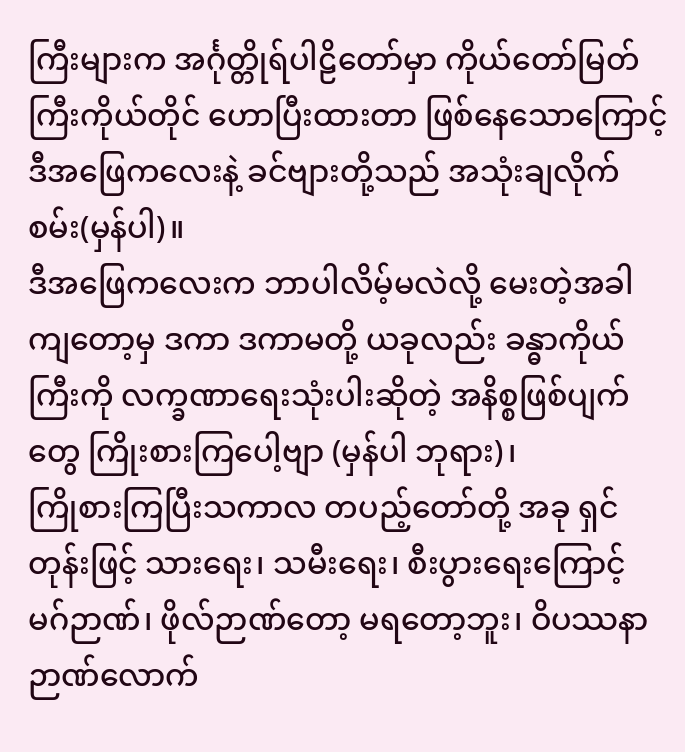ကြီးများက အင်္ဂုတ္တိုရ်ပါဠိတော်မှာ ကိုယ်တော်မြတ်ကြီးကိုယ်တိုင် ဟောပြီးထားတာ ဖြစ်နေသောကြောင့် ဒီအဖြေကလေးနဲ့ ခင်ဗျားတို့သည် အသုံးချလိုက် စမ်း(မှန်ပါ)။
ဒီအဖြေကလေးက ဘာပါလိမ့်မလဲလို့ မေးတဲ့အခါကျတော့မှ ဒကာ ဒကာမတို့ ယခုလည်း ခန္ဓာကိုယ်ကြီးကို လက္ခဏာရေးသုံးပါးဆိုတဲ့ အနိစ္စဖြစ်ပျက်တွေ ကြိုးစားကြပေါ့ဗျာ (မှန်ပါ ဘုရား)၊
ကြိုစားကြပြီးသကာလ တပည့်တော်တို့ အခု ရှင်တုန်းဖြင့် သားရေး၊ သမီးရေး၊ စီးပွားရေးကြောင့် မဂ်ဉာဏ်၊ ဖိုလ်ဉာဏ်တော့ မရတော့ဘူး၊ ဝိပဿနာဉာဏ်လောက်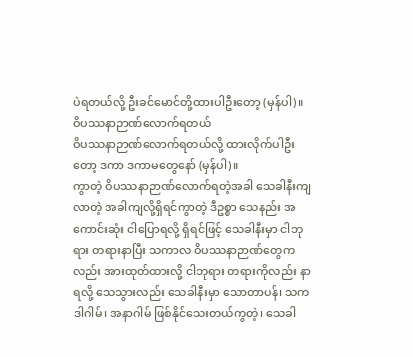ပဲရတယ်လို့ ဦးခင်မောင်တို့ထားပါဦးတော့ (မှန်ပါ)။
ဝိပဿနာဉာဏ်လောက်ရတယ်
ဝိပဿနာဉာဏ်လောက်ရတယ်လို့ ထားလိုက်ပါဦးတော့ ဒကာ ဒကာမတွေနော် (မှန်ပါ)။
ကွာတဲ့ ဝိပဿနာဉာဏ်လောက်ရတဲ့အခါ သေခါနီးကျလာတဲ့ အခါကျလို့ရှိရင်ကွာတဲ့ ဒီဥစ္စာ သေနည်း အကောင်းဆုံး ငါပြောရလို့ ရှိရင်ဖြင့် သေခါနီးမှာ ငါဘုရား တရားနာပြီး သကာလ ဝိပဿနာဉာဏ်တွေကလည်း အားထုတ်ထားလို့ ငါဘုရား တရားကိုလည်း နာရလို့ သေသွားလည်း သေခါနီးမှာ သောတာပန်၊ သကဒါဂါမ်၊ အနာဂါမ် ဖြစ်နိုင်သေးတယ်ကွတဲ့၊ သေခါ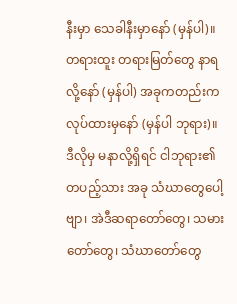နီးမှာ သေခါနီးမှာနော် (မှန်ပါ)။
တရားထူး တရားမြတ်တွေ နာရလို့နော် (မှန်ပါ) အခုကတည်းက လုပ်ထားမှနော် (မှန်ပါ ဘုရား)။
ဒီလိုမှ မနာလို့ရှိရင် ငါဘုရား၏ တပည့်သား အခု သံဃာတွေပေါ့ဗျာ၊ အဲဒီဆရာတော်တွေ၊ သမားတော်တွေ၊ သံဃာတော်တွေ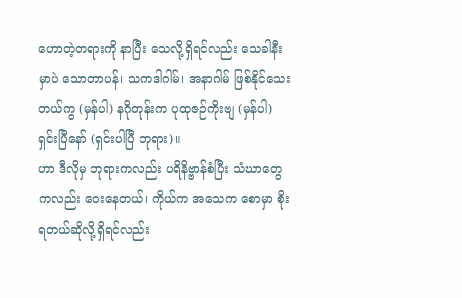ဟောတဲ့တရားကို နာပြီး သေလို့ရှိရင်လည်း သေခါနီးမှာပဲ သောတာပန်၊ သကဒါဂါမ်၊ အနာဂါမ် ဖြစ်နိုင်သေးတယ်ကွ (မှန်ပါ) နဂိုတုန်းက ပုထုဇဉ်ကိုးဗျ (မှန်ပါ) ရှင်းပြီနော် (ရှင်းပါပြီ ဘုရား)။
ဟာ ဒီလိုမှ ဘုရားကလည်း ပရိနိဗ္ဗာန်စံပြီး သံဃာတွေကလည်း ဝေးနေတယ်၊ ကိုယ်က အသေက စောမှာ စိုးရတယ်ဆိုလို့ရှိရင်လည်း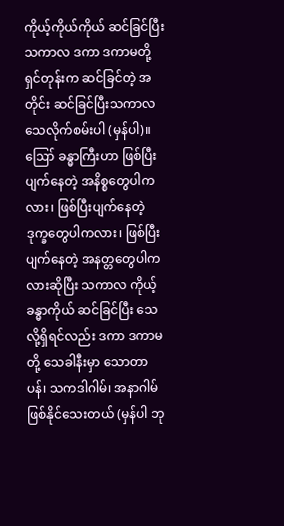ကိုယ့်ကိုယ်ကိုယ် ဆင်ခြင်ပြီးသကာလ ဒကာ ဒကာမတို့ ရှင်တုန်းက ဆင်ခြင်တဲ့ အတိုင်း ဆင်ခြင်ပြီးသကာလ သေလိုက်စမ်းပါ (မှန်ပါ)။
ဪ ခန္ဓာကြီးဟာ ဖြစ်ပြီး ပျက်နေတဲ့ အနိစ္စတွေပါကလား၊ ဖြစ်ပြီးပျက်နေတဲ့ ဒုက္ခတွေပါကလား၊ ဖြစ်ပြီးပျက်နေတဲ့ အနတ္တတွေပါကလားဆိုပြီး သကာလ ကိုယ့်ခန္ဓာကိုယ် ဆင်ခြင်ပြီး သေလို့ရှိရင်လည်း ဒကာ ဒကာမတို့ သေခါနီးမှာ သောတာပန်၊ သကဒါဂါမ်၊ အနာဂါမ် ဖြစ်နိုင်သေးတယ် (မှန်ပါ ဘု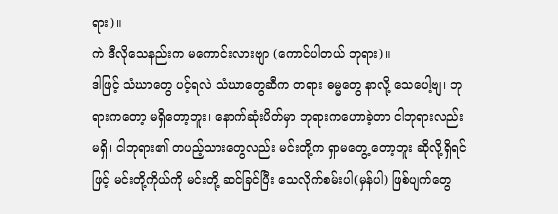ရား)။
ကဲ ဒီလိုသေနည်းက မကောင်းလားဗျာ (ကောင်ပါတယ် ဘုရား)။
ဒါဖြင့် သံဃာတွေ ပင့်ရလဲ သံဃာတွေဆီက တရား ဓမ္မတွေ နာလို့ သေပေါ့ဗျ၊ ဘုရားကတော့ မရှိတော့ဘူး၊ နောက်ဆုံးပိတ်မှာ ဘုရားကဟောခဲ့တာ ငါဘုရားလည်းမရှိ၊ ငါဘုရား၏ တပည့်သားတွေလည်း မင်းတို့က ရှာမတွေ့ တော့ဘူး ဆိုလို့ရှိရင်ဖြင့် မင်းတို့ကိုယ်ကို မင်းတို့ ဆင်ခြင်ပြီး သေလိုက်စမ်းပါ(မှန်ပါ) ဖြစ်ပျက်တွေ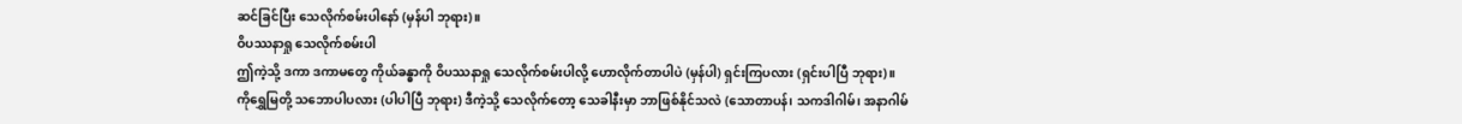ဆင်ခြင်ပြီး သေလိုက်စမ်းပါနော် (မှန်ပါ ဘုရား)။
ဝိပဿနာရှု သေလိုက်စမ်းပါ
ဤကဲ့သို့ ဒကာ ဒကာမတွေ ကိုယ်ခန္ဓာကို ဝိပဿနာရှု သေလိုက်စမ်းပါလို့ ဟောလိုက်တာပါပဲ (မှန်ပါ) ရှင်းကြပလား (ရှင်းပါပြီ ဘုရား)။
ကိုရွှေမြတို့ သဘောပါပလား (ပါပါပြီ ဘုရား) ဒီကဲ့သို့ သေလိုက်တော့ သေခါနီးမှာ ဘာဖြစ်နိုင်သလဲ (သောတာပန်၊ သကဒါဂါမ်၊ အနာဂါမ်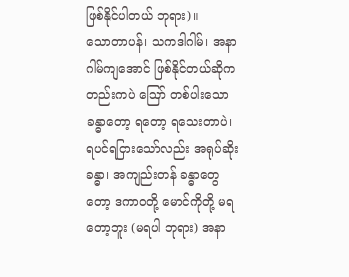ဖြစ်နိုင်ပါတယ် ဘုရား)။
သောတာပန်၊ သကဒါဂါမ်၊ အနာဂါမ်ကျအောင် ဖြစ်နိုင်တယ်ဆိုကတည်းကပဲ ဪ တစ်ပါးသော ခန္ဓာတော့ ရတော့ ရသေးတာပဲ၊ ရပင်ရငြားသော်လည်း အရုပ်ဆိုးခန္ဓာ၊ အကျည်းတန် ခန္ဓာတွေတော့ ဒကာဝတို့ မောင်ကိုတို့ မရတော့ဘူး (မရပါ ဘုရား) အနာ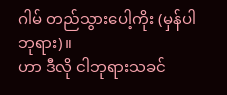ဂါမ် တည်သွားပေါ့ကိုး (မှန်ပါ ဘုရား)။
ဟာ ဒီလို ငါဘုရားသခင်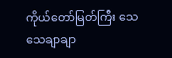ကိုယ်တော်မြတ်ကြီး သေသေချာချာ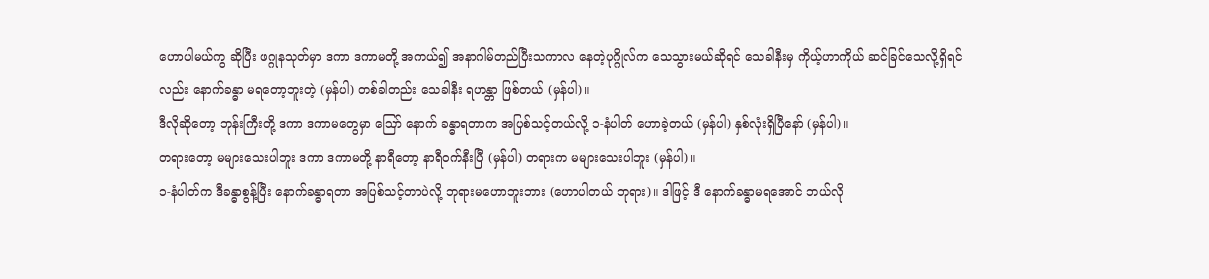ဟောပါမယ်ကွ ဆိုပြီး ဖဂ္ဂုနသုတ်မှာ ဒကာ ဒကာမတို့ အကယ်၍ အနာဂါမ်တည်ပြီးသကာလ နေတဲ့ပုဂ္ဂိုလ်က သေသွားမယ်ဆိုရင် သေခါနီးမှ ကိုယ့်ဟာကိုယ် ဆင်ခြင်သေလို့ရှိရင်လည်း နောက်ခန္ဓာ မရတော့ဘူးတဲ့ (မှန်ပါ) တစ်ခါတည်း သေခါနီး ရဟန္တာ ဖြစ်တယ် (မှန်ပါ)။
ဒီလိုဆိုတော့ ဘုန်းကြီးတို့ ဒကာ ဒကာမတွေမှာ ဪ နောက် ခန္ဓာရတာက အပြစ်သင့်တယ်လို့ ၁-နံပါတ် ဟောခဲ့တယ် (မှန်ပါ) နှစ်လုံးရှိပြီနော် (မှန်ပါ)။
တရားတော့ မများသေးပါဘူး ဒကာ ဒကာမတို့ နာရီတော့ နာရီဝက်နီးပြီ (မှန်ပါ) တရားက မများသေးပါဘူး (မှန်ပါ)။
၁-နံပါတ်က ဒီခန္ဓာစွန့်ပြီး နောက်ခန္ဓာရတာ အပြစ်သင့်တာပဲလို့ ဘုရားမဟောဘူးဘား (ဟောပါတယ် ဘုရား)။ ဒါဖြင့် ဒီ နောက်ခန္ဓာမရအောင် ဘယ်လို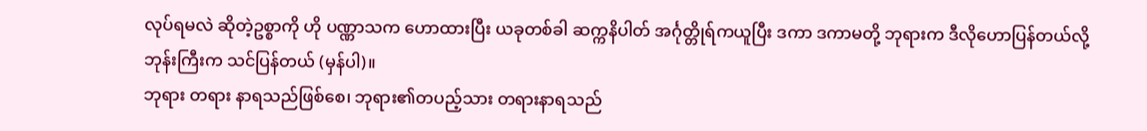လုပ်ရမလဲ ဆိုတဲ့ဥစ္စာကို ဟို ပဏ္ဏာသက ဟောထားပြီး ယခုတစ်ခါ ဆက္ကနိပါတ် အင်္ဂုတ္တိုရ်ကယူပြီး ဒကာ ဒကာမတို့ ဘုရားက ဒီလိုဟောပြန်တယ်လို့ ဘုန်းကြီးက သင်ပြန်တယ် (မှန်ပါ)။
ဘုရား တရား နာရသည်ဖြစ်စေ၊ ဘုရား၏တပည့်သား တရားနာရသည်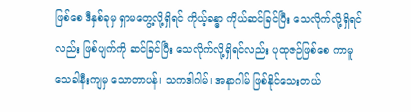ဖြစ်စေ ဒီနှစ်ခုမှ ရှာမတွေ့လို့ရှိရင် ကိုယ့်ခန္ဓာ ကိုယ်ဆင်ခြင်ပြီး သေလိုက်လို့ရှိရင်လည်း ဖြစ်ပျက်ကို ဆင်ခြင်ပြီး သေလိုက်လို့ရှိရင်လည်း ပုထုဇဉ်ဖြစ်စေ ကာမူ သေခါနီးကျမှ သောတာပန်၊ သကဒါဂါမ်၊ အနာဂါမ် ဖြစ်နိုင်သေးတယ်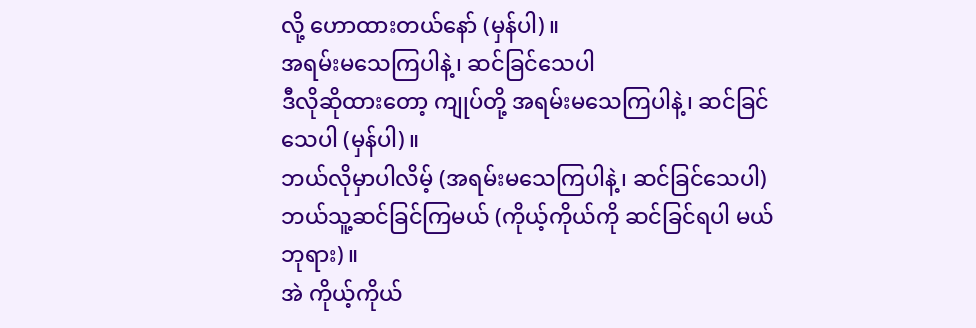လို့ ဟောထားတယ်နော် (မှန်ပါ)။
အရမ်းမသေကြပါနဲ့၊ ဆင်ခြင်သေပါ
ဒီလိုဆိုထားတော့ ကျုပ်တို့ အရမ်းမသေကြပါနဲ့၊ ဆင်ခြင်သေပါ (မှန်ပါ)။
ဘယ်လိုမှာပါလိမ့် (အရမ်းမသေကြပါနဲ့၊ ဆင်ခြင်သေပါ) ဘယ်သူ့ဆင်ခြင်ကြမယ် (ကိုယ့်ကိုယ်ကို ဆင်ခြင်ရပါ မယ် ဘုရား)။
အဲ ကိုယ့်ကိုယ်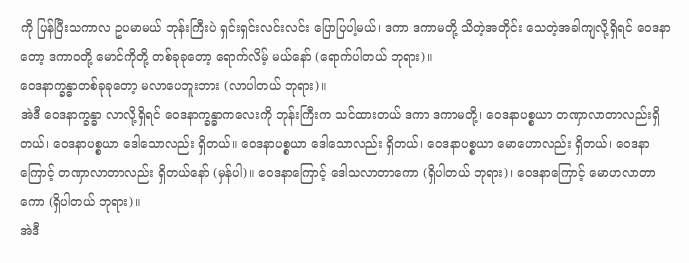ကို ပြန်ပြီးသကာလ ဥပမာမယ် ဘုန်းကြီးပဲ ရှင်းရှင်းလင်းလင်း ပြောပြပါ့မယ်၊ ဒကာ ဒကာမတို့ သိတဲ့အတိုင်း သေတဲ့အခါကျလို့ရှိရင် ဝေဒနာတော့ ဒကာဝတို့ မောင်ကိုတို့ တစ်ခုခုတော့ ရောက်လိမ့် မယ်နော် (ရောက်ပါတယ် ဘုရား)။
ဝေဒနာက္ခန္ဓာတစ်ခုခုတော့ မလာပေဘူးဘား (လာပါတယ် ဘုရား)။
အဲဒီ ဝေဒနာက္ခန္ဓာ လာလို့ရှိရင် ဝေဒနာက္ခန္ဓာကလေးကို ဘုန်းကြီးက သင်ထားတယ် ဒကာ ဒကာမတို့၊ ဝေဒနာပစ္စယာ တဏှာလာတာလည်းရှိတယ်၊ ဝေဒနာပစ္စယာ ဒေါသောလည်း ရှိတယ်။ ဝေဒနာပစ္စယာ ဒေါသောလည်း ရှိတယ်၊ ဝေဒနာပစ္စယာ မောဟောလည်း ရှိတယ်၊ ဝေဒနာကြောင့် တဏှာလာတာလည်း ရှိတယ်နော် (မှန်ပါ)။ ဝေဒနာကြောင့် ဒေါသလာတာကော (ရှိပါတယ် ဘုရား)၊ ဝေဒနာကြောင့် မောဟလာတာကော (ရှိပါတယ် ဘုရား)။
အဲဒီ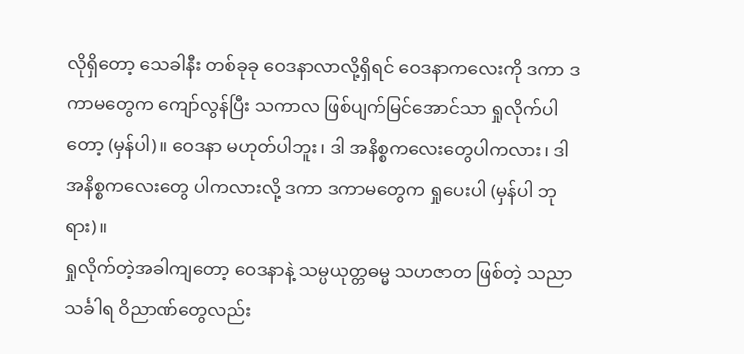လိုရှိတော့ သေခါနီး တစ်ခုခု ဝေဒနာလာလို့ရှိရင် ဝေဒနာကလေးကို ဒကာ ဒကာမတွေက ကျော်လွန်ပြီး သကာလ ဖြစ်ပျက်မြင်အောင်သာ ရှုလိုက်ပါတော့ (မှန်ပါ)။ ဝေဒနာ မဟုတ်ပါဘူး၊ ဒါ အနိစ္စကလေးတွေပါကလား၊ ဒါ အနိစ္စကလေးတွေ ပါကလားလို့ ဒကာ ဒကာမတွေက ရှုပေးပါ (မှန်ပါ ဘုရား)။
ရှုလိုက်တဲ့အခါကျတော့ ဝေဒနာနဲ့ သမ္ပယုတ္တဓမ္မ သဟဇာတ ဖြစ်တဲ့ သညာသင်္ခါရ ဝိညာဏ်တွေလည်း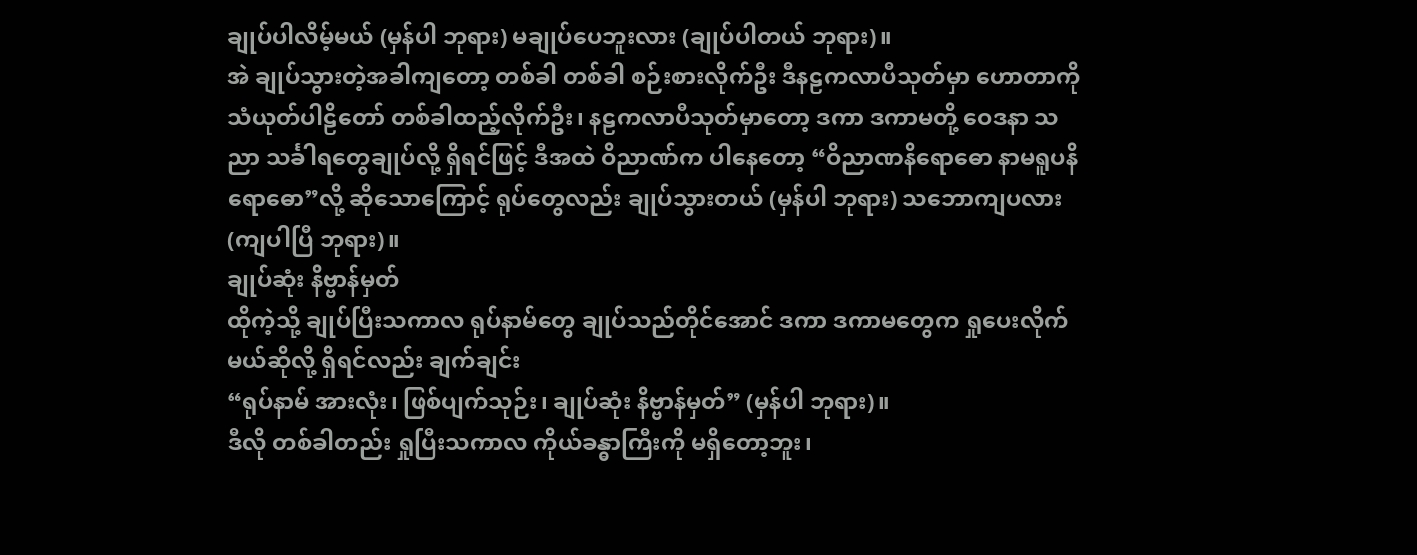ချုပ်ပါလိမ့်မယ် (မှန်ပါ ဘုရား) မချုပ်ပေဘူးလား (ချုပ်ပါတယ် ဘုရား)။
အဲ ချုပ်သွားတဲ့အခါကျတော့ တစ်ခါ တစ်ခါ စဉ်းစားလိုက်ဦး ဒီနဠကလာပီသုတ်မှာ ဟောတာကို သံယုတ်ပါဠိတော် တစ်ခါထည့်လိုက်ဦး၊ နဠကလာပီသုတ်မှာတော့ ဒကာ ဒကာမတို့ ဝေဒနာ သညာ သင်္ခါရတွေချုပ်လို့ ရှိရင်ဖြင့် ဒီအထဲ ဝိညာဏ်က ပါနေတော့ “ဝိညာဏနိရောဓော နာမရူပနိရောဓော”လို့ ဆိုသောကြောင့် ရုပ်တွေလည်း ချုပ်သွားတယ် (မှန်ပါ ဘုရား) သဘောကျပလား (ကျပါပြီ ဘုရား)။
ချုပ်ဆုံး နိဗ္ဗာန်မှတ်
ထိုကဲ့သို့ ချုပ်ပြီးသကာလ ရုပ်နာမ်တွေ ချုပ်သည်တိုင်အောင် ဒကာ ဒကာမတွေက ရှုပေးလိုက်မယ်ဆိုလို့ ရှိရင်လည်း ချက်ချင်း
“ရုပ်နာမ် အားလုံး၊ ဖြစ်ပျက်သုဉ်း၊ ချုပ်ဆုံး နိဗ္ဗာန်မှတ်” (မှန်ပါ ဘုရား)။
ဒီလို တစ်ခါတည်း ရှုပြီးသကာလ ကိုယ်ခန္ဓာကြီးကို မရှိတော့ဘူး၊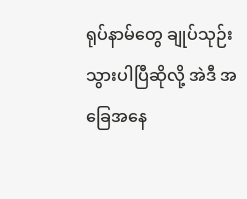ရုပ်နာမ်တွေ ချုပ်သုဉ်းသွားပါပြီဆိုလို့ အဲဒီ အခြေအနေ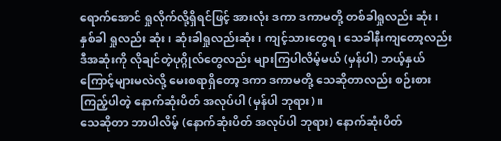ရောက်အောင် ရှုလိုက်လို့ရှိရင်ဖြင့် အားလုံး ဒကာ ဒကာမတို့ တစ်ခါရှုလည်း ဆုံး၊ နှစ်ခါ ရှုလည်း ဆုံး၊ ဆုံးခါရှုလည်းဆုံး၊ ကျင့်သားတွေရ၊ သေခါနီးကျတော့လည်း ဒီအဆုံးကို လိုချင်တဲ့ပုဂ္ဂိုလ်တွေလည်း များကြပါလိမ့်မယ် (မှန်ပါ) ဘယ့်နှယ်ကြောင့်များမလဲလို့ မေးစရာရှိတော့ ဒကာ ဒကာမတို့ သေဆိုတာလည်း စဉ်းစားကြည့်ပါတဲ့ နောက်ဆုံးပိတ် အလုပ်ပါ (မှန်ပါ ဘုရား)။
သေဆိုတာ ဘာပါလိမ့် (နောက်ဆုံးပိတ် အလုပ်ပါ ဘုရား) နောက်ဆုံးပိတ်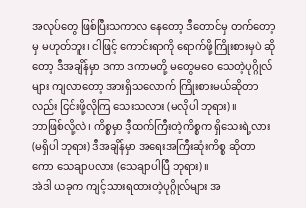အလုပ်တွေ ဖြစ်ပြီးသကာလ နေတော့ ဒီတောင်မှ တက်တော့မှ မဟုတ်ဘူး၊ ငါဖြင့် ကောင်းရာကို ရောက်ဖို့ကြိုးစားမှပဲ ဆိုတော့ ဒီအချိန်မှာ ဒကာ ဒကာမတို့ မတွေမဝေ သေတဲ့ပုဂ္ဂိုလ်များ ကျလာတော့ အားရှိသလောက် ကြိုးစားမယ်ဆိုတာလည်း ငြင်းဖို့လိုကြ သေးသလား (မလိုပါ ဘုရား)။
ဘာဖြစ်လို့လဲ၊ ကိစ္စမှာ ဒီ့ထက်ကြီးတဲ့ကိစ္စက ရှိသေးရဲ့လား (မရှိပါ ဘုရား) ဒီအချိန်မှာ အရေးအကြီးဆုံးကိစ္စ ဆိုတာကော သေချာပလား (သေချာပါပြီ ဘုရား)။
အဲဒါ ယခုက ကျင့်သားရထားတဲ့ပုဂ္ဂိုလ်များ အ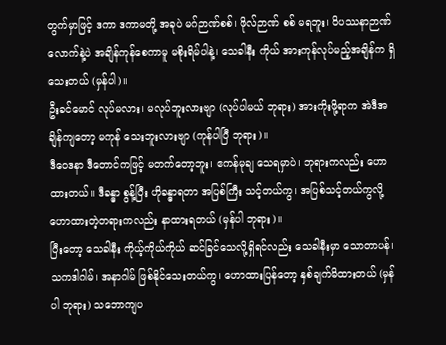တွက်မှာဖြင့် ဒကာ ဒကာမတို့ အခုပဲ မဂ်ဉာဏ်စစ်၊ ဖိုလ်ဉာဏ် စစ် မရဘူး၊ ဝိပဿနာဉာဏ်လောက်နဲ့ပဲ အချိန်ကုန်စေကာမူ မစိုးရိမ်ပါနဲ့၊ သေခါနီး ကိုယ် အားကုန်လုပ်မည့်အချိန်က ရှိသေးတယ် (မှန်ပါ)။
ဦးခင်မောင် လုပ်မလား၊ မလုပ်ဘူးလားဗျာ (လုပ်ပါမယ် ဘုရား) အားကိုးဖို့ရာက အဲဒီအချိန်ကျတော့ မကုန် သေးဘူးလားဗျာ (ကုန်ပါပြီ ဘုရား)။
ဒီဝေဒနာ ဒီတောင်ကဖြင့် မတက်တော့ဘူး၊ ဧကန်မုချ သေရမှာပဲ၊ ဘုရားကလည်း ဟောထားတယ်။ ဒီခန္ဓာ စွန့်ပြီး ဟိုခန္ဓာရတာ အပြစ်ကြီး သင့်တယ်ကွ၊ အပြစ်သင့်တယ်ကွလို့ ဟောထားတဲ့တရားကလည်း နာထားရတယ် (မှန်ပါ ဘုရား)။
ပြီးတော့ သေခါနီး ကိုယ့်ကိုယ်ကိုယ် ဆင်ခြင်သေလို့ရှိရင်လည်း သေခါနီးမှာ သောတာပန်၊ သကဒါဂါမ်၊ အနာဂါမ် ဖြစ်နိုင်သေးတယ်ကွ၊ ဟောထားပြန်တော့ နှစ်ချက်မိထားတယ် (မှန်ပါ ဘုရား) သဘောကျပ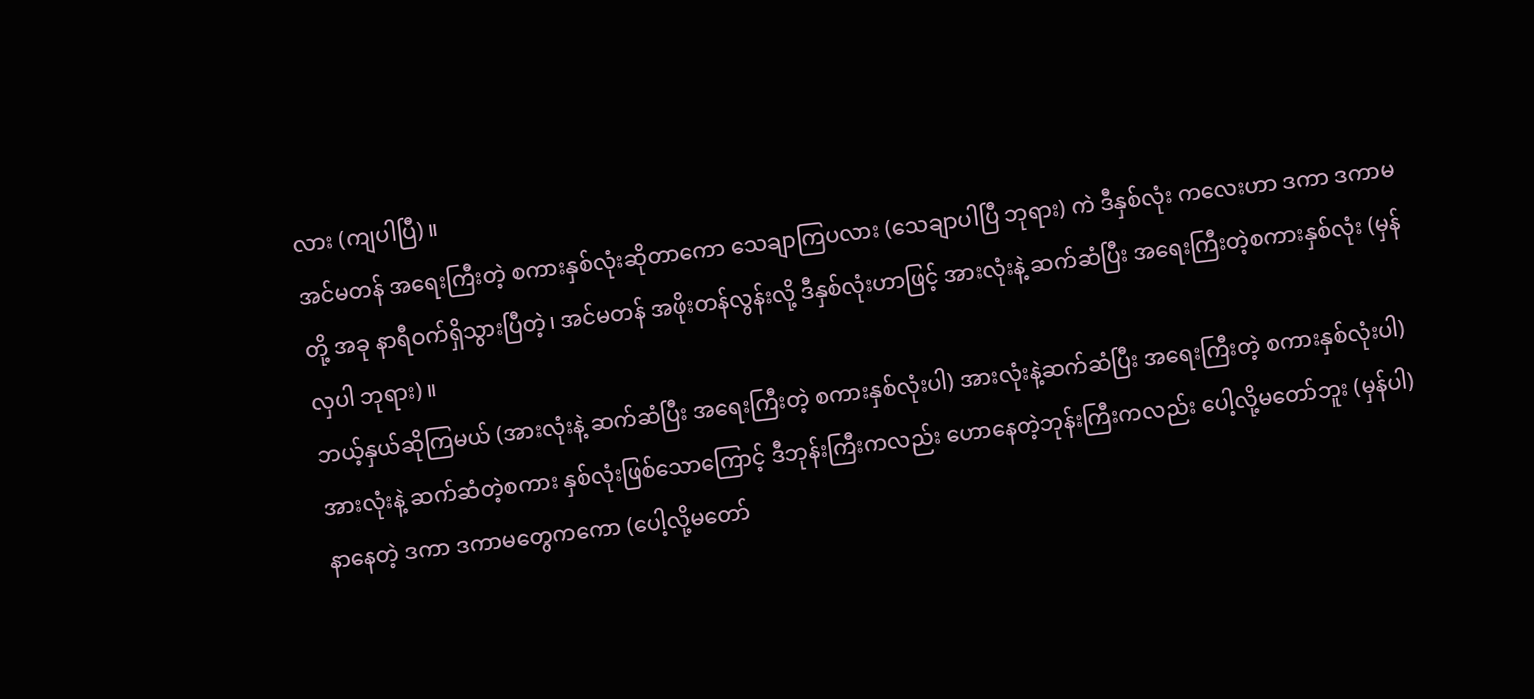လား (ကျပါပြီ)။
အင်မတန် အရေးကြီးတဲ့ စကားနှစ်လုံးဆိုတာကော သေချာကြပလား (သေချာပါပြီ ဘုရား) ကဲ ဒီနှစ်လုံး ကလေးဟာ ဒကာ ဒကာမတို့ အခု နာရီဝက်ရှိသွားပြီတဲ့၊ အင်မတန် အဖိုးတန်လွန်းလို့ ဒီနှစ်လုံးဟာဖြင့် အားလုံးနဲ့ ဆက်ဆံပြီး အရေးကြီးတဲ့စကားနှစ်လုံး (မှန်လှပါ ဘုရား)။
ဘယ့်နှယ်ဆိုကြမယ် (အားလုံးနဲ့ ဆက်ဆံပြီး အရေးကြီးတဲ့ စကားနှစ်လုံးပါ) အားလုံးနဲ့ဆက်ဆံပြီး အရေးကြီးတဲ့ စကားနှစ်လုံးပါ) အားလုံးနဲ့ ဆက်ဆံတဲ့စကား နှစ်လုံးဖြစ်သောကြောင့် ဒီဘုန်းကြီးကလည်း ဟောနေတဲ့ဘုန်းကြီးကလည်း ပေါ့လို့မတော်ဘူး (မှန်ပါ) နာနေတဲ့ ဒကာ ဒကာမတွေကကော (ပေါ့လို့မတော်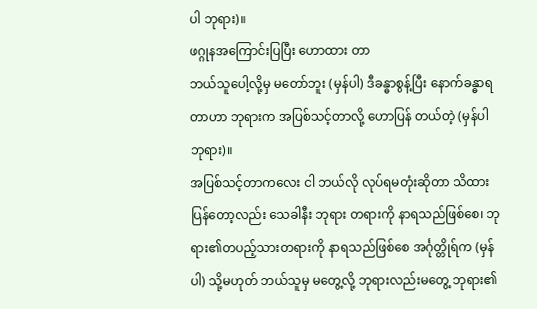ပါ ဘုရား)။
ဖဂ္ဂုနအကြောင်းပြပြီး ဟောထား တာ
ဘယ်သူပေါ့လို့မှ မတော်ဘူး (မှန်ပါ) ဒီခန္ဓာစွန့်ပြီး နောက်ခန္ဓာရတာဟာ ဘုရားက အပြစ်သင့်တာလို့ ဟောပြန် တယ်တဲ့ (မှန်ပါ ဘုရား)။
အပြစ်သင့်တာကလေး ငါ ဘယ်လို လုပ်ရမတုံးဆိုတာ သိထားပြန်တော့လည်း သေခါနီး ဘုရား တရားကို နာရသည်ဖြစ်စေ၊ ဘုရား၏တပည့်သားတရားကို နာရသည်ဖြစ်စေ အင်္ဂုတ္တိုရ်က (မှန်ပါ) သို့မဟုတ် ဘယ်သူမှ မတွေ့လို့ ဘုရားလည်းမတွေ့ ဘုရား၏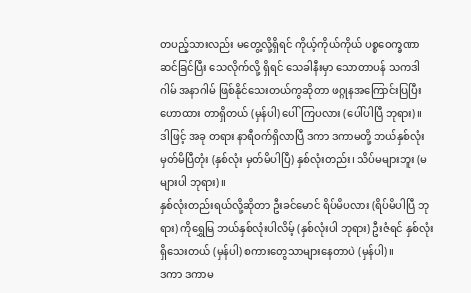တပည့်သားလည်း မတွေ့လို့ရှိရင် ကိုယ့်ကိုယ်ကိုယ် ပစ္စဝေက္ခဏာ ဆင်ခြင်ပြီး သေလိုက်လို့ ရှိရင် သေခါနီးမှာ သောတာပန် သကဒါဂါမ် အနာဂါမ် ဖြစ်နိုင်သေးတယ်ကွဆိုတာ ဖဂ္ဂုနအကြောင်းပြပြီး ဟောထား တာရှိတယ် (မှန်ပါ) ပေါ်ကြပလား (ပေါ်ပါပြီ ဘုရား)။
ဒါဖြင့် အခု တရား နာရီဝက်ရှိလာပြီ ဒကာ ဒကာမတို့ ဘယ်နှစ်လုံး မှတ်မိပြီတုံး (နှစ်လုံး မှတ်မိပါပြီ) နှစ်လုံးတည်း၊ သိပ်မများဘူး (မများပါ ဘုရား)။
နှစ်လုံးတည်းရယ်လို့ဆိုတာ ဦးခင်မောင် ရိပ်မိပလား (ရိပ်မိပါပြီ ဘုရား) ကိုရွှေမြ ဘယ်နှစ်လုံးပါလိမ့် (နှစ်လုံးပါ ဘုရား) ဦးဇံရင် နှစ်လုံးရှိသေးတယ် (မှန်ပါ) စကားတွေသာများနေတာပဲ (မှန်ပါ)။
ဒကာ ဒကာမ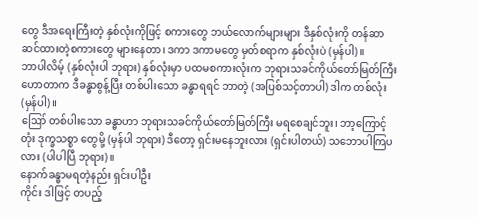တွေ ဒီအရေးကြီးတဲ့ နှစ်လုံးကိုဖြင့် စကားတွေ ဘယ်လောက်များများ ဒီနှစ်လုံးကို တန်ဆာ ဆင်ထားတဲ့စကားတွေ များနေတာ၊ ဒကာ ဒကာမတွေ မှတ်စရာက နှစ်လုံးပဲ (မှန်ပါ)။
ဘာပါလိမ့် (နှစ်လုံးပါ ဘုရား) နှစ်လုံးမှာ ပထမစကားလုံးက ဘုရားသခင်ကိုယ်တော်မြတ်ကြီး ဟောတာက ဒီခန္ဓာစွန့်ပြီး တစ်ပါးသော ခန္ဓာရရင် ဘာတဲ့ (အပြစ်သင့်တာပါ) ဒါက တစ်လုံး(မှန်ပါ)။
ဪ တစ်ပါးသော ခန္ဓာဟာ ဘုရားသခင်ကိုယ်တော်မြတ်ကြီး မရစေချင်ဘူး၊ ဘာ့ကြောင့်တုံး ဒုက္ခသစ္စာ တွေမို့ (မှန်ပါ ဘုရား) ဒီတော့ ရှင်းမနေဘူးလား (ရှင်းပါတယ်) သဘောပါကြပလား (ပါပါပြီ ဘုရား)။
နောက်ခန္ဓာမရတဲ့နည်း ရှင်းပါဦး
ကိုင်း ဒါဖြင့် တပည့်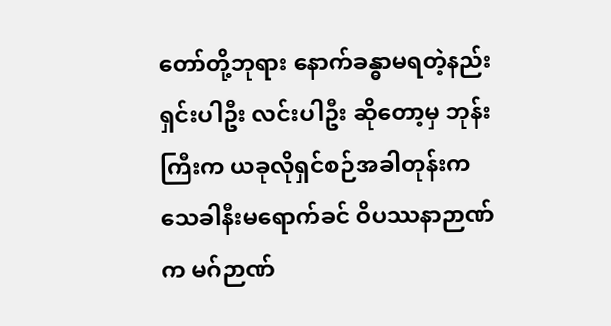တော်တို့ဘုရား နောက်ခန္ဓာမရတဲ့နည်း ရှင်းပါဦး လင်းပါဦး ဆိုတော့မှ ဘုန်းကြီးက ယခုလိုရှင်စဉ်အခါတုန်းက သေခါနီးမရောက်ခင် ဝိပဿနာဉာဏ်က မဂ်ဉာဏ်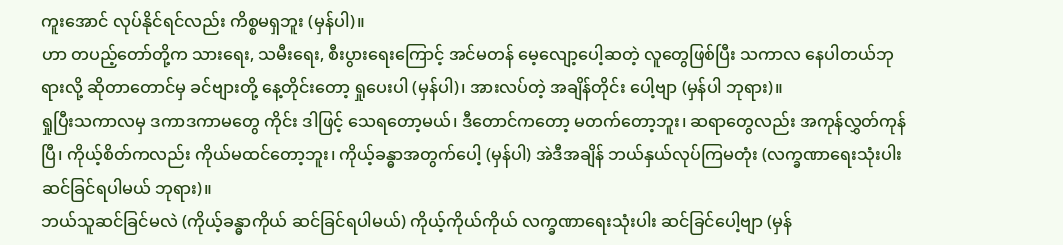ကူးအောင် လုပ်နိုင်ရင်လည်း ကိစ္စမရှဘူး (မှန်ပါ)။
ဟာ တပည့်တော်တို့က သားရေး, သမီးရေး, စီးပွားရေးကြောင့် အင်မတန် မေ့လျော့ပေါ့ဆတဲ့ လူတွေဖြစ်ပြီး သကာလ နေပါတယ်ဘုရားလို့ ဆိုတာတောင်မှ ခင်ဗျားတို့ နေ့တိုင်းတော့ ရှုပေးပါ (မှန်ပါ)၊ အားလပ်တဲ့ အချိန်တိုင်း ပေါ့ဗျာ (မှန်ပါ ဘုရား)။
ရှုပြီးသကာလမှ ဒကာဒကာမတွေ ကိုင်း ဒါဖြင့် သေရတော့မယ်၊ ဒီတောင်ကတော့ မတက်တော့ဘူး၊ ဆရာတွေလည်း အကုန်လွှတ်ကုန်ပြီ၊ ကိုယ့်စိတ်ကလည်း ကိုယ်မထင်တော့ဘူး၊ ကိုယ့်ခန္ဓာအတွက်ပေါ့ (မှန်ပါ) အဲဒီအချိန် ဘယ်နှယ်လုပ်ကြမတုံး (လက္ခဏာရေးသုံးပါး ဆင်ခြင်ရပါမယ် ဘုရား)။
ဘယ်သူဆင်ခြင်မလဲ (ကိုယ့်ခန္ဓာကိုယ် ဆင်ခြင်ရပါမယ်) ကိုယ့်ကိုယ်ကိုယ် လက္ခဏာရေးသုံးပါး ဆင်ခြင်ပေါ့ဗျာ (မှန်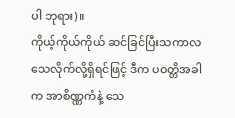ပါ ဘုရား)။
ကိုယ့်ကိုယ်ကိုယ် ဆင်ခြင်ပြီးသကာလ သေလိုက်လို့ရှိရင်ဖြင့် ဒီက ပဝတ္တိအခါက အာစိဏ္ဏကံနဲ့ သေ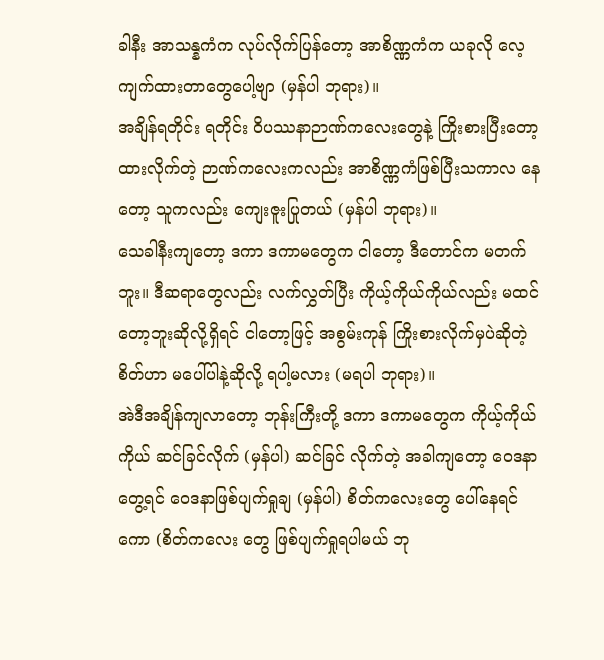ခါနီး အာသန္နကံက လုပ်လိုက်ပြန်တော့ အာစိဏ္ဏကံက ယခုလို လေ့ကျက်ထားတာတွေပေါ့ဗျာ (မှန်ပါ ဘုရား)။
အချိန်ရတိုင်း ရတိုင်း ဝိပဿနာဉာဏ်ကလေးတွေနဲ့ ကြိုးစားပြီးတော့ ထားလိုက်တဲ့ ဉာဏ်ကလေးကလည်း အာစိဏ္ဏကံဖြစ်ပြီးသကာလ နေတော့ သူကလည်း ကျေးဇူးပြုတယ် (မှန်ပါ ဘုရား)။
သေခါနီးကျတော့ ဒကာ ဒကာမတွေက ငါတော့ ဒီတောင်က မတက်ဘူး။ ဒီဆရာတွေလည်း လက်လွှတ်ပြီး ကိုယ့်ကိုယ်ကိုယ်လည်း မထင်တော့ဘူးဆိုလို့ရှိရင် ငါတော့ဖြင့် အစွမ်းကုန် ကြိုးစားလိုက်မှပဲဆိုတဲ့ စိတ်ဟာ မပေါ်ပါနဲ့ဆိုလို့ ရပါ့မလား (မရပါ ဘုရား)။
အဲဒီအချိန်ကျလာတော့ ဘုန်းကြီးတို့ ဒကာ ဒကာမတွေက ကိုယ့်ကိုယ်ကိုယ် ဆင်ခြင်လိုက် (မှန်ပါ) ဆင်ခြင် လိုက်တဲ့ အခါကျတော့ ဝေဒနာတွေ့ရင် ဝေဒနာဖြစ်ပျက်ရှုချ (မှန်ပါ) စိတ်ကလေးတွေ ပေါ်နေရင်ကော (စိတ်ကလေး တွေ ဖြစ်ပျက်ရှုရပါမယ် ဘု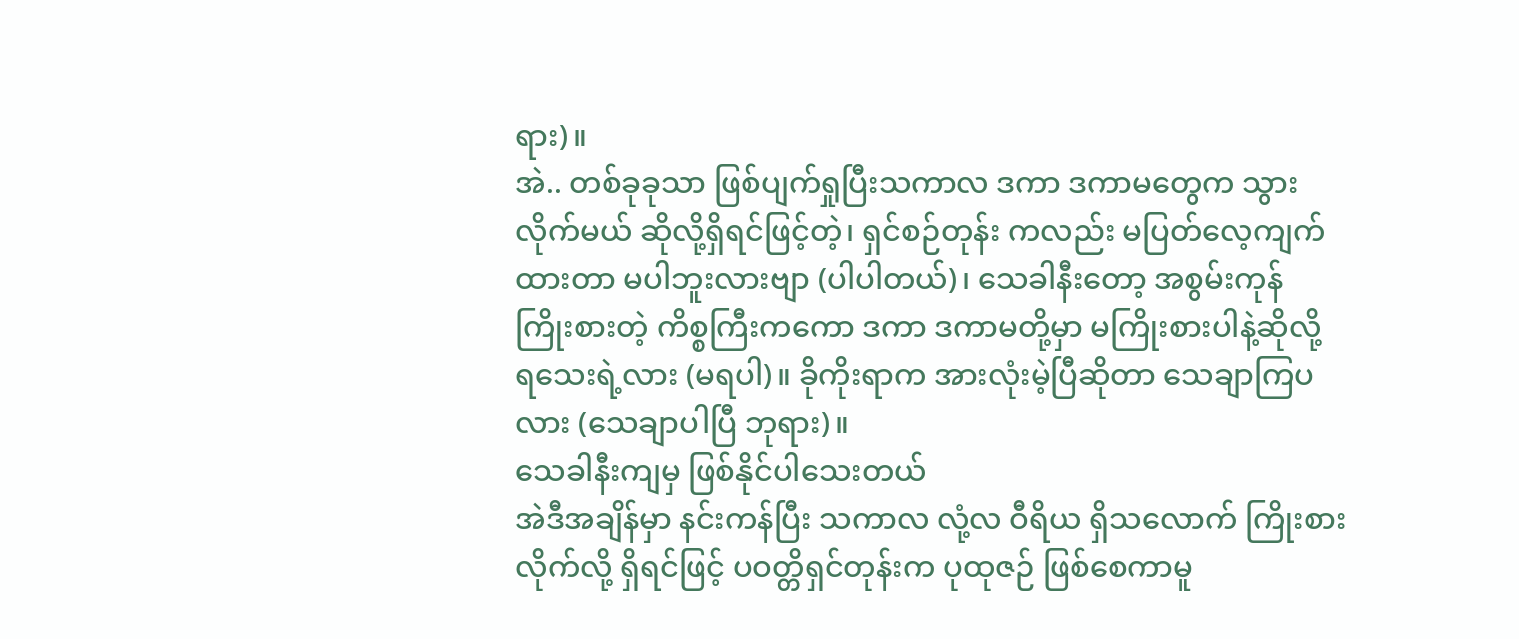ရား)။
အဲ.. တစ်ခုခုသာ ဖြစ်ပျက်ရှုပြီးသကာလ ဒကာ ဒကာမတွေက သွားလိုက်မယ် ဆိုလို့ရှိရင်ဖြင့်တဲ့၊ ရှင်စဉ်တုန်း ကလည်း မပြတ်လေ့ကျက်ထားတာ မပါဘူးလားဗျာ (ပါပါတယ်)၊ သေခါနီးတော့ အစွမ်းကုန် ကြိုးစားတဲ့ ကိစ္စကြီးကကော ဒကာ ဒကာမတို့မှာ မကြိုးစားပါနဲ့ဆိုလို့ ရသေးရဲ့လား (မရပါ)။ ခိုကိုးရာက အားလုံးမဲ့ပြီဆိုတာ သေချာကြပလား (သေချာပါပြီ ဘုရား)။
သေခါနီးကျမှ ဖြစ်နိုင်ပါသေးတယ်
အဲဒီအချိန်မှာ နင်းကန်ပြီး သကာလ လုံ့လ ဝီရိယ ရှိသလောက် ကြိုးစားလိုက်လို့ ရှိရင်ဖြင့် ပဝတ္တိရှင်တုန်းက ပုထုဇဉ် ဖြစ်စေကာမူ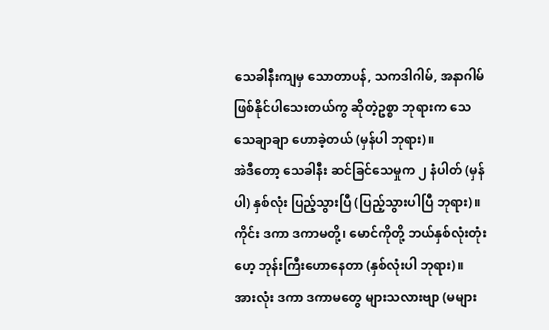သေခါနီးကျမှ သောတာပန်, သကဒါဂါမ်, အနာဂါမ် ဖြစ်နိုင်ပါသေးတယ်ကွ ဆိုတဲ့ဥစ္စာ ဘုရားက သေသေချာချာ ဟောခဲ့တယ် (မှန်ပါ ဘုရား)။
အဲဒီတော့ သေခါနီး ဆင်ခြင်သေမှုက ၂ နံပါတ် (မှန်ပါ) နှစ်လုံး ပြည့်သွားပြီ (ပြည့်သွားပါပြီ ဘုရား)။
ကိုင်း ဒကာ ဒကာမတို့၊ မောင်ကိုတို့ ဘယ်နှစ်လုံးတုံး ဟေ့ ဘုန်းကြီးဟောနေတာ (နှစ်လုံးပါ ဘုရား)။
အားလုံး ဒကာ ဒကာမတွေ များသလားဗျာ (မများ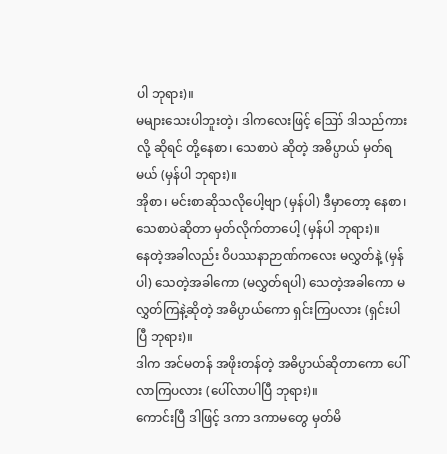ပါ ဘုရား)။
မများသေးပါဘူးတဲ့၊ ဒါကလေးဖြင့် ဪ ဒါသည်ကားလို့ ဆိုရင် တို့နေစာ၊ သေစာပဲ ဆိုတဲ့ အဓိပ္ပာယ် မှတ်ရမယ် (မှန်ပါ ဘုရား)။
အိုစာ၊ မင်းစာဆိုသလိုပေါ့ဗျာ (မှန်ပါ) ဒီမှာတော့ နေစာ၊ သေစာပဲဆိုတာ မှတ်လိုက်တာပေါ့ (မှန်ပါ ဘုရား)။
နေတဲ့အခါလည်း ဝိပဿနာဉာဏ်ကလေး မလွှတ်နဲ့ (မှန်ပါ) သေတဲ့အခါကော (မလွှတ်ရပါ) သေတဲ့အခါကော မလွှတ်ကြနဲ့ဆိုတဲ့ အဓိပ္ပာယ်ကော ရှင်းကြပလား (ရှင်းပါပြီ ဘုရား)။
ဒါက အင်မတန် အဖိုးတန်တဲ့ အဓိပ္ပာယ်ဆိုတာကော ပေါ်လာကြပလား (ပေါ်လာပါပြီ ဘုရား)။
ကောင်းပြီ ဒါဖြင့် ဒကာ ဒကာမတွေ မှတ်မိ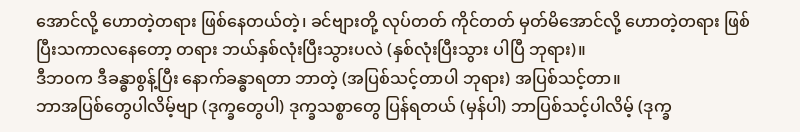အောင်လို့ ဟောတဲ့တရား ဖြစ်နေတယ်တဲ့၊ ခင်ဗျားတို့ လုပ်တတ် ကိုင်တတ် မှတ်မိအောင်လို့ ဟောတဲ့တရား ဖြစ်ပြီးသကာလနေတော့ တရား ဘယ်နှစ်လုံးပြီးသွားပလဲ (နှစ်လုံးပြီးသွား ပါပြီ ဘုရား)။
ဒီဘဝက ဒီခန္ဓာစွန့်ပြီး နောက်ခန္ဓာရတာ ဘာတဲ့ (အပြစ်သင့်တာပါ ဘုရား) အပြစ်သင့်တာ။
ဘာအပြစ်တွေပါလိမ့်ဗျာ (ဒုက္ခတွေပါ) ဒုက္ခသစ္စာတွေ ပြန်ရတယ် (မှန်ပါ) ဘာပြစ်သင့်ပါလိမ့် (ဒုက္ခ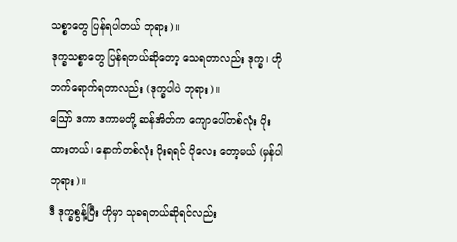သစ္စာတွေ ပြန်ရပါတယ် ဘုရား)။
ဒုက္ခသစ္စာတွေ ပြန်ရတယ်ဆိုတော့ သေရတာလည်း ဒုက္ခ၊ ဟိုဘက်ရောက်ရတာလည်း (ဒုက္ခပါပဲ ဘုရား)။
ဪ ဒကာ ဒကာမတို့ ဆန်အိတ်က ကျောပေါ်တစ်လုံး ပိုးထားတယ်၊ နောက်တစ်လုံး ပိုးရရင် ပိုလေး တော့မယ် (မှန်ပါ ဘုရား)။
ဒီ ဒုက္ခစွန့်ပြီး ဟိုမှာ သုခရတယ်ဆိုရင်လည်း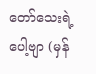တော်သေးရဲ့ပေါ့ဗျာ (မှန်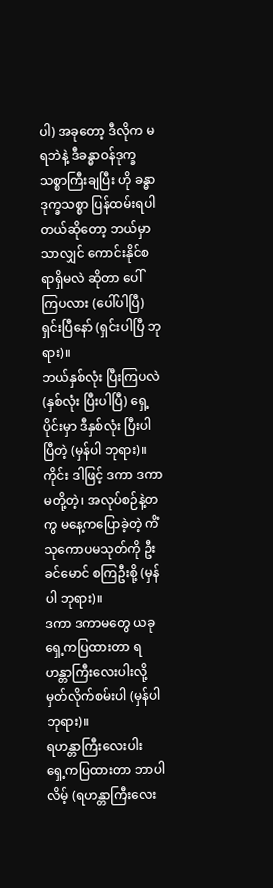ပါ) အခုတော့ ဒီလိုက မရဘဲနဲ့ ဒီခန္ဓာဝန်ဒုက္ခသစ္စာကြီးချပြီး ဟို ခန္ဓာ ဒုက္ခသစ္စာ ပြန်ထမ်းရပါတယ်ဆိုတော့ ဘယ်မှာသာလျှင် ကောင်းနိုင်စရာရှိမလဲ ဆိုတာ ပေါ်ကြပလား (ပေါ်ပါပြီ) ရှင်းပြီနော် (ရှင်းပါပြီ ဘုရား)။
ဘယ်နှစ်လုံး ပြီးကြပလဲ (နှစ်လုံး ပြီးပါပြီ) ရှေ့ပိုင်းမှာ ဒီနှစ်လုံး ပြီးပါပြီတဲ့ (မှန်ပါ ဘုရား)။
ကိုင်း ဒါဖြင့် ဒကာ ဒကာမတို့တဲ့၊ အလုပ်စဉ်နဲ့တကွ မနေ့ကပြောခဲ့တဲ့ ကိံသုကောပမသုတ်ကို ဦးခင်မောင် စကြဦးစို့ (မှန်ပါ ဘုရား)။
ဒကာ ဒကာမတွေ ယခု ရှေ့ကပြထားတာ ရဟန္တာကြီးလေးပါးလို့ မှတ်လိုက်စမ်းပါ (မှန်ပါ ဘုရား)။
ရဟန္တာကြီးလေးပါး
ရှေ့ကပြထားတာ ဘာပါလိမ့် (ရဟန္တာကြီးလေး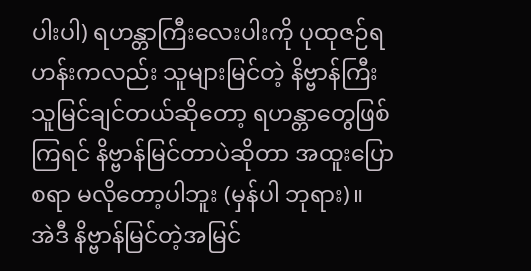ပါးပါ) ရဟန္တာကြီးလေးပါးကို ပုထုဇဉ်ရဟန်းကလည်း သူများမြင်တဲ့ နိဗ္ဗာန်ကြီး သူမြင်ချင်တယ်ဆိုတော့ ရဟန္တာတွေဖြစ်ကြရင် နိဗ္ဗာန်မြင်တာပဲဆိုတာ အထူးပြောစရာ မလိုတော့ပါဘူး (မှန်ပါ ဘုရား)။
အဲဒီ နိဗ္ဗာန်မြင်တဲ့အမြင်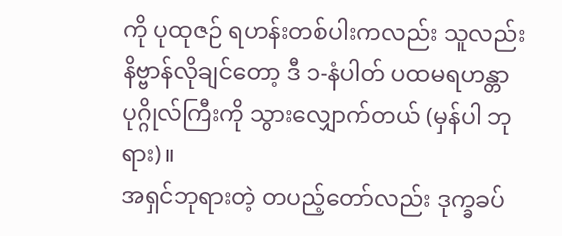ကို ပုထုဇဉ် ရဟန်းတစ်ပါးကလည်း သူလည်း နိဗ္ဗာန်လိုချင်တော့ ဒီ ၁-နံပါတ် ပထမရဟန္တာပုဂ္ဂိုလ်ကြီးကို သွားလျှောက်တယ် (မှန်ပါ ဘုရား)။
အရှင်ဘုရားတဲ့ တပည့်တော်လည်း ဒုက္ခခပ်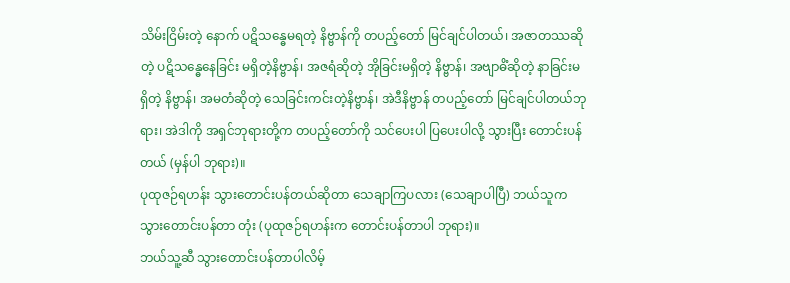သိမ်းငြိမ်းတဲ့ နောက် ပဋိသန္ဓေမရတဲ့ နိဗ္ဗာန်ကို တပည့်တော် မြင်ချင်ပါတယ်၊ အဇာတဿဆိုတဲ့ ပဋိသန္ဓေနေခြင်း မရှိတဲ့နိဗ္ဗာန်၊ အဇရံဆိုတဲ့ အိုခြင်းမရှိတဲ့ နိဗ္ဗာန်၊ အဗျာဓိံဆိုတဲ့ နာခြင်းမရှိတဲ့ နိဗ္ဗာန်၊ အမတံဆိုတဲ့ သေခြင်းကင်းတဲ့နိဗ္ဗာန်၊ အဲဒီနိဗ္ဗာန် တပည့်တော် မြင်ချင်ပါတယ်ဘုရား၊ အဲဒါကို အရှင်ဘုရားတို့က တပည့်တော်ကို သင်ပေးပါ ပြပေးပါလို့ သွားပြီး တောင်းပန်တယ် (မှန်ပါ ဘုရား)။
ပုထုဇဉ်ရဟန်း သွားတောင်းပန်တယ်ဆိုတာ သေချာကြပလား (သေချာပါပြီ) ဘယ်သူက သွားတောင်းပန်တာ တုံး (ပုထုဇဉ်ရဟန်းက တောင်းပန်တာပါ ဘုရား)။
ဘယ်သူ့ဆီ သွားတောင်းပန်တာပါလိမ့်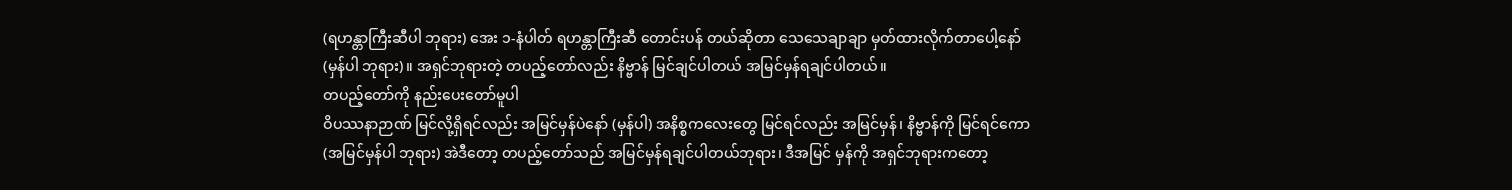(ရဟန္တာကြီးဆီပါ ဘုရား) အေး ၁-နံပါတ် ရဟန္တာကြီးဆီ တောင်းပန် တယ်ဆိုတာ သေသေချာချာ မှတ်ထားလိုက်တာပေါ့နော်(မှန်ပါ ဘုရား)။ အရှင်ဘုရားတဲ့ တပည့်တော်လည်း နိဗ္ဗာန် မြင်ချင်ပါတယ် အမြင်မှန်ရချင်ပါတယ်။
တပည့်တော်ကို နည်းပေးတော်မူပါ
ဝိပဿနာဉာဏ် မြင်လို့ရှိရင်လည်း အမြင်မှန်ပဲနော် (မှန်ပါ) အနိစ္စကလေးတွေ မြင်ရင်လည်း အမြင်မှန်၊ နိဗ္ဗာန်ကို မြင်ရင်ကော (အမြင်မှန်ပါ ဘုရား) အဲဒီတော့ တပည့်တော်သည် အမြင်မှန်ရချင်ပါတယ်ဘုရား၊ ဒီအမြင် မှန်ကို အရှင်ဘုရားကတော့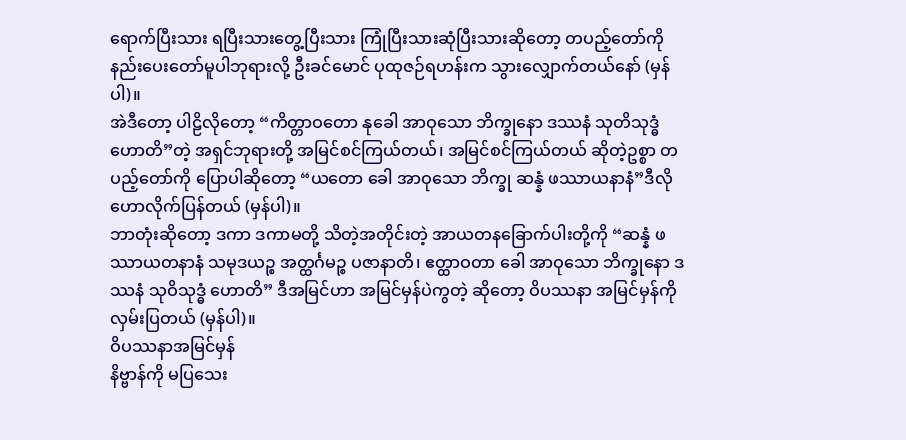ရောက်ပြီးသား ရပြီးသားတွေ့ပြီးသား ကြုံပြီးသားဆုံပြီးသားဆိုတော့ တပည့်တော်ကို နည်းပေးတော်မူပါဘုရားလို့ ဦးခင်မောင် ပုထုဇဉ်ရဟန်းက သွားလျှောက်တယ်နော် (မှန်ပါ)။
အဲဒီတော့ ပါဠိလိုတော့ “ကိတ္တာဝတော နုခေါ အာဝုသော ဘိက္ခုနော ဒဿနံ သုတိသုဒ္ဓံ ဟောတိ”တဲ့ အရှင်ဘုရားတို့ အမြင်စင်ကြယ်တယ်၊ အမြင်စင်ကြယ်တယ် ဆိုတဲ့ဥစ္စာ တပည့်တော်ကို ပြောပါဆိုတော့ “ယတော ခေါ အာဝုသော ဘိက္ခု ဆန္နံ ဖဿာယနာနံ”ဒီလို ဟောလိုက်ပြန်တယ် (မှန်ပါ)။
ဘာတုံးဆိုတော့ ဒကာ ဒကာမတို့ သိတဲ့အတိုင်းတဲ့ အာယတနခြောက်ပါးတို့ကို “ဆန္နံ ဖဿာယတနာနံ သမုဒယဉ္စ အတ္ထင်္ဂမဉ္စ ပဇာနာတိ၊ ဧတ္ထာဝတာ ခေါ အာဝုသော ဘိက္ခုနော ဒဿနံ သုဝိသုဒ္ဓံ ဟောတိ” ဒီအမြင်ဟာ အမြင်မှန်ပဲကွတဲ့ ဆိုတော့ ဝိပဿနာ အမြင်မှန်ကို လှမ်းပြတယ် (မှန်ပါ)။
ဝိပဿနာအမြင်မှန်
နိဗ္ဗာန်ကို မပြသေး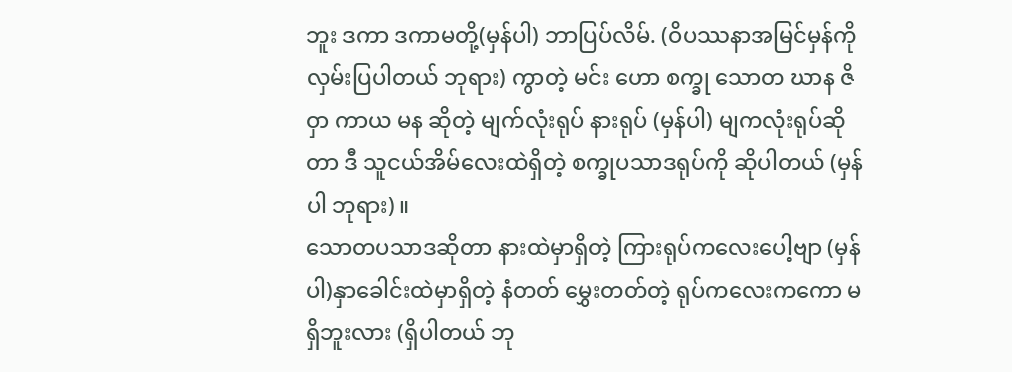ဘူး ဒကာ ဒကာမတို့(မှန်ပါ) ဘာပြပ်လိမ်. (ဝိပဿနာအမြင်မှန်ကို လှမ်းပြပါတယ် ဘုရား) ကွာတဲ့ မင်း ဟော စက္ခု သောတ ဃာန ဇိဝှာ ကာယ မန ဆိုတဲ့ မျက်လုံးရုပ် နားရုပ် (မှန်ပါ) မျကလုံးရုပ်ဆိုတာ ဒီ သူငယ်အိမ်လေးထဲရှိတဲ့ စက္ခုပသာဒရုပ်ကို ဆိုပါတယ် (မှန်ပါ ဘုရား)။
သောတပသာဒဆိုတာ နားထဲမှာရှိတဲ့ ကြားရုပ်ကလေးပေါ့ဗျာ (မှန်ပါ)နှာခေါင်းထဲမှာရှိတဲ့ နံတတ် မွှေးတတ်တဲ့ ရုပ်ကလေးကကော မရှိဘူးလား (ရှိပါတယ် ဘု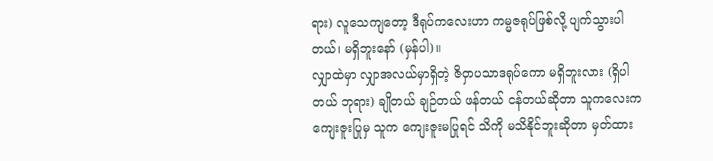ရား) လူသေကျတော့ ဒီရုပ်ကလေးဟာ ကမ္မဇရုပ်ဖြစ်လို့ ပျက်သွားပါတယ်၊ မရှိဘူးနော် (မှန်ပါ)။
လျှာထဲမှာ လျှာအလယ်မှာရှိတဲ့ ဇိဝှာပသာဒရုပ်ကော မရှိဘူးလား (ရှိပါတယ် ဘုရား) ချိုတယ် ချဉ်တယ် ဖန်တယ် ငန်တယ်ဆိုတာ သူကလေးက ကျေးဇူးပြုမှ သူက ကျေးဇူးမပြုရင် သိကို မသိနိုင်ဘူးဆိုတာ မှတ်ထား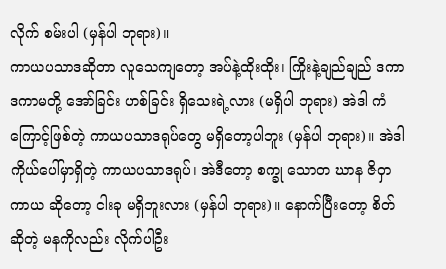လိုက် စမ်းပါ (မှန်ပါ ဘုရား)။
ကာယပသာဒဆိုတာ လူသေကျတော့ အပ်နဲ့ထိုးထိုး၊ ကြိုးနဲ့ချည်ချည် ဒကာ ဒကာမတို့ အော်ခြင်း ဟစ်ခြင်း ရှိသေးရဲ့လား (မရှိပါ ဘုရား) အဲဒါ ကံကြောင့်ဖြစ်တဲ့ ကာယပသာဒရုပ်တွေ မရှိတော့ပါဘူး (မှန်ပါ ဘုရား)။ အဲဒါ ကိုယ်ပေါ်မှာရှိတဲ့ ကာယပသာဒရုပ်၊ အဲဒီတော့ စက္ခု သောတ ဃာန ဇိဝှာ ကာယ ဆိုတော့ ငါးခု မရှိဘူးလား (မှန်ပါ ဘုရား)။ နောက်ပြီးတော့ စိတ်ဆိုတဲ့ မနကိုလည်း လိုက်ပါဦး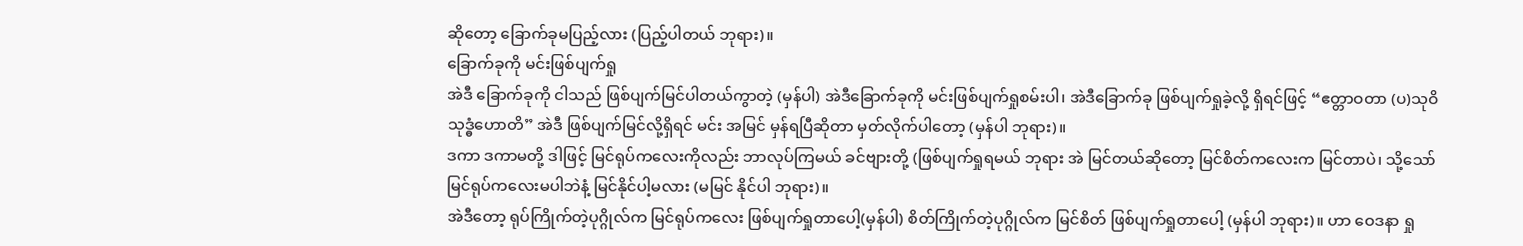ဆိုတော့ ခြောက်ခုမပြည့်လား (ပြည့်ပါတယ် ဘုရား)။
ခြောက်ခုကို မင်းဖြစ်ပျက်ရှု
အဲဒီ ခြောက်ခုကို ငါသည် ဖြစ်ပျက်မြင်ပါတယ်ကွာတဲ့ (မှန်ပါ) အဲဒီခြောက်ခုကို မင်းဖြစ်ပျက်ရှုစမ်းပါ၊ အဲဒီခြောက်ခု ဖြစ်ပျက်ရှုခဲ့လို့ ရှိရင်ဖြင့် “ဧတ္တာဝတာ (ပ)သုဝိသုဒ္ဓံဟောတိ” အဲဒီ ဖြစ်ပျက်မြင်လို့ရှိရင် မင်း အမြင် မှန်ရပြီဆိုတာ မှတ်လိုက်ပါတော့ (မှန်ပါ ဘုရား)။
ဒကာ ဒကာမတို့ ဒါဖြင့် မြင်ရုပ်ကလေးကိုလည်း ဘာလုပ်ကြမယ် ခင်ဗျားတို့ (ဖြစ်ပျက်ရှုရမယ် ဘုရား အဲ မြင်တယ်ဆိုတော့ မြင်စိတ်ကလေးက မြင်တာပဲ၊ သို့သော် မြင်ရုပ်ကလေးမပါဘဲနံ့ မြင်နိုင်ပါ့မလား (မမြင် နိုင်ပါ ဘုရား)။
အဲဒီတော့ ရုပ်ကြိုက်တဲ့ပုဂ္ဂိုလ်က မြင်ရုပ်ကလေး ဖြစ်ပျက်ရှုတာပေါ့(မှန်ပါ) စိတ်ကြိုက်တဲ့ပုဂ္ဂိုလ်က မြင်စိတ် ဖြစ်ပျက်ရှုတာပေါ့ (မှန်ပါ ဘုရား)။ ဟာ ဝေဒနာ ရှု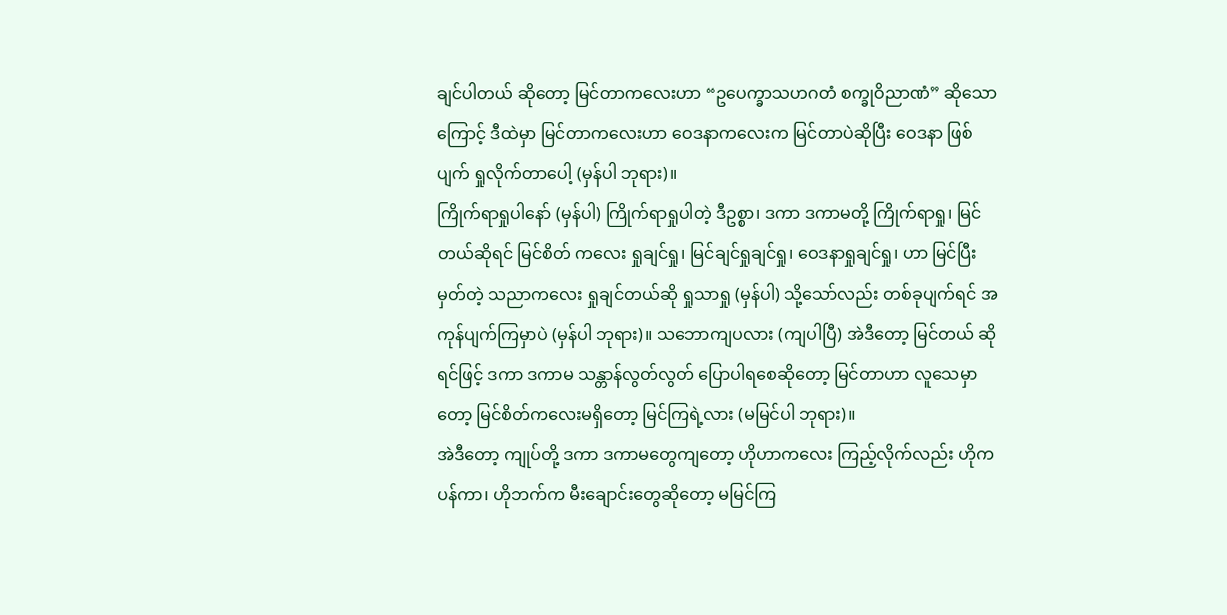ချင်ပါတယ် ဆိုတော့ မြင်တာကလေးဟာ “ဥပေက္ခာသဟဂတံ စက္ခုဝိညာဏံ” ဆိုသောကြောင့် ဒီထဲမှာ မြင်တာကလေးဟာ ဝေဒနာကလေးက မြင်တာပဲဆိုပြီး ဝေဒနာ ဖြစ်ပျက် ရှုလိုက်တာပေါ့ (မှန်ပါ ဘုရား)။
ကြိုက်ရာရှုပါနော် (မှန်ပါ) ကြိုက်ရာရှုပါတဲ့ ဒီဥစ္စာ၊ ဒကာ ဒကာမတို့ ကြိုက်ရာရှု၊ မြင်တယ်ဆိုရင် မြင်စိတ် ကလေး ရှုချင်ရှု၊ မြင်ချင်ရှုချင်ရှု၊ ဝေဒနာရှုချင်ရှု၊ ဟာ မြင်ပြီးမှတ်တဲ့ သညာကလေး ရှုချင်တယ်ဆို ရှုသာရှု (မှန်ပါ) သို့သော်လည်း တစ်ခုပျက်ရင် အကုန်ပျက်ကြမှာပဲ (မှန်ပါ ဘုရား)။ သဘောကျပလား (ကျပါပြီ) အဲဒီတော့ မြင်တယ် ဆိုရင်ဖြင့် ဒကာ ဒကာမ သန္တာန်လွတ်လွတ် ပြောပါရစေဆိုတော့ မြင်တာဟာ လူသေမှာတော့ မြင်စိတ်ကလေးမရှိတော့ မြင်ကြရဲ့လား (မမြင်ပါ ဘုရား)။
အဲဒီတော့ ကျုပ်တို့ ဒကာ ဒကာမတွေကျတော့ ဟိုဟာကလေး ကြည့်လိုက်လည်း ဟိုက ပန်ကာ၊ ဟိုဘက်က မီးချောင်းတွေဆိုတော့ မမြင်ကြ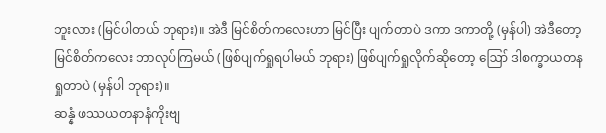ဘူးလား (မြင်ပါတယ် ဘုရား)။ အဲဒီ မြင်စိတ်ကလေးဟာ မြင်ပြီး ပျက်တာပဲ ဒကာ ဒကာတို့ (မှန်ပါ) အဲဒီတော့ မြင်စိတ်ကလေး ဘာလုပ်ကြမယ် (ဖြစ်ပျက်ရှုရပါမယ် ဘုရား) ဖြစ်ပျက်ရှုလိုက်ဆိုတော့ ဪ ဒါစက္ခာယတန ရှုတာပဲ (မှန်ပါ ဘုရား)။
ဆန္နံ ဖဿယတနာနံကိုးဗျ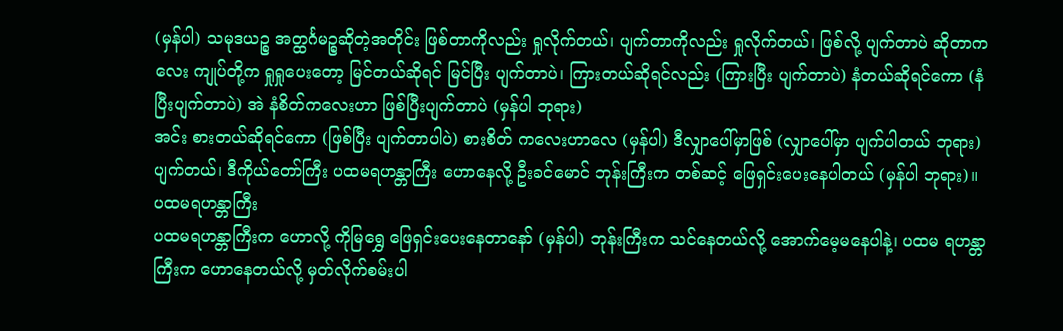(မှန်ပါ) သမုဒယဉ္စ အတ္ထင်္ဂမဉ္စဆိုတဲ့အတိုင်း ဖြစ်တာကိုလည်း ရှုလိုက်တယ်၊ ပျက်တာကိုလည်း ရှုလိုက်တယ်၊ ဖြစ်လို့ ပျက်တာပဲ ဆိုတာကလေး ကျုပ်တို့က ရှုရှုပေးတော့ မြင်တယ်ဆိုရင် မြင်ပြီး ပျက်တာပဲ၊ ကြားတယ်ဆိုရင်လည်း (ကြားပြီး ပျက်တာပဲ) နံတယ်ဆိုရင်ကော (နံပြီးပျက်တာပဲ) အဲ နံစိတ်ကလေးဟာ ဖြစ်ပြီးပျက်တာပဲ (မှန်ပါ ဘုရား)
အင်း စားတယ်ဆိုရင်ကော (ဖြစ်ပြီး ပျက်တာပါပဲ) စားစိတ် ကလေးဟာလေ (မှန်ပါ) ဒီလျှာပေါ်မှာဖြစ် (လျှာပေါ်မှာ ပျက်ပါတယ် ဘုရား) ပျက်တယ်၊ ဒီကိုယ်တော်ကြီး ပထမရဟန္တာကြီး ဟောနေလို့ ဦးခင်မောင် ဘုန်းကြီးက တစ်ဆင့် ဖြေရှင်းပေးနေပါတယ် (မှန်ပါ ဘုရား)။
ပထမရဟန္တာကြီး
ပထမရဟန္တာကြီးက ဟောလို့ ကိုမြရွှေ ဖြေရှင်းပေးနေတာနော် (မှန်ပါ) ဘုန်းကြီးက သင်နေတယ်လို့ အောက်မေ့မနေပါနဲ့၊ ပထမ ရဟန္တာကြီးက ဟောနေတယ်လို့ မှတ်လိုက်စမ်းပါ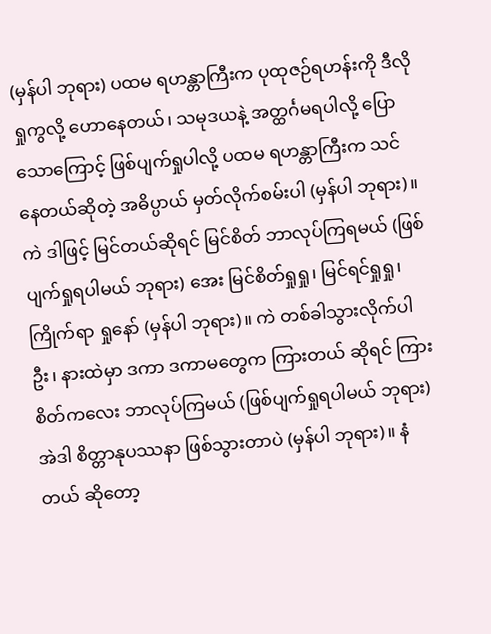(မှန်ပါ ဘုရား) ပထမ ရဟန္တာကြီးက ပုထုဇဉ်ရဟန်းကို ဒီလိုရှုကွလို့ ဟောနေတယ်၊ သမုဒယနဲ့ အတ္ထင်္ဂမရပါလို့ ပြောသောကြောင့် ဖြစ်ပျက်ရှုပါလို့ ပထမ ရဟန္တာကြီးက သင်နေတယ်ဆိုတဲ့ အဓိပ္ပာယ် မှတ်လိုက်စမ်းပါ (မှန်ပါ ဘုရား)။
ကဲ ဒါဖြင့် မြင်တယ်ဆိုရင် မြင်စိတ် ဘာလုပ်ကြရမယ် (ဖြစ်ပျက်ရှုရပါမယ် ဘုရား) အေး မြင်စိတ်ရှုရှု၊ မြင်ရင်ရှုရှု၊ ကြိုက်ရာ ရှုနော် (မှန်ပါ ဘုရား)။ ကဲ တစ်ခါသွားလိုက်ပါဦး၊ နားထဲမှာ ဒကာ ဒကာမတွေက ကြားတယ် ဆိုရင် ကြားစိတ်ကလေး ဘာလုပ်ကြမယ် (ဖြစ်ပျက်ရှုရပါမယ် ဘုရား) အဲဒါ စိတ္တာနုပဿနာ ဖြစ်သွားတာပဲ (မှန်ပါ ဘုရား)။ နံတယ် ဆိုတော့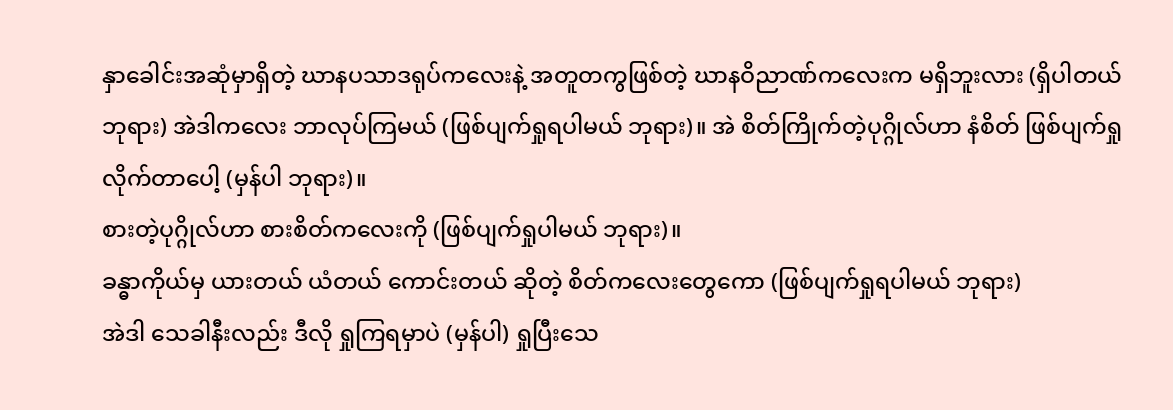နှာခေါင်းအဆုံမှာရှိတဲ့ ဃာနပသာဒရုပ်ကလေးနဲ့ အတူတကွဖြစ်တဲ့ ဃာနဝိညာဏ်ကလေးက မရှိဘူးလား (ရှိပါတယ် ဘုရား) အဲဒါကလေး ဘာလုပ်ကြမယ် (ဖြစ်ပျက်ရှုရပါမယ် ဘုရား)။ အဲ စိတ်ကြိုက်တဲ့ပုဂ္ဂိုလ်ဟာ နံစိတ် ဖြစ်ပျက်ရှုလိုက်တာပေါ့ (မှန်ပါ ဘုရား)။
စားတဲ့ပုဂ္ဂိုလ်ဟာ စားစိတ်ကလေးကို (ဖြစ်ပျက်ရှုပါမယ် ဘုရား)။
ခန္ဓာကိုယ်မှ ယားတယ် ယံတယ် ကောင်းတယ် ဆိုတဲ့ စိတ်ကလေးတွေကော (ဖြစ်ပျက်ရှုရပါမယ် ဘုရား)
အဲဒါ သေခါနီးလည်း ဒီလို ရှုကြရမှာပဲ (မှန်ပါ) ရှုပြီးသေ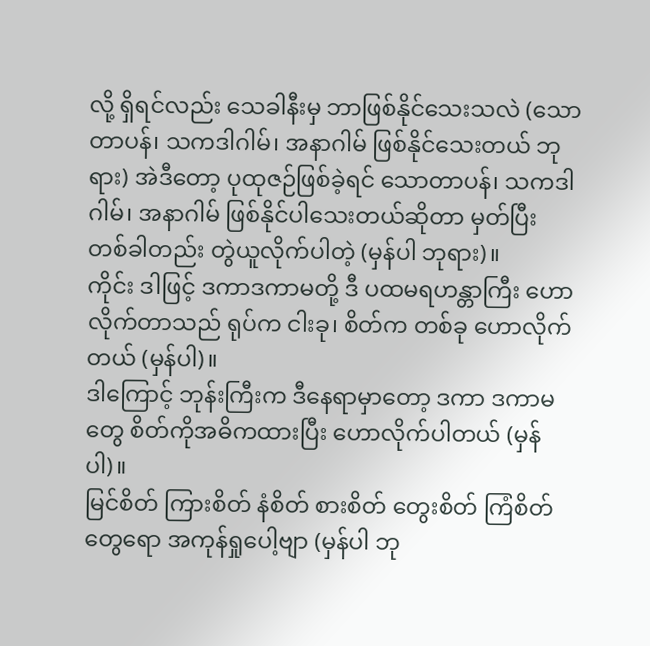လို့ ရှိရင်လည်း သေခါနီးမှ ဘာဖြစ်နိုင်သေးသလဲ (သောတာပန်၊ သကဒါဂါမ်၊ အနာဂါမ် ဖြစ်နိုင်သေးတယ် ဘုရား) အဲဒီတော့ ပုထုဇဉ်ဖြစ်ခဲ့ရင် သောတာပန်၊ သကဒါဂါမ်၊ အနာဂါမ် ဖြစ်နိုင်ပါသေးတယ်ဆိုတာ မှတ်ပြီး တစ်ခါတည်း တွဲယူလိုက်ပါတဲ့ (မှန်ပါ ဘုရား)။
ကိုင်း ဒါဖြင့် ဒကာဒကာမတို့ ဒီ ပထမရဟန္တာကြီး ဟောလိုက်တာသည် ရုပ်က ငါးခု၊ စိတ်က တစ်ခု ဟောလိုက်တယ် (မှန်ပါ)။
ဒါကြောင့် ဘုန်းကြီးက ဒီနေရာမှာတော့ ဒကာ ဒကာမတွေ စိတ်ကိုအဓိကထားပြီး ဟောလိုက်ပါတယ် (မှန်ပါ)။
မြင်စိတ် ကြားစိတ် နံစိတ် စားစိတ် တွေးစိတ် ကြံစိတ်တွေရော အကုန်ရှုပေါ့ဗျာ (မှန်ပါ ဘု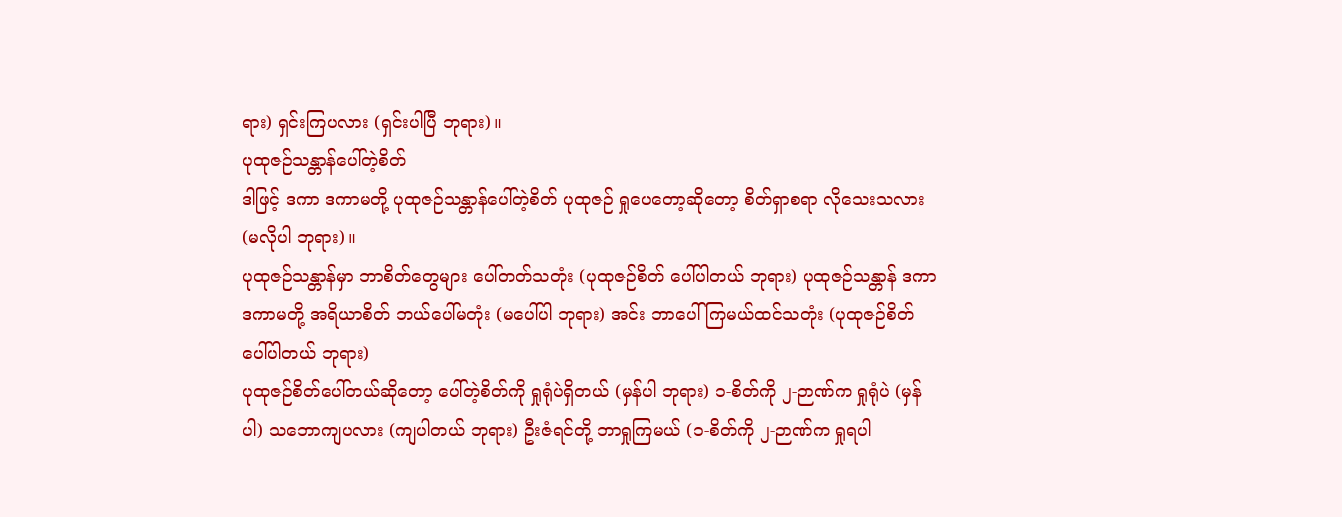ရား) ရှင်းကြပလား (ရှင်းပါပြီ ဘုရား)။
ပုထုဇဉ်သန္တာန်ပေါ်တဲ့စိတ်
ဒါဖြင့် ဒကာ ဒကာမတို့ ပုထုဇဉ်သန္တာန်ပေါ်တဲ့စိတ် ပုထုဇဉ် ရှုပေတော့ဆိုတော့ စိတ်ရှာစရာ လိုသေးသလား (မလိုပါ ဘုရား)။
ပုထုဇဉ်သန္တာန်မှာ ဘာစိတ်တွေများ ပေါ်တတ်သတုံး (ပုထုဇဉ်စိတ် ပေါ်ပါတယ် ဘုရား) ပုထုဇဉ်သန္တာန် ဒကာ ဒကာမတို့ အရိယာစိတ် ဘယ်ပေါ်မတုံး (မပေါ်ပါ ဘုရား) အင်း ဘာပေါ်ကြမယ်ထင်သတုံး (ပုထုဇဉ်စိတ် ပေါ်ပါတယ် ဘုရား)
ပုထုဇဉ်စိတ်ပေါ်တယ်ဆိုတော့ ပေါ်တဲ့စိတ်ကို ရှုရုံပဲရှိတယ် (မှန်ပါ ဘုရား) ၁-စိတ်ကို ၂-ဉာဏ်က ရှုရုံပဲ (မှန်ပါ) သဘောကျပလား (ကျပါတယ် ဘုရား) ဦးဇံရင်တို့ ဘာရှုကြမယ် (၁-စိတ်ကို ၂-ဉာဏ်က ရှုရပါ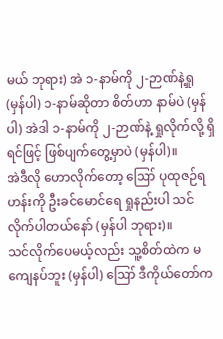မယ် ဘုရား) အဲ ၁-နာမ်ကို ၂-ဉာဏ်နဲ့ရှု (မှန်ပါ) ၁-နာမ်ဆိုတာ စိတ်ဟာ နာမ်ပဲ (မှန်ပါ) အဲဒါ ၁-နာမ်ကို ၂-ဉာဏ်နဲ့ ရှုလိုက်လို့ ရှိရင်ဖြင့် ဖြစ်ပျက်တွေ့မှာပဲ (မှန်ပါ)။
အဲဒီလို ဟောလိုက်တော့ ဪ ပုထုဇဉ်ရဟန်းကို ဦးခင်မောင်ရေ ရှုနည်းပါ သင်လိုက်ပါတယ်နော် (မှန်ပါ ဘုရား)။
သင်လိုက်ပေမယ့်လည်း သူ့စိတ်ထဲက မကျေနပ်ဘူး (မှန်ပါ) ဪ ဒီကိုယ်တော်က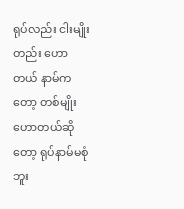ရုပ်လည်း ငါးမျိုးတည်း ဟောတယ် နာမ်ကတော့ တစ်မျိုးဟောတယ်ဆိုတော့ ရုပ်နာမ်မစုံဘူး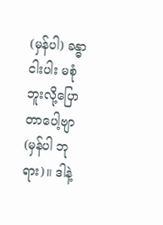(မှန်ပါ) ခန္ဓာငါးပါး မစုံဘူးလို့ပြောတာပေါ့ဗျာ (မှန်ပါ ဘုရား)။ ဒါနဲ့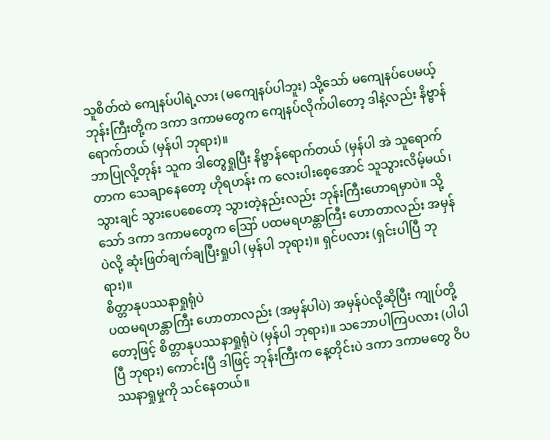သူစိတ်ထဲ ကျေနပ်ပါရဲ့လား (မကျေနပ်ပါဘူး) သို့သော် မကျေနပ်ပေမယ့် ဘုန်းကြီးတို့က ဒကာ ဒကာမတွေက ကျေနပ်လိုက်ပါတော့ ဒါနဲ့လည်း နိဗ္ဗာန်ရောက်တယ် (မှန်ပါ ဘုရား)။
ဘာပြုလို့တုန်း သူက ဒါတွေရှုပြီး နိဗ္ဗာန်ရောက်တယ် (မှန်ပါ အဲ သူရောက်တာက သေချာနေတော့ ဟိုရဟန်း က လေးပါးစေ့အောင် သူသွားလိမ့်မယ်၊ သွားချင် သွားပေစေတော့ သွားတဲ့နည်းလည်း ဘုန်းကြီးဟောရမှာပဲ။ သို့သော် ဒကာ ဒကာမတွေက ဪ ပထမရဟန္တာကြီး ဟောတာလည်း အမှန်ပဲလို့ ဆုံးဖြတ်ချက်ချပြီးရှုပါ (မှန်ပါ ဘုရား)။ ရှင်ပလား (ရှင်းပါပြီ ဘုရား)။
စိတ္တာနုပဿနာရှုရုံပဲ
ပထမရဟန္တာကြီး ဟောတာလည်း (အမှန်ပါပဲ) အမှန်ပဲလို့ဆိုပြီး ကျုပ်တို့တော့ဖြင့် စိတ္တာနုပဿနာရှုရုံပဲ (မှန်ပါ ဘုရား)။ သဘောပါကြပလား (ပါပါပြီ ဘုရား) ကောင်းပြီ ဒါဖြင့် ဘုန်းကြီးက နေ့တိုင်းပဲ ဒကာ ဒကာမတွေ ဝိပဿနာရှုမှုကို သင်နေတယ်။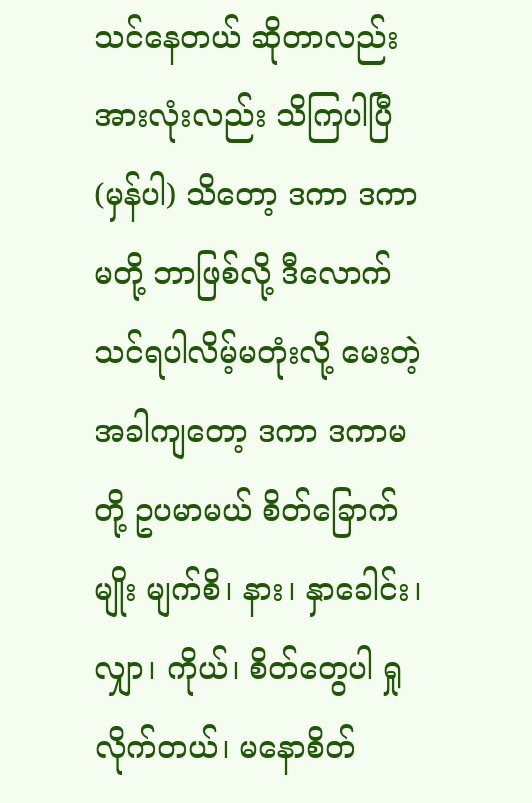သင်နေတယ် ဆိုတာလည်း အားလုံးလည်း သိကြပါပြီ (မှန်ပါ) သိတော့ ဒကာ ဒကာမတို့ ဘာဖြစ်လို့ ဒီလောက် သင်ရပါလိမ့်မတုံးလို့ မေးတဲ့အခါကျတော့ ဒကာ ဒကာမတို့ ဥပမာမယ် စိတ်ခြောက်မျိုး မျက်စိ၊ နား၊ နှာခေါင်း၊ လျှာ၊ ကိုယ်၊ စိတ်တွေပါ ရှုလိုက်တယ်၊ မနောစိတ်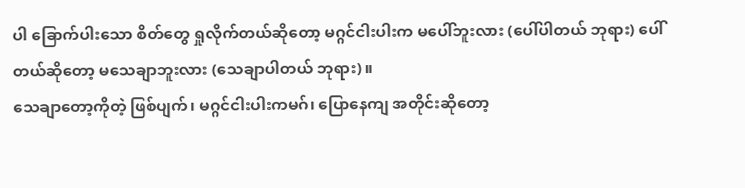ပါ ခြောက်ပါးသော စိတ်တွေ ရှုလိုက်တယ်ဆိုတော့ မဂ္ဂင်ငါးပါးက မပေါ်ဘူးလား (ပေါ်ပါတယ် ဘုရား) ပေါ်တယ်ဆိုတော့ မသေချာဘူးလား (သေချာပါတယ် ဘုရား)။
သေချာတော့ကိုတဲ့ ဖြစ်ပျက်၊ မဂ္ဂင်ငါးပါးကမဂ်၊ ပြောနေကျ အတိုင်းဆိုတော့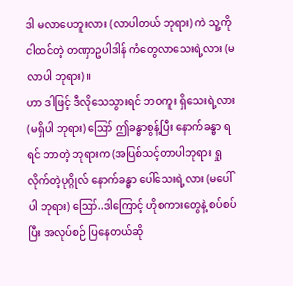ဒါ မလာပေဘူးလား (လာပါတယ် ဘုရား) ကဲ သူ့ကို ငါထင်တဲ့ တဏှာဥပါဒါန် ကံတွေလာသေးရဲ့လား (မလာပါ ဘုရား)။
ဟာ ဒါဖြင့် ဒီလိုသေသွားရင် ဘဝကူး ရှိသေးရဲ့လား (မရှိပါ ဘုရား) ဪ ဤခန္ဓာစွန့်ပြီး နောက်ခန္ဓာ ရရင် ဘာတဲ့ ဘုရားက (အပြစ်သင့်တာပါဘုရား ရှုလိုက်တဲ့ပုဂ္ဂိုလ် နောက်ခန္ဓာ ပေါ်သေးရဲ့လား (မပေါ်ပါ ဘုရား) ဪ..ဒါကြောင့် ဟိုစကားတွေနဲ့ စပ်စပ်ပြီး အလုပ်စဉ် ပြနေတယ်ဆို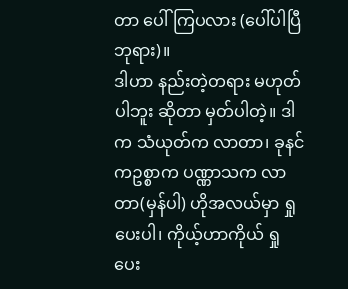တာ ပေါ်ကြပလား (ပေါ်ပါပြီ ဘုရား)။
ဒါဟာ နည်းတဲ့တရား မဟုတ်ပါဘူး ဆိုတာ မှတ်ပါတဲ့။ ဒါက သံယုတ်က လာတာ၊ ခုနင်ကဥစ္စာက ပဏ္ဏာသက လာတာ(မှန်ပါ) ဟိုအလယ်မှာ ရှုပေးပါ၊ ကိုယ့်ဟာကိုယ် ရှုပေး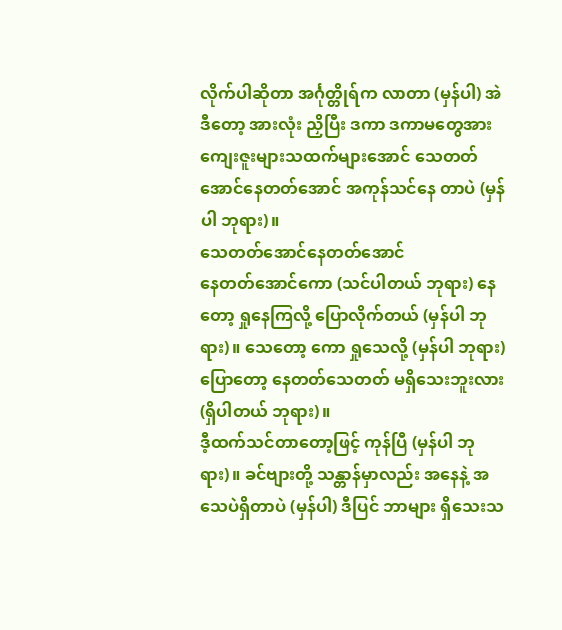လိုက်ပါဆိုတာ အင်္ဂုတ္တိုရ်က လာတာ (မှန်ပါ) အဲဒီတော့ အားလုံး ညှိပြီး ဒကာ ဒကာမတွေအား ကျေးဇူးများသထက်များအောင် သေတတ်အောင်နေတတ်အောင် အကုန်သင်နေ တာပဲ (မှန်ပါ ဘုရား)။
သေတတ်အောင်နေတတ်အောင်
နေတတ်အောင်ကော (သင်ပါတယ် ဘုရား) နေတော့ ရှုနေကြလို့ ပြောလိုက်တယ် (မှန်ပါ ဘုရား)။ သေတော့ ကော ရှုသေလို့ (မှန်ပါ ဘုရား) ပြောတော့ နေတတ်သေတတ် မရှိသေးဘူးလား (ရှိပါတယ် ဘုရား)။
ဒီ့ထက်သင်တာတော့ဖြင့် ကုန်ပြီ (မှန်ပါ ဘုရား)။ ခင်ဗျားတို့ သန္တာန်မှာလည်း အနေနဲ့ အသေပဲရှိတာပဲ (မှန်ပါ) ဒီပြင် ဘာများ ရှိသေးသ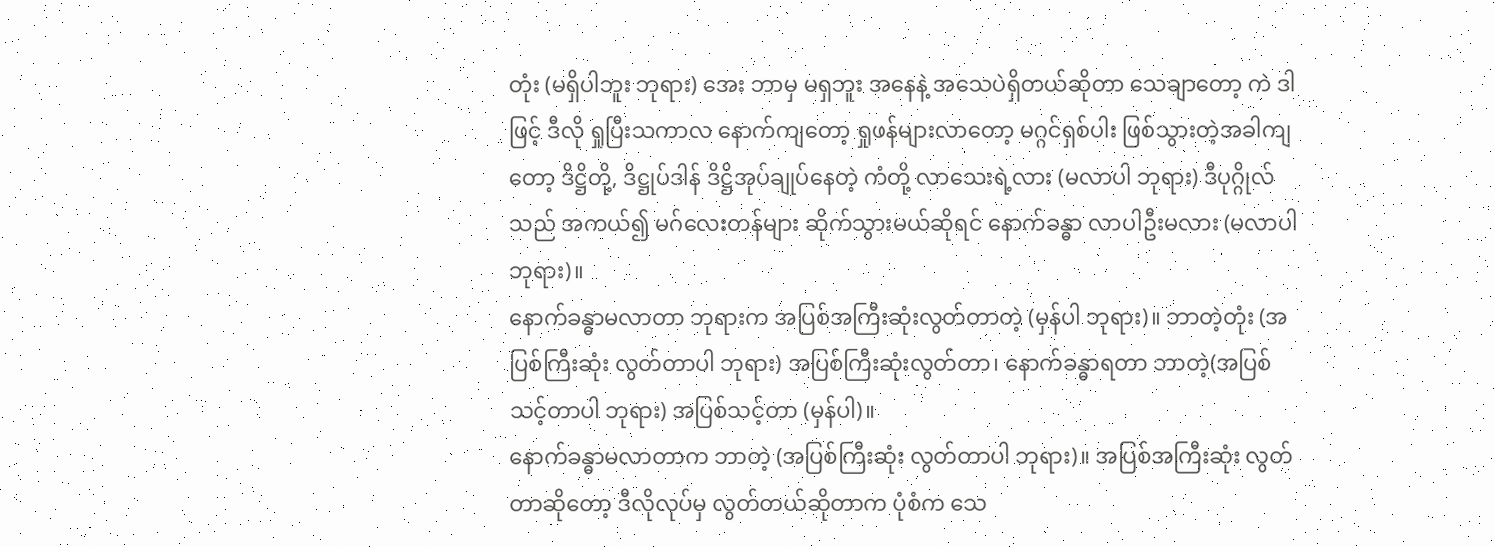တုံး (မရှိပါဘူး ဘုရား) အေး ဘာမှ မရှဘူး အနေနဲ့ အသေပဲရှိတယ်ဆိုတာ သေချာတော့ ကဲ ဒါဖြင့် ဒီလို ရှုပြီးသကာလ နောက်ကျတော့ ရှုဖန်များလာတော့ မဂ္ဂင်ရှစ်ပါး ဖြစ်သွားတဲ့အခါကျတော့ ဒိဋ္ဌိတို့, ဒိဋ္ဌုပ်ဒါန် ဒိဋ္ဌိအုပ်ချုပ်နေတဲ့ ကံတို့ လာသေးရဲ့လား (မလာပါ ဘုရား) ဒီပုဂ္ဂိုလ်သည် အကယ်၍ မဂ်လေးတန်များ ဆိုက်သွားမယ်ဆိုရင် နောက်ခန္ဓာ လာပါဦးမလား (မလာပါ ဘုရား)။
နောက်ခန္ဓာမလာတာ ဘုရားက အပြစ်အကြီးဆုံးလွတ်တာတဲ့ (မှန်ပါ ဘုရား)။ ဘာတဲ့တုံး (အပြစ်ကြီးဆုံး လွတ်တာပါ ဘုရား) အပြစ်ကြီးဆုံးလွတ်တာ၊ နောက်ခန္ဓာရတာ ဘာတဲ့(အပြစ်သင့်တာပါ ဘုရား) အပြစ်သင့်တာ (မှန်ပါ)။
နောက်ခန္ဓာမလာတာက ဘာတဲ့ (အပြစ်ကြီးဆုံး လွတ်တာပါ ဘုရား)။ အပြစ်အကြီးဆုံး လွတ်တာဆိုတော့ ဒီလိုလုပ်မှ လွတ်တယ်ဆိုတာက ပုံစံက သေ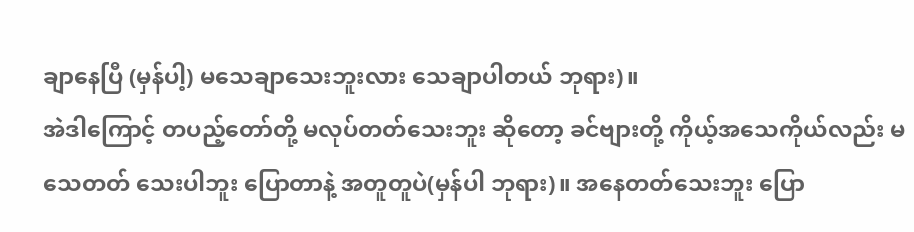ချာနေပြီ (မှန်ပါ့) မသေချာသေးဘူးလား သေချာပါတယ် ဘုရား)။
အဲဒါကြောင့် တပည့်တော်တို့ မလုပ်တတ်သေးဘူး ဆိုတော့ ခင်ဗျားတို့ ကိုယ့်အသေကိုယ်လည်း မသေတတ် သေးပါဘူး ပြောတာနဲ့ အတူတူပဲ(မှန်ပါ ဘုရား)။ အနေတတ်သေးဘူး ပြော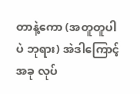တာနဲ့ကော (အတူတူပါပဲ ဘုရား) အဲဒါကြောင့် အခု လုပ်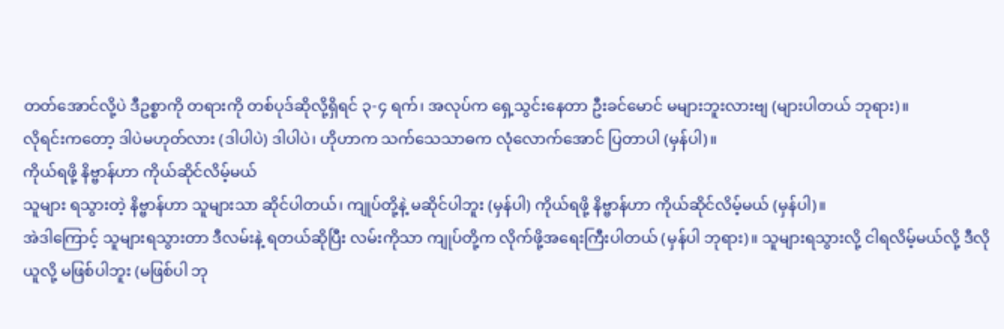တတ်အောင်လို့ပဲ ဒီဥစ္စာကို တရားကို တစ်ပုဒ်ဆိုလို့ရှိရင် ၃-၄ ရက်၊ အလုပ်က ရှေ့သွင်းနေတာ ဦးခင်မောင် မများဘူးလားဗျ (များပါတယ် ဘုရား)။
လိုရင်းကတော့ ဒါပဲမဟုတ်လား (ဒါပါပဲ) ဒါပါပဲ၊ ဟိုဟာက သက်သေသာဓက လုံလောက်အောင် ပြတာပါ (မှန်ပါ)။
ကိုယ်ရဖို့ နိဗ္ဗာန်ဟာ ကိုယ်ဆိုင်လိမ့်မယ်
သူများ ရသွားတဲ့ နိဗ္ဗာန်ဟာ သူများသာ ဆိုင်ပါတယ်၊ ကျုပ်တို့နဲ့ မဆိုင်ပါဘူး (မှန်ပါ) ကိုယ်ရဖို့ နိဗ္ဗာန်ဟာ ကိုယ်ဆိုင်လိမ့်မယ် (မှန်ပါ)။
အဲဒါကြောင့် သူများရသွားတာ ဒီလမ်းနဲ့ ရတယ်ဆိုပြီး လမ်းကိုသာ ကျုပ်တို့က လိုက်ဖို့အရေးကြီးပါတယ် (မှန်ပါ ဘုရား)။ သူများရသွားလို့ ငါရလိမ့်မယ်လို့ ဒီလိုယူလို့ မဖြစ်ပါဘူး (မဖြစ်ပါ ဘု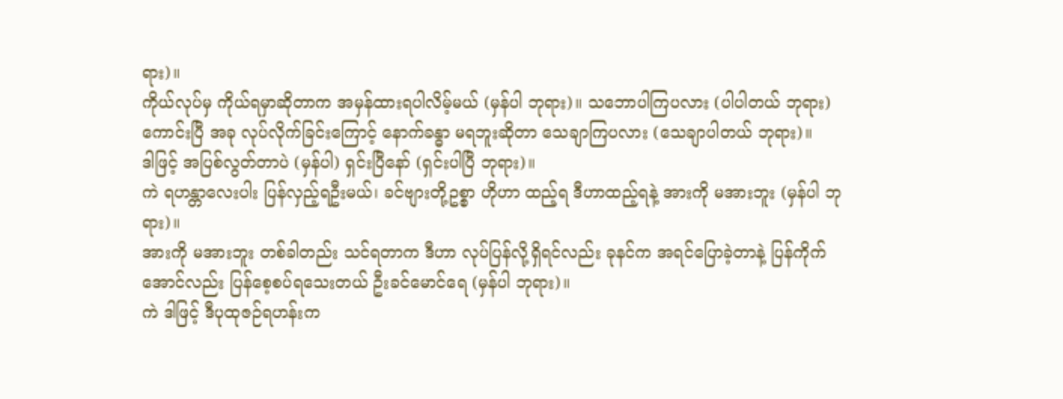ရား)။
ကိုယ်လုပ်မှ ကိုယ်ရမှာဆိုတာက အမှန်ထားရပါလိမ့်မယ် (မှန်ပါ ဘုရား)။ သဘောပါကြပလား (ပါပါတယ် ဘုရား)
ကောင်းပြီ အခု လုပ်လိုက်ခြင်းကြောင့် နောက်ခန္ဓာ မရဘူးဆိုတာ သေချာကြပလား (သေချာပါတယ် ဘုရား)။
ဒါဖြင့် အပြစ်လွတ်တာပဲ (မှန်ပါ) ရှင်းပြီနော် (ရှင်းပါပြီ ဘုရား)။
ကဲ ရဟန္တာလေးပါး ပြန်လှည့်ရဦးမယ်၊ ခင်ဗျားတို့ဥစ္စာ ဟိုဟာ ထည့်ရ ဒီဟာထည့်ရနဲ့ အားကို မအားဘူး (မှန်ပါ ဘုရား)။
အားကို မအားဘူး တစ်ခါတည်း သင်ရတာက ဒီဟာ လုပ်ပြန်လို့ရှိရင်လည်း ခုနင်က အရင်ပြောခဲ့တာနဲ့ ပြန်ကိုက်အောင်လည်း ပြန်စေ့စပ်ရသေးတယ် ဦးခင်မောင်ရေ (မှန်ပါ ဘုရား)။
ကဲ ဒါဖြင့် ဒီပုထုဇဉ်ရဟန်းက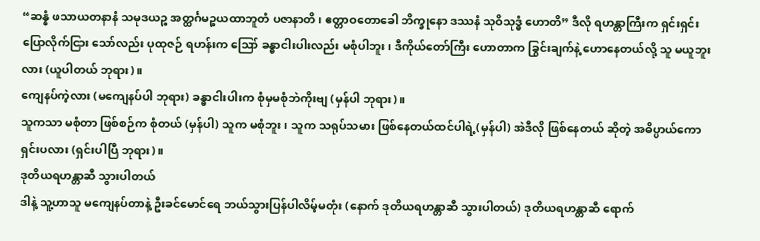“ဆန္နံ ဖသာယတနာနံ သမုဒယဉ္စ အတ္ထင်္ဂမဉ္စယထာဘူတံ ပဇာနာတိ၊ ဧတ္တာဝတောခေါ ဘိက္ခုနော ဒဿနံ သုဝိသုဒ္ဓံ ဟောတိ” ဒီလို ရဟန္တာကြီးက ရှင်းရှင်းပြောလိုက်ငြား သော်လည်း ပုထုဇဉ် ရဟန်းက ဪ ခန္ဓာငါးပါးလည်း မစုံပါဘူး၊ ဒီကိုယ်တော်ကြီး ဟောတာက ခြွင်းချက်နဲ့ ဟောနေတယ်လို့ သူ မယူဘူးလား (ယူပါတယ် ဘုရား)။
ကျေနပ်ကဲ့လား (မကျေနပ်ပါ ဘုရား) ခန္ဓာငါးပါးက စုံမှမစုံဘဲကိုးဗျ (မှန်ပါ ဘုရား)။
သူကသာ မစုံတာ ဖြစ်စဉ်က စုံတယ် (မှန်ပါ) သူက မစုံဘူး၊ သူက သရုပ်သမား ဖြစ်နေတယ်ထင်ပါရဲ့(မှန်ပါ) အဲဒီလို ဖြစ်နေတယ် ဆိုတဲ့ အဓိပ္ပာယ်ကော ရှင်းပလား (ရှင်းပါပြီ ဘုရား)။
ဒုတိယရဟန္တာဆီ သွားပါတယ်
ဒါနဲ့ သူ့ဟာသူ မကျေနပ်တာနဲ့ ဦးခင်မောင်ရေ ဘယ်သွားပြန်ပါလိမ့်မတုံး (နောက် ဒုတိယရဟန္တာဆီ သွားပါတယ်) ဒုတိယရဟန္တာဆီ ရောက်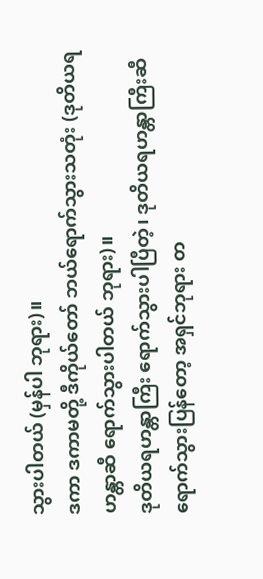သွားပါတယ် (မှန်ပါ ဘုရား)။
ဒကာ ဒကာမတို့ ဒီကိုယ်တော် ဘယ်ရောက်သွားသတုံး (ဒုတိယရဟန္တာဆီ ရောက်သွားပါတယ် ဘုရား)။
ဒုတိယရဟန္တာကြီး ရောက်သွားပါပြီတဲ့၊ ဒုတိယရဟန္တာကြီးဆီ ရောက်သွားပြန်တော့ အရှင်ဘုရား တ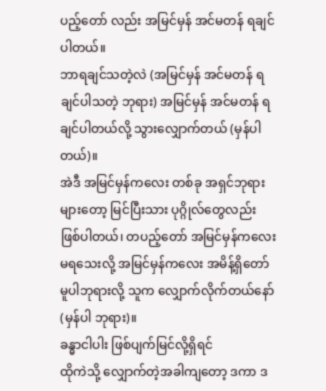ပည့်တော် လည်း အမြင်မှန် အင်မတန် ရချင်ပါတယ်။
ဘာရချင်သတဲ့လဲ (အမြင်မှန် အင်မတန် ရချင်ပါသတဲ့ ဘုရား) အမြင်မှန် အင်မတန် ရချင်ပါတယ်လို့ သွားလျှောက်တယ် (မှန်ပါတယ်)။
အဲဒီ အမြင်မှန်ကလေး တစ်ခု အရှင်ဘုရားများတော့ မြင်ပြီးသား ပုဂ္ဂိုလ်တွေလည်း ဖြစ်ပါတယ်၊ တပည့်တော် အမြင်မှန်ကလေး မရသေးလို့ အမြင်မှန်ကလေး အမိန့်ရှိတော်မူပါဘုရားလို့ သူက လျှောက်လိုက်တယ်နော် (မှန်ပါ ဘုရား)။
ခန္ဓာငါပါး ဖြစ်ပျက်မြင်လို့ရှိရင်
ထိုကဲသို့ လျှောက်တဲ့အခါကျတော့ ဒကာ ဒ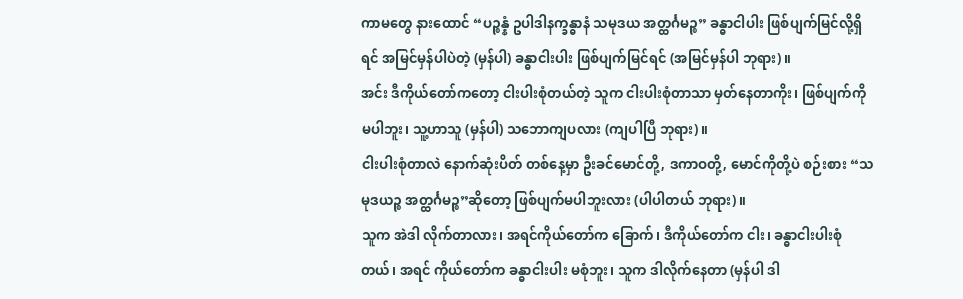ကာမတွေ နားထောင် “ပဉ္စန္နံ ဥပါဒါနက္ခန္ဓာနံ သမုဒယ အတ္ထင်္ဂမဉ္စ” ခန္ဓာငါပါး ဖြစ်ပျက်မြင်လို့ရှိရင် အမြင်မှန်ပါပဲတဲ့ (မှန်ပါ) ခန္ဓာငါးပါး ဖြစ်ပျက်မြင်ရင် (အမြင်မှန်ပါ ဘုရား)။
အင်း ဒီကိုယ်တော်ကတော့ ငါးပါးစုံတယ်တဲ့ သူက ငါးပါးစုံတာသာ မှတ်နေတာကိုး၊ ဖြစ်ပျက်ကို မပါဘူး၊ သူ့ဟာသူ (မှန်ပါ) သဘောကျပလား (ကျပါပြီ ဘုရား)။
ငါးပါးစုံတာလဲ နောက်ဆုံးပိတ် တစ်နေ့မှာ ဦးခင်မောင်တို့, ဒကာဝတို့, မောင်ကိုတို့ပဲ စဉ်းစား “သမုဒယဉ္စ အတ္ထင်္ဂမဉ္စ”ဆိုတော့ ဖြစ်ပျက်မပါဘူးလား (ပါပါတယ် ဘုရား)။
သူက အဲဒါ လိုက်တာလား၊ အရင်ကိုယ်တော်က ခြောက်၊ ဒီကိုယ်တော်က ငါး၊ ခန္ဓာငါးပါးစုံတယ်၊ အရင် ကိုယ်တော်က ခန္ဓာငါးပါး မစုံဘူး၊ သူက ဒါလိုက်နေတာ (မှန်ပါ ဒါ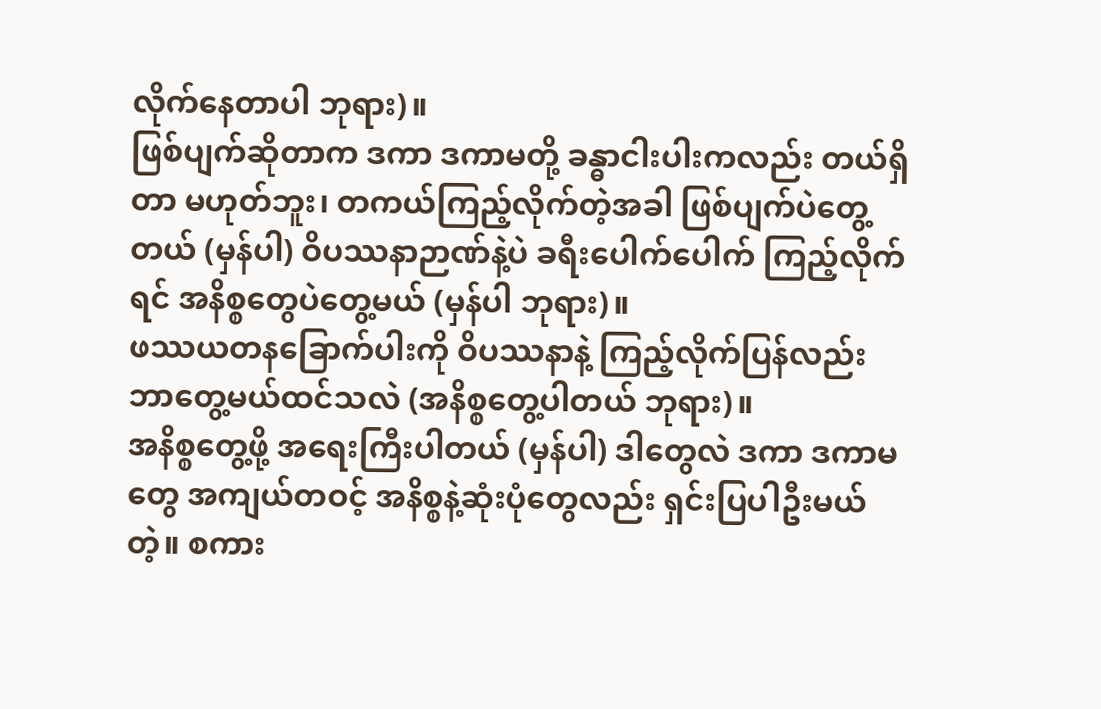လိုက်နေတာပါ ဘုရား)။
ဖြစ်ပျက်ဆိုတာက ဒကာ ဒကာမတို့ ခန္ဓာငါးပါးကလည်း တယ်ရှိတာ မဟုတ်ဘူး၊ တကယ်ကြည့်လိုက်တဲ့အခါ ဖြစ်ပျက်ပဲတွေ့တယ် (မှန်ပါ) ဝိပဿနာဉာဏ်နဲ့ပဲ ခရီးပေါက်ပေါက် ကြည့်လိုက်ရင် အနိစ္စတွေပဲတွေ့မယ် (မှန်ပါ ဘုရား)။
ဖဿယတနခြောက်ပါးကို ဝိပဿနာနဲ့ ကြည့်လိုက်ပြန်လည်း ဘာတွေ့မယ်ထင်သလဲ (အနိစ္စတွေ့ပါတယ် ဘုရား)။
အနိစ္စတွေ့ဖို့ အရေးကြီးပါတယ် (မှန်ပါ) ဒါတွေလဲ ဒကာ ဒကာမတွေ အကျယ်တဝင့် အနိစ္စနဲ့ဆုံးပုံတွေလည်း ရှင်းပြပါဦးမယ် တဲ့။ စကား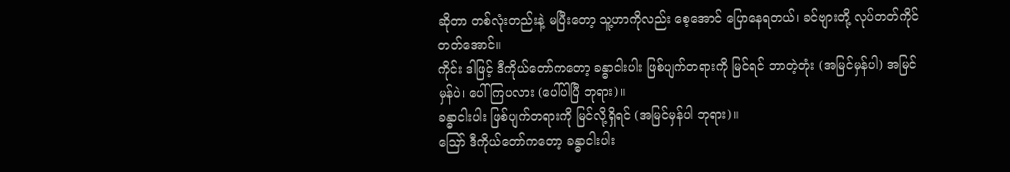ဆိုတာ တစ်လုံးတည်းနဲ့ မပြီးတော့ သူ့ဟာကိုလည်း စေ့အောင် ပြောနေရတယ်၊ ခင်ဗျားတို့ လုပ်တတ်ကိုင်တတ်အောင်။
ကိုင်း ဒါဖြင့် ဒီကိုယ်တော်ကတော့ ခန္ဓာငါးပါး ဖြစ်ပျက်တရားကို မြင်ရင် ဘာတဲ့တုံး (အမြင်မှန်ပါ) အမြင်မှန်ပဲ၊ ပေါ်ကြပလား (ပေါ်ပါပြီ ဘုရား)။
ခန္ဓာငါးပါး ဖြစ်ပျက်တရားကို မြင်လို့ရှိရင် (အမြင်မှန်ပါ ဘုရား)။
ဪ ဒီကိုယ်တော်ကတော့ ခန္ဓာငါးပါး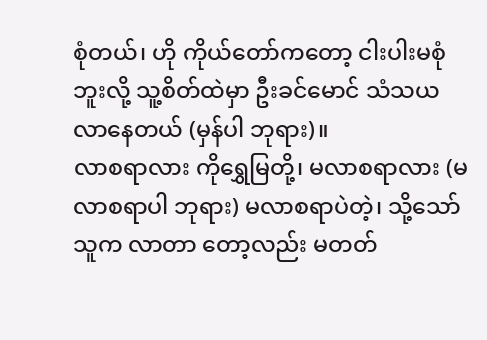စုံတယ်၊ ဟို ကိုယ်တော်ကတော့ ငါးပါးမစုံဘူးလို့ သူ့စိတ်ထဲမှာ ဦးခင်မောင် သံသယ လာနေတယ် (မှန်ပါ ဘုရား)။
လာစရာလား ကိုရွှေမြတို့၊ မလာစရာလား (မလာစရာပါ ဘုရား) မလာစရာပဲတဲ့၊ သို့သော် သူက လာတာ တော့လည်း မတတ်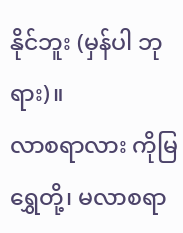နိုင်ဘူး (မှန်ပါ ဘုရား)။
လာစရာလား ကိုမြရွှေတို့၊ မလာစရာ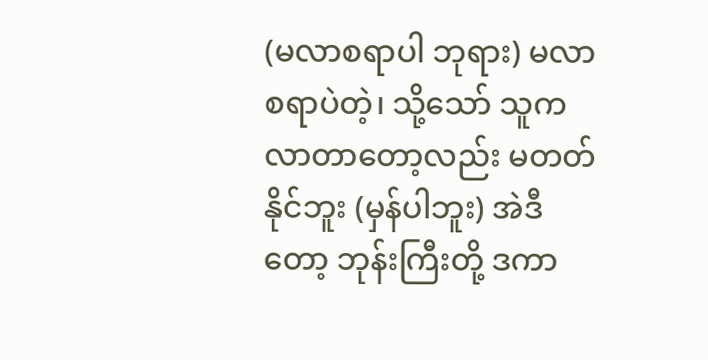(မလာစရာပါ ဘုရား) မလာစရာပဲတဲ့၊ သို့သော် သူက လာတာတော့လည်း မတတ်နိုင်ဘူး (မှန်ပါဘူး) အဲဒီတော့ ဘုန်းကြီးတို့ ဒကာ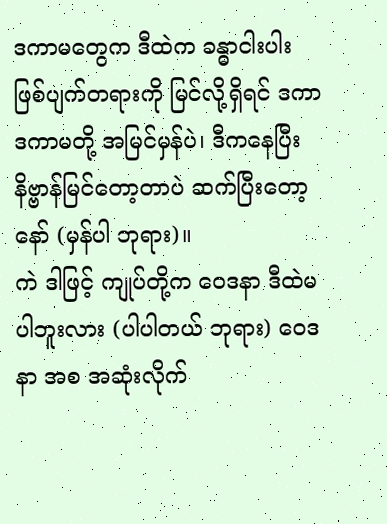ဒကာမတွေက ဒီထဲက ခန္ဓာငါးပါး ဖြစ်ပျက်တရားကို မြင်လို့ရှိရင် ဒကာ ဒကာမတို့ အမြင်မှန်ပဲ၊ ဒီကနေပြီး နိဗ္ဗာန်မြင်တော့တာပဲ ဆက်ပြီးတော့နော် (မှန်ပါ ဘုရား)။
ကဲ ဒါဖြင့် ကျုပ်တို့က ဝေဒနာ ဒီထဲမပါဘူးလား (ပါပါတယ် ဘုရား) ဝေဒနာ အစ အဆုံးလိုက်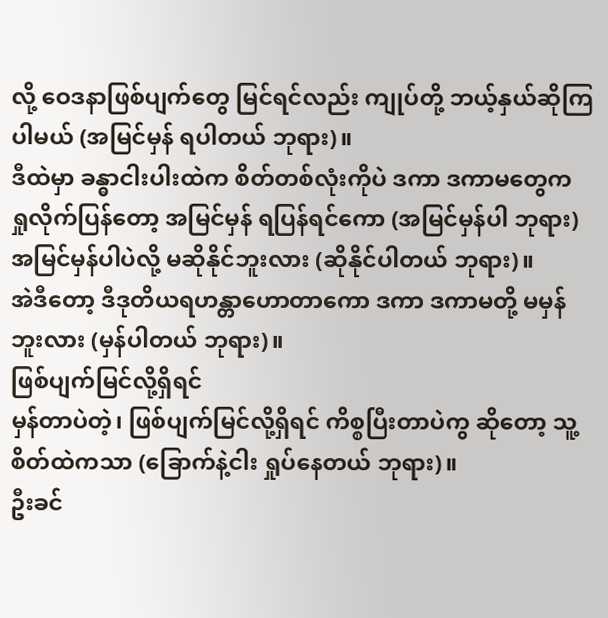လို့ ဝေဒနာဖြစ်ပျက်တွေ မြင်ရင်လည်း ကျုပ်တို့ ဘယ့်နှယ်ဆိုကြပါမယ် (အမြင်မှန် ရပါတယ် ဘုရား)။
ဒီထဲမှာ ခန္ဓာငါးပါးထဲက စိတ်တစ်လုံးကိုပဲ ဒကာ ဒကာမတွေက ရှုလိုက်ပြန်တော့ အမြင်မှန် ရပြန်ရင်ကော (အမြင်မှန်ပါ ဘုရား) အမြင်မှန်ပါပဲလို့ မဆိုနိုင်ဘူးလား (ဆိုနိုင်ပါတယ် ဘုရား)။
အဲဒီတော့ ဒီဒုတိယရဟန္တာဟောတာကော ဒကာ ဒကာမတို့ မမှန်ဘူးလား (မှန်ပါတယ် ဘုရား)။
ဖြစ်ပျက်မြင်လို့ရှိရင်
မှန်တာပဲတဲ့၊ ဖြစ်ပျက်မြင်လို့ရှိရင် ကိစ္စပြီးတာပဲကွ ဆိုတော့ သူ့စိတ်ထဲကသာ (ခြောက်နဲ့ငါး ရှုပ်နေတယ် ဘုရား)။
ဦးခင်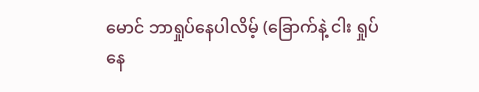မောင် ဘာရှုပ်နေပါလိမ့် (ခြောက်နဲ့ ငါး ရှုပ်နေ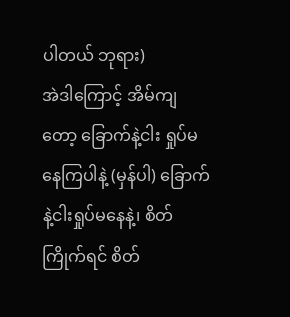ပါတယ် ဘုရား)
အဲဒါကြောင့် အိမ်ကျတော့ ခြောက်နဲ့ငါး ရှုပ်မနေကြပါနဲ့ (မှန်ပါ) ခြောက်နဲ့ငါးရှုပ်မနေနဲ့၊ စိတ်ကြိုက်ရင် စိတ်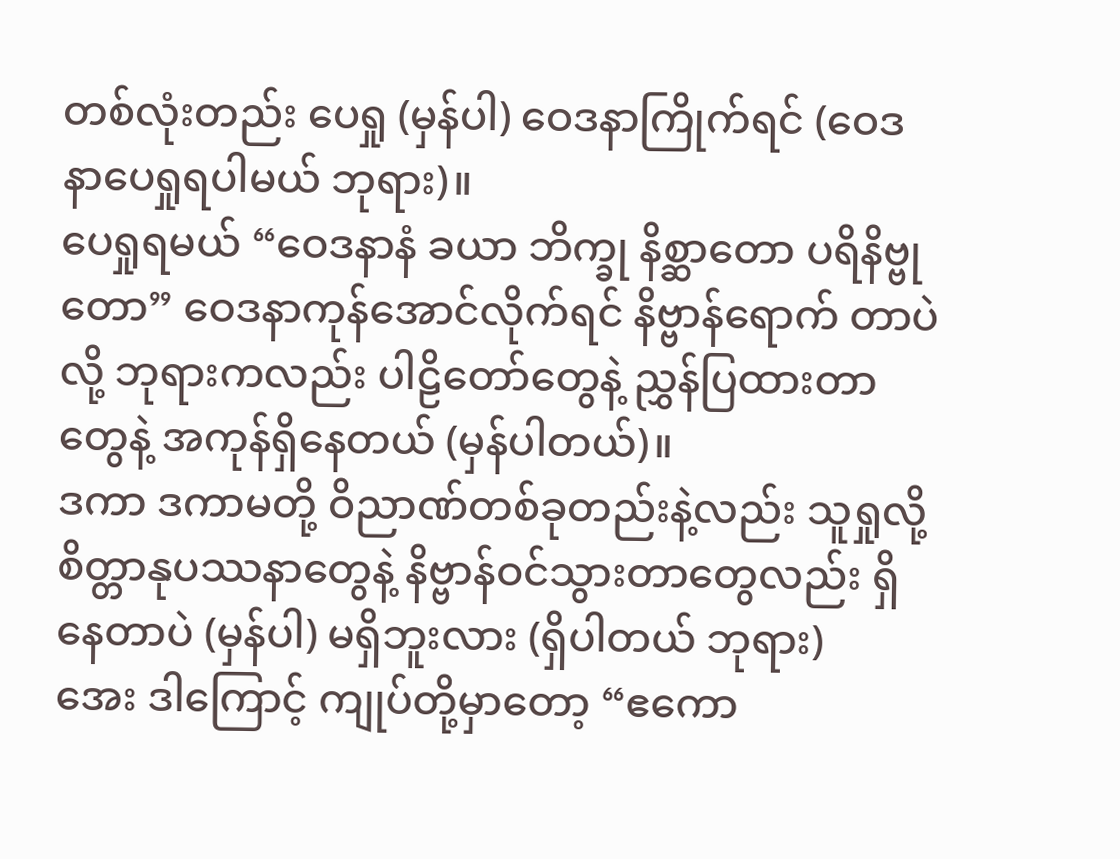တစ်လုံးတည်း ပေရှု (မှန်ပါ) ဝေဒနာကြိုက်ရင် (ဝေဒနာပေရှုရပါမယ် ဘုရား)။
ပေရှုရမယ် “ဝေဒနာနံ ခယာ ဘိက္ခု နိစ္ဆာတော ပရိနိဗ္ဗုတော” ဝေဒနာကုန်အောင်လိုက်ရင် နိဗ္ဗာန်ရောက် တာပဲလို့ ဘုရားကလည်း ပါဠိတော်တွေနဲ့ ညွှန်ပြထားတာတွေနဲ့ အကုန်ရှိနေတယ် (မှန်ပါတယ်)။
ဒကာ ဒကာမတို့ ဝိညာဏ်တစ်ခုတည်းနဲ့လည်း သူရှုလို့ စိတ္တာနုပဿနာတွေနဲ့ နိဗ္ဗာန်ဝင်သွားတာတွေလည်း ရှိနေတာပဲ (မှန်ပါ) မရှိဘူးလား (ရှိပါတယ် ဘုရား)
အေး ဒါကြောင့် ကျုပ်တို့မှာတော့ “ဧကော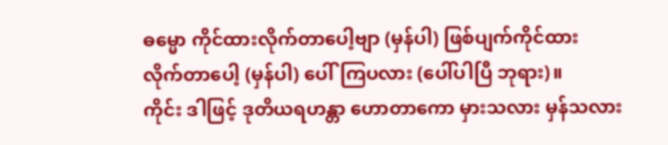ဓမ္မော ကိုင်ထားလိုက်တာပေါ့ဗျာ (မှန်ပါ) ဖြစ်ပျက်ကိုင်ထား လိုက်တာပေါ့ (မှန်ပါ) ပေါ်ကြပလား (ပေါ်ပါပြီ ဘုရား)။
ကိုင်း ဒါဖြင့် ဒုတိယရဟန္တာ ဟောတာကော မှားသလား မှန်သလား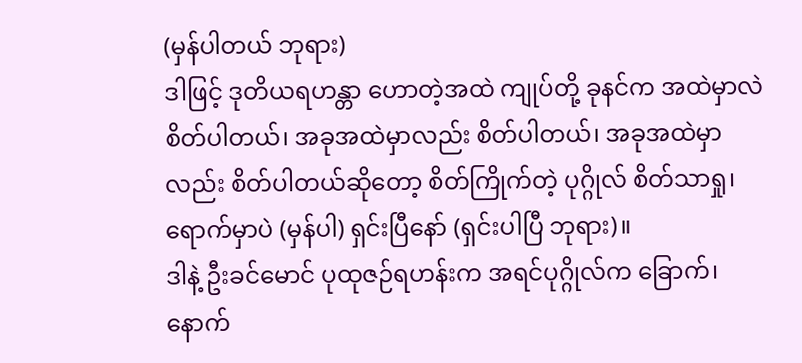(မှန်ပါတယ် ဘုရား)
ဒါဖြင့် ဒုတိယရဟန္တာ ဟောတဲ့အထဲ ကျုပ်တို့ ခုနင်က အထဲမှာလဲ စိတ်ပါတယ်၊ အခုအထဲမှာလည်း စိတ်ပါတယ်၊ အခုအထဲမှာလည်း စိတ်ပါတယ်ဆိုတော့ စိတ်ကြိုက်တဲ့ ပုဂ္ဂိုလ် စိတ်သာရှု၊ ရောက်မှာပဲ (မှန်ပါ) ရှင်းပြီနော် (ရှင်းပါပြီ ဘုရား)။
ဒါနဲ့ ဦးခင်မောင် ပုထုဇဉ်ရဟန်းက အရင်ပုဂ္ဂိုလ်က ခြောက်၊ နောက်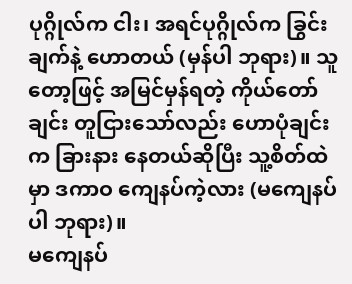ပုဂ္ဂိုလ်က ငါး၊ အရင်ပုဂ္ဂိုလ်က ခြွင်းချက်နဲ့ ဟောတယ် (မှန်ပါ ဘုရား)။ သူတော့ဖြင့် အမြင်မှန်ရတဲ့ ကိုယ်တော်ချင်း တူငြားသော်လည်း ဟောပုံချင်းက ခြားနား နေတယ်ဆိုပြီး သူ့စိတ်ထဲမှာ ဒကာဝ ကျေနပ်ကဲ့လား (မကျေနပ်ပါ ဘုရား)။
မကျေနပ်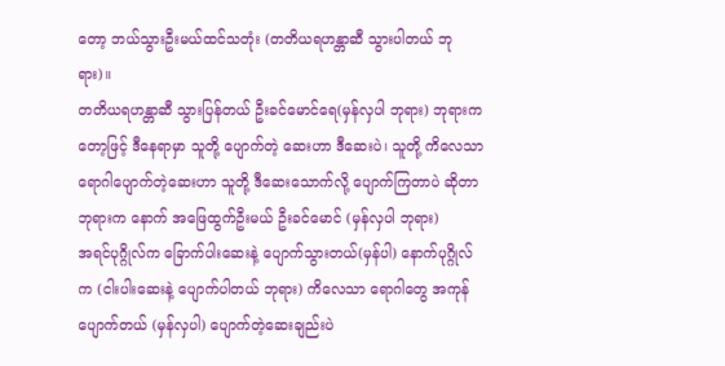တော့ ဘယ်သွားဦးမယ်ထင်သတုံး (တတိယရဟန္တာဆီ သွားပါတယ် ဘုရား)။
တတိယရဟန္တာဆီ သွားပြန်တယ် ဦးခင်မောင်ရေ(မှန်လှပါ ဘုရား) ဘုရားကတော့ဖြင့် ဒီနေရာမှာ သူတို့ ပျောက်တဲ့ ဆေးဟာ ဒီဆေးပဲ၊ သူတို့ ကိလေသာရောဂါပျောက်တဲ့ဆေးဟာ သူတို့ ဒီဆေးသောက်လို့ ပျောက်ကြတာပဲ ဆိုတာ ဘုရားက နောက် အဖြေထွက်ဦးမယ် ဦးခင်မောင် (မှန်လှပါ ဘုရား)
အရင်ပုဂ္ဂိုလ်က ခြောက်ပါးဆေးနဲ့ ပျောက်သွားတယ်(မှန်ပါ) နောက်ပုဂ္ဂိုလ်က (ငါးပါးဆေးနဲ့ ပျောက်ပါတယ် ဘုရား) ကိလေသာ ရောဂါတွေ အကုန်ပျောက်တယ် (မှန်လှပါ) ပျောက်တဲ့ဆေးချည်းပဲ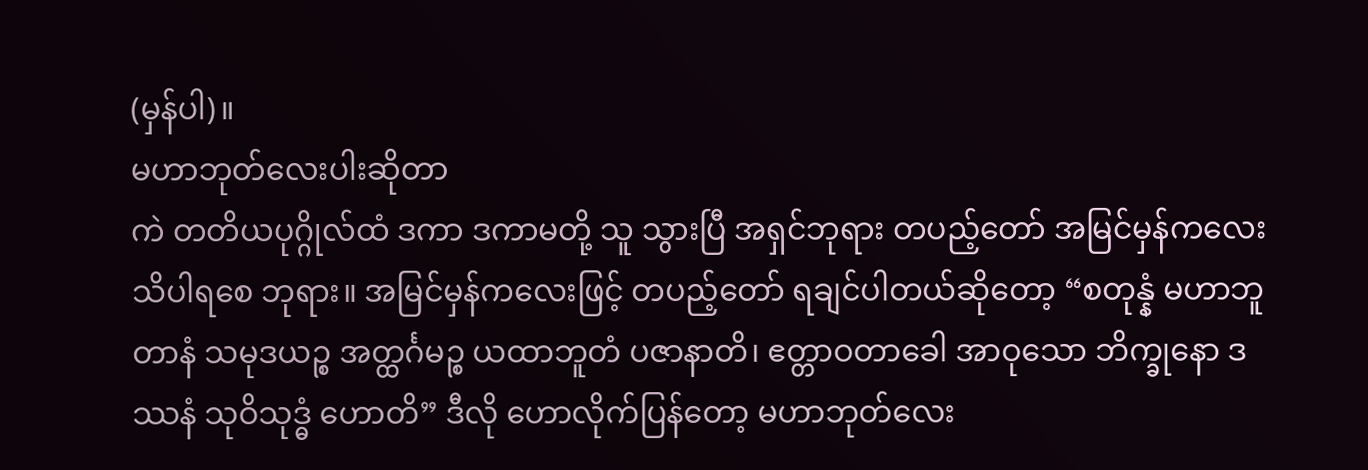(မှန်ပါ)။
မဟာဘုတ်လေးပါးဆိုတာ
ကဲ တတိယပုဂ္ဂိုလ်ထံ ဒကာ ဒကာမတို့ သူ သွားပြီ အရှင်ဘုရား တပည့်တော် အမြင်မှန်ကလေး သိပါရစေ ဘုရား။ အမြင်မှန်ကလေးဖြင့် တပည့်တော် ရချင်ပါတယ်ဆိုတော့ “စတုန္နံ မဟာဘူတာနံ သမုဒယဉ္စ အတ္ထင်္ဂမဉ္စ ယထာဘူတံ ပဇာနာတိ၊ ဧတ္တာဝတာခေါ အာဝုသော ဘိက္ခုနော ဒဿနံ သုဝိသုဒ္ဓံ ဟောတိ” ဒီလို ဟောလိုက်ပြန်တော့ မဟာဘုတ်လေး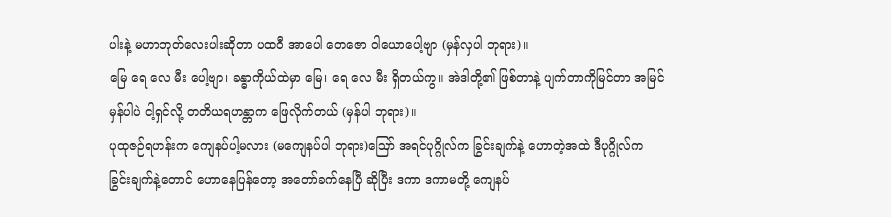ပါးနဲ့ မဟာဘုတ်လေးပါးဆိုတာ ပထဝီ အာပေါ တေဇော ဝါယောပေါ့ဗျာ (မှန်လှပါ ဘုရား)။
မြေ ရေ လေ မီး ပေါ့ဗျာ၊ ခန္ဓာကိုယ်ထဲမှာ မြေ၊ ရေ လေ မီး ရှိတယ်ကွ။ အဲဒါတို့၏ ဖြစ်တာနဲ့ ပျက်တာကိုမြင်တာ အမြင်မှန်ပါပဲ ငါ့ရှင်လို့ တတိယရဟန္တာက ဖြေလိုက်တယ် (မှန်ပါ ဘုရား)။
ပုထုဇဉ်ရဟန်းက ကျေနပ်ပါ့မလား (မကျေနပ်ပါ ဘုရား)ဪ အရင်ပုဂ္ဂိုလ်က ခြွင်းချက်နဲ့ ဟောတဲ့အထဲ ဒီပုဂ္ဂိုလ်က ခြွင်းချက်နဲ့တောင် ဟောနေပြန်တော့ အတော်ခက်နေပြီ ဆိုပြီး ဒကာ ဒကာမတို့ ကျေနပ်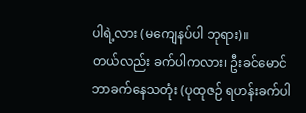ပါရဲ့လား (မကျေနပ်ပါ ဘုရား)။
တယ်လည်း ခက်ပါကလား၊ ဦးခင်မောင် ဘာခက်နေသတုံး (ပုထုဇဉ် ရဟန်းခက်ပါ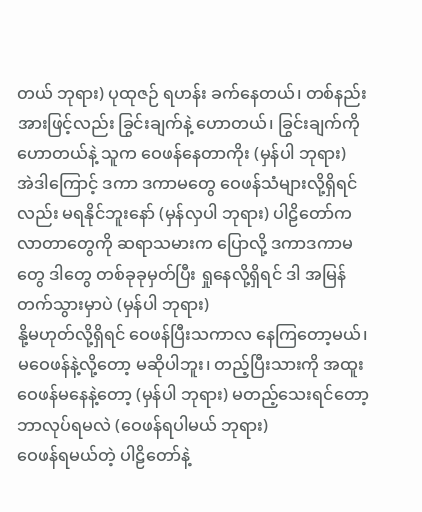တယ် ဘုရား) ပုထုဇဉ် ရဟန်း ခက်နေတယ်၊ တစ်နည်းအားဖြင့်လည်း ခြွင်းချက်နဲ့ ဟောတယ်၊ ခြွင်းချက်ကို ဟောတယ်နဲ့ သူက ဝေဖန်နေတာကိုး (မှန်ပါ ဘုရား)
အဲဒါကြောင့် ဒကာ ဒကာမတွေ ဝေဖန်သံများလို့ရှိရင်လည်း မရနိုင်ဘူးနော် (မှန်လှပါ ဘုရား) ပါဠိတော်က လာတာတွေကို ဆရာသမားက ပြောလို့ ဒကာဒကာမတွေ ဒါတွေ တစ်ခုခုမှတ်ပြီး ရှုနေလို့ရှိရင် ဒါ အမြန်တက်သွားမှာပဲ (မှန်ပါ ဘုရား)
နို့မဟုတ်လို့ရှိရင် ဝေဖန်ပြီးသကာလ နေကြတော့မယ်၊ မဝေဖန်နဲ့လို့တော့ မဆိုပါဘူး၊ တည့်ပြီးသားကို အထူးဝေဖန်မနေနဲ့တော့ (မှန်ပါ ဘုရား) မတည့်သေးရင်တော့ ဘာလုပ်ရမလဲ (ဝေဖန်ရပါမယ် ဘုရား)
ဝေဖန်ရမယ်တဲ့ ပါဠိတော်နဲ့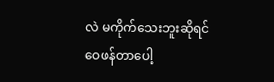လဲ မကိုက်သေးဘူးဆိုရင် ဝေဖန်တာပေါ့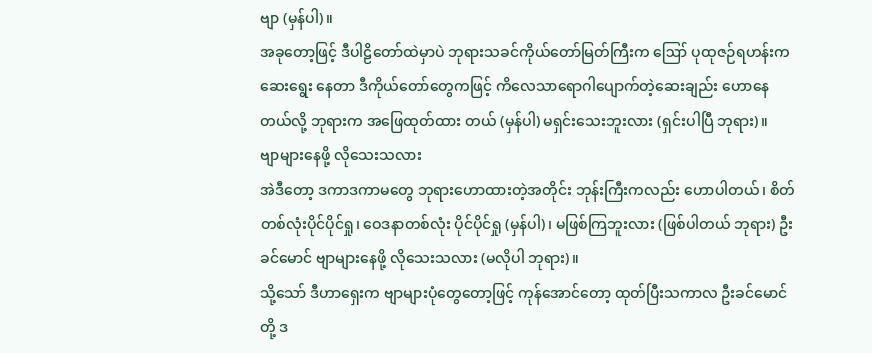ဗျာ (မှန်ပါ)။
အခုတော့ဖြင့် ဒီပါဠိတော်ထဲမှာပဲ ဘုရားသခင်ကိုယ်တော်မြတ်ကြီးက ဪ ပုထုဇဉ်ရဟန်းက ဆေးရွေး နေတာ ဒီကိုယ်တော်တွေကဖြင့် ကိလေသာရောဂါပျောက်တဲ့ဆေးချည်း ဟောနေတယ်လို့ ဘုရားက အဖြေထုတ်ထား တယ် (မှန်ပါ) မရှင်းသေးဘူးလား (ရှင်းပါပြီ ဘုရား)။
ဗျာများနေဖို့ လိုသေးသလား
အဲဒီတော့ ဒကာဒကာမတွေ ဘုရားဟောထားတဲ့အတိုင်း ဘုန်းကြီးကလည်း ဟောပါတယ်၊ စိတ်တစ်လုံးပိုင်ပိုင်ရှု၊ ဝေဒနာတစ်လုံး ပိုင်ပိုင်ရှု (မှန်ပါ)၊ မဖြစ်ကြဘူးလား (ဖြစ်ပါတယ် ဘုရား) ဦးခင်မောင် ဗျာများနေဖို့ လိုသေးသလား (မလိုပါ ဘုရား)။
သို့သော် ဒီဟာရှေးက ဗျာများပုံတွေတော့ဖြင့် ကုန်အောင်တော့ ထုတ်ပြီးသကာလ ဦးခင်မောင်တို့ ဒ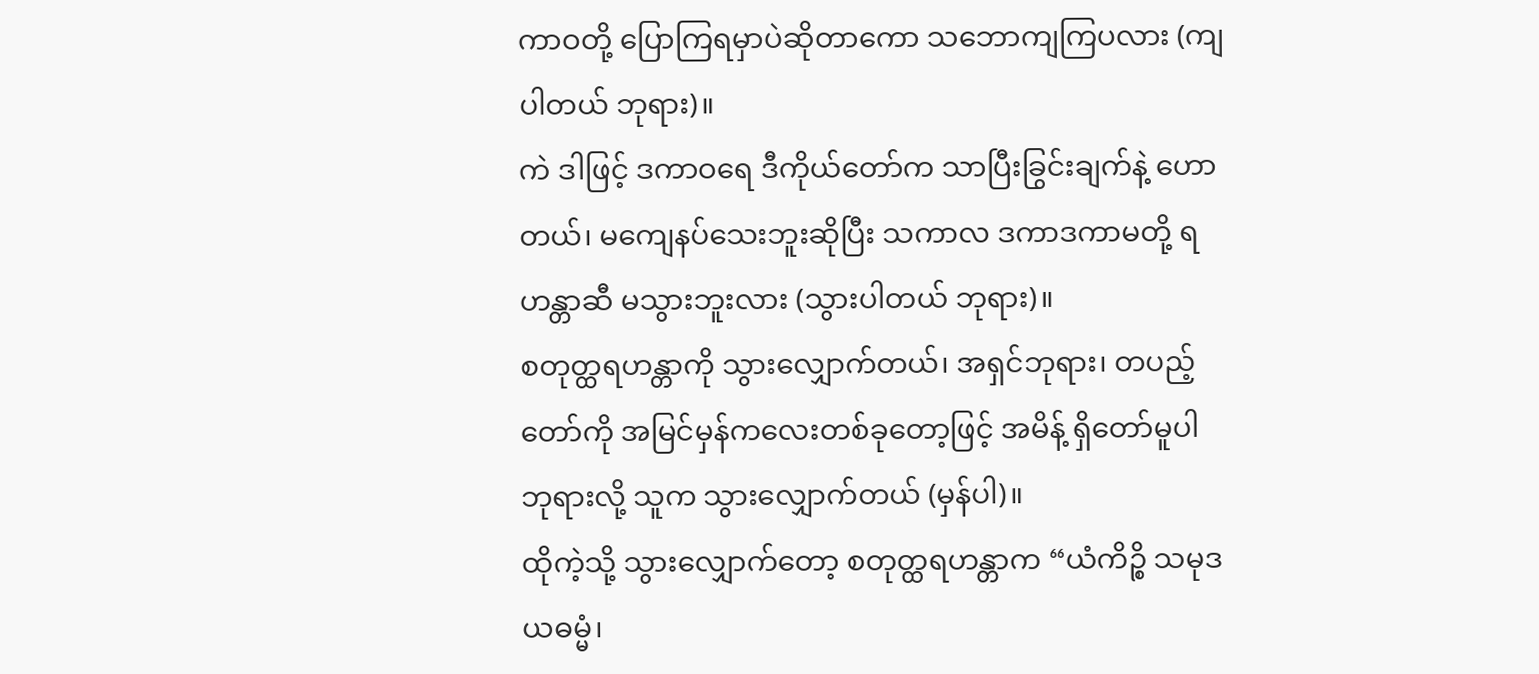ကာဝတို့ ပြောကြရမှာပဲဆိုတာကော သဘောကျကြပလား (ကျပါတယ် ဘုရား)။
ကဲ ဒါဖြင့် ဒကာဝရေ ဒီကိုယ်တော်က သာပြီးခြွင်းချက်နဲ့ ဟောတယ်၊ မကျေနပ်သေးဘူးဆိုပြီး သကာလ ဒကာဒကာမတို့ ရဟန္တာဆီ မသွားဘူးလား (သွားပါတယ် ဘုရား)။
စတုတ္ထရဟန္တာကို သွားလျှောက်တယ်၊ အရှင်ဘုရား၊ တပည့်တော်ကို အမြင်မှန်ကလေးတစ်ခုတော့ဖြင့် အမိန့် ရှိတော်မူပါဘုရားလို့ သူက သွားလျှောက်တယ် (မှန်ပါ)။
ထိုကဲ့သို့ သွားလျှောက်တော့ စတုတ္ထရဟန္တာက “ယံကိဉ္စိ သမုဒယဓမ္မံ၊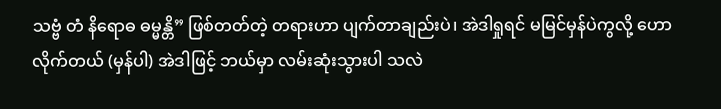သဗ္ဗံ တံ နိရောဓ ဓမ္မန္တိ” ဖြစ်တတ်တဲ့ တရားဟာ ပျက်တာချည်းပဲ၊ အဲဒါရှုရင် မမြင်မှန်ပဲကွလို့ ဟောလိုက်တယ် (မှန်ပါ) အဲဒါဖြင့် ဘယ်မှာ လမ်းဆုံးသွားပါ သလဲ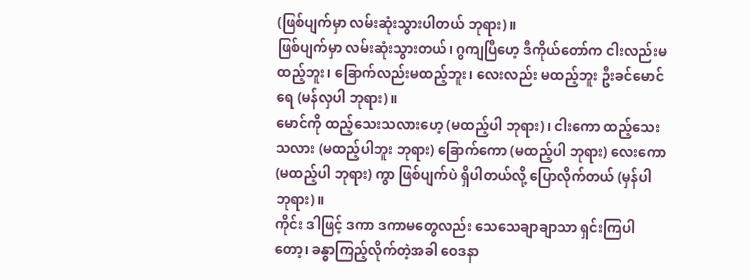(ဖြစ်ပျက်မှာ လမ်းဆုံးသွားပါတယ် ဘုရား)။
ဖြစ်ပျက်မှာ လမ်းဆုံးသွားတယ်၊ ဂွကျပြီဟေ့ ဒီကိုယ်တော်က ငါးလည်းမထည့်ဘူး၊ ခြောက်လည်းမထည့်ဘူး၊ လေးလည်း မထည့်ဘူး ဦးခင်မောင်ရေ (မန်လှပါ ဘုရား)။
မောင်ကို ထည့်သေးသလားဟေ့ (မထည့်ပါ ဘုရား)၊ ငါးကော ထည့်သေးသလား (မထည့်ပါဘူး ဘုရား) ခြောက်ကော (မထည့်ပါ ဘုရား) လေးကော (မထည့်ပါ ဘုရား) ကွာ ဖြစ်ပျက်ပဲ ရှိပါတယ်လို့ ပြောလိုက်တယ် (မှန်ပါ ဘုရား)။
ကိုင်း ဒါဖြင့် ဒကာ ဒကာမတွေလည်း သေသေချာချာသာ ရှင်းကြပါတော့၊ ခန္ဓာကြည့်လိုက်တဲ့အခါ ဝေဒနာ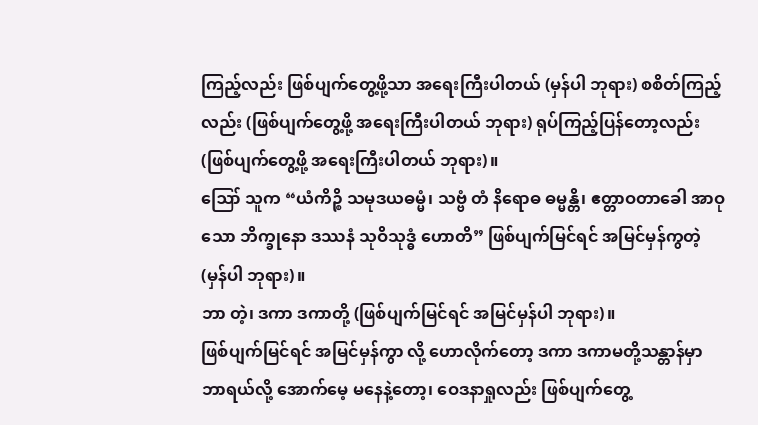ကြည့်လည်း ဖြစ်ပျက်တွေ့ဖို့သာ အရေးကြီးပါတယ် (မှန်ပါ ဘုရား) စစိတ်ကြည့်လည်း (ဖြစ်ပျက်တွေ့ဖို့ အရေးကြီးပါတယ် ဘုရား) ရုပ်ကြည့်ပြန်တော့လည်း (ဖြစ်ပျက်တွေ့ဖို့ အရေးကြီးပါတယ် ဘုရား)။
ဪ သူက “ယံကိဉ္စိ သမုဒယဓမ္မံ၊ သဗ္ဗံ တံ နိရောဓ ဓမ္မန္တိ၊ ဧတ္တာဝတာခေါ အာဝုသော ဘိက္ခုနော ဒဿနံ သုဝိသုဒ္ဓံ ဟောတိ” ဖြစ်ပျက်မြင်ရင် အမြင်မှန်ကွတဲ့ (မှန်ပါ ဘုရား)။
ဘာ တဲ့၊ ဒကာ ဒကာတို့ (ဖြစ်ပျက်မြင်ရင် အမြင်မှန်ပါ ဘုရား)။
ဖြစ်ပျက်မြင်ရင် အမြင်မှန်ကွာ လို့ ဟောလိုက်တော့ ဒကာ ဒကာမတို့သန္တာန်မှာ ဘာရယ်လို့ အောက်မေ့ မနေနဲ့တော့၊ ဝေဒနာရှုလည်း ဖြစ်ပျက်တွေ့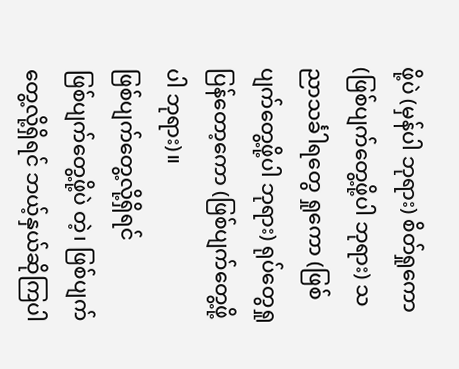ဖို့ပဲ (မှန်ပါ ဘုရား) စိတ်ရှုကော (ဖြစ်ပျက်တွေ့ဖို့ပါ ဘုရား) သညာသင်္ခါရတွေ ရှုကော (ဖြစ်ပျက်တွေ့ဖို့ပါ ဘုရား) ရုပ်တွေရှုပြန်တော့ကော (ဖြစ်ပျက်တွေ့ဖို့ပါ ဘုရား)။
ဖြစ်ပျက်တွေ့လို့ရှိရင်
ဖြစ်ပျက်တွေ့ဖို့ပဲ တဲ့၊ ဖြစ်ပျက်တွေ့လို့ရှိရင် ဘယ့်နှယ်ဆိုကြပါ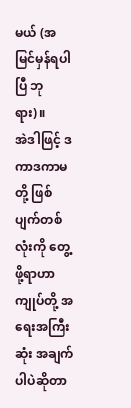မယ် (အမြင်မှန်ရပါပြီ ဘုရား)။
အဲဒါဖြင့် ဒကာဒကာမတို့ ဖြစ်ပျက်တစ်လုံးကို တွေ့ဖို့ရာဟာ ကျုပ်တို့ အရေးအကြီးဆုံး အချက်ပါပဲဆိုတာ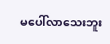မပေါ်လာသေးဘူး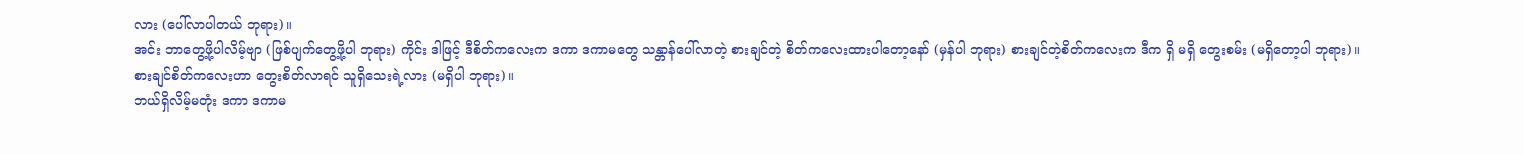လား (ပေါ်လာပါတယ် ဘုရား)။
အင်း ဘာတွေ့ဖို့ပါလိမ့်ဗျာ (ဖြစ်ပျက်တွေ့ဖို့ပါ ဘုရား) ကိုင်း ဒါဖြင့် ဒီစိတ်ကလေးက ဒကာ ဒကာမတွေ သန္တာန်ပေါ်လာတဲ့ စားချင်တဲ့ စိတ်ကလေးထားပါတော့နော် (မှန်ပါ ဘုရား) စားချင်တဲ့စိတ်ကလေးက ဒီက ရှိ မရှိ တွေးစမ်း (မရှိတော့ပါ ဘုရား)။
စားချင်စိတ်ကလေးဟာ တွေးစိတ်လာရင် သူရှိသေးရဲ့လား (မရှိပါ ဘုရား)။
ဘယ်ရှိလိမ့်မတုံး ဒကာ ဒကာမ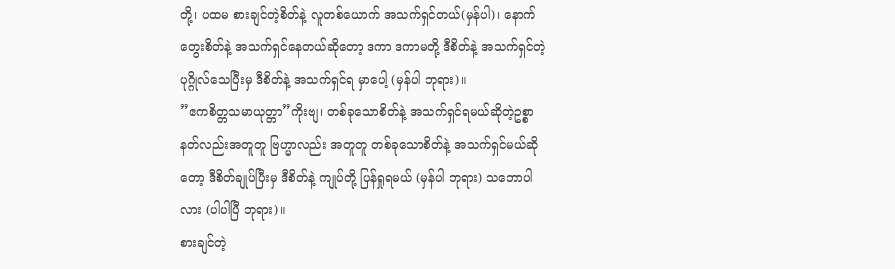တို့၊ ပထမ စားချင်တဲ့စိတ်နဲ့ လူတစ်ယောက် အသက်ရှင်တယ်(မှန်ပါ)၊ နောက် တွေးစိတ်နဲ့ အသက်ရှင်နေတယ်ဆိုတော့ ဒကာ ဒကာမတို့ ဒီစိတ်နဲ့ အသက်ရှင်တဲ့ ပုဂ္ဂိုလ်သေပြီးမှ ဒီစိတ်နဲ့ အသက်ရှင်ရ မှာပေါ့ (မှန်ပါ ဘုရား)။
”ဧကစိတ္တသမာယုတ္တာ”ကိုးဗျ၊ တစ်ခုသောစိတ်နဲ့ အသက်ရှင်ရမယ်ဆိုတဲ့ဥစ္စာ နတ်လည်းအတူတူ ဗြဟ္မာလည်း အတူတူ တစ်ခုသောစိတ်နဲ့ အသက်ရှင်မယ်ဆိုတော့ ဒီစိတ်ချုပ်ပြီးမှ ဒီစိတ်နဲ့ ကျုပ်တို့ ပြန်ရှုရမယ် (မှန်ပါ ဘုရား) သဘောပါလား (ပါပါပြီ ဘုရား)။
စားချင်တဲ့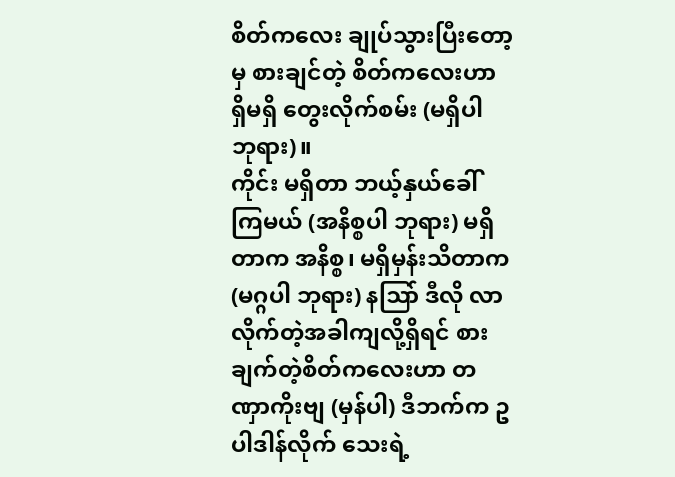စိတ်ကလေး ချုပ်သွားပြီးတော့မှ စားချင်တဲ့ စိတ်ကလေးဟာ ရှိမရှိ တွေးလိုက်စမ်း (မရှိပါ ဘုရား)။
ကိုင်း မရှိတာ ဘယ့်နှယ်ခေါ်ကြမယ် (အနိစ္စပါ ဘုရား) မရှိတာက အနိစ္စ၊ မရှိမှန်းသိတာက (မဂ္ဂပါ ဘုရား) နဩာ် ဒီလို လာလိုက်တဲ့အခါကျလို့ရှိရင် စားချက်တဲ့စိတ်ကလေးဟာ တဏှာကိုးဗျ (မှန်ပါ) ဒီဘက်က ဥပါဒါန်လိုက် သေးရဲ့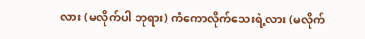လား (မလိုက်ပါ ဘုရား) ကံကောလိုက်သေးရဲ့လား (မလိုက်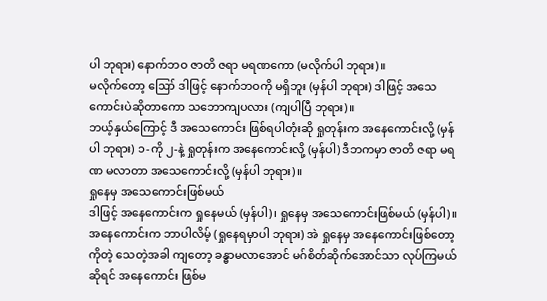ပါ ဘုရား) နောက်ဘဝ ဇာတိ ဇရာ မရဏကော (မလိုက်ပါ ဘုရား)။
မလိုက်တော့ ဪ ဒါဖြင့် နောက်ဘဝကို မရှိဘူး (မှန်ပါ ဘုရား) ဒါဖြင့် အသေကောင်းပဲဆိုတာကော သဘောကျပလား (ကျပါပြီ ဘုရား)။
ဘယ့်နှယ်ကြောင့် ဒီ အသေကောင်း ဖြစ်ရပါတုံးဆို ရှုတုန်းက အနေကောင်းလို့ (မှန်ပါ ဘုရား) ၁-ကို ၂-နဲ့ ရှုတုန်းက အနေကောင်းလို့ (မှန်ပါ) ဒီဘကမှာ ဇာတိ ဇရာ မရဏ မလာတာ အသေကောင်းလို့ (မှန်ပါ ဘုရား)။
ရှုနေမှ အသေကောင်းဖြစ်မယ်
ဒါဖြင့် အနေကောင်းက ရှုနေမယ် (မှန်ပါ)၊ ရှုနေမှ အသေကောင်းဖြစ်မယ် (မှန်ပါ)။
အနေကောင်းက ဘာပါလိမ့် (ရှုနေရမှာပါ ဘုရား) အဲ ရှုနေမှ အနေကောင်းဖြစ်တော့ကိုတဲ့ သေတဲ့အခါ ကျတော့ ခန္ဓာမလာအောင် မဂ်စိတ်ဆိုက်အောင်သာ လုပ်ကြမယ်ဆိုရင် အနေကောင်း ဖြစ်မ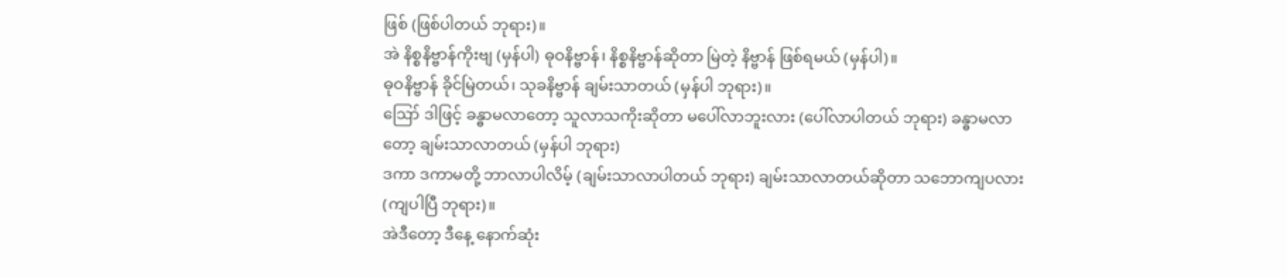ဖြစ် (ဖြစ်ပါတယ် ဘုရား)။
အဲ နိစ္စနိဗ္ဗာန်ကိုးဗျ (မှန်ပါ) ဓုဝနိဗ္ဗာန်၊ နိစ္စနိဗ္ဗာန်ဆိုတာ မြဲတဲ့ နိဗ္ဗာန် ဖြစ်ရမယ် (မှန်ပါ)။
ဓုဝနိဗ္ဗာန် ခိုင်မြဲတယ်၊ သုခနိဗ္ဗာန် ချမ်းသာတယ် (မှန်ပါ ဘုရား)။
ဪ ဒါဖြင့် ခန္ဓာမလာတော့ သူလာသကိုးဆိုတာ မပေါ်လာဘူးလား (ပေါ်လာပါတယ် ဘုရား) ခန္ဓာမလာတော့ ချမ်းသာလာတယ် (မှန်ပါ ဘုရား)
ဒကာ ဒကာမတို့ ဘာလာပါလိမ့် (ချမ်းသာလာပါတယ် ဘုရား) ချမ်းသာလာတယ်ဆိုတာ သဘောကျပလား (ကျပါပြီ ဘုရား)။
အဲဒီတော့ ဒီနေ့ နောက်ဆုံး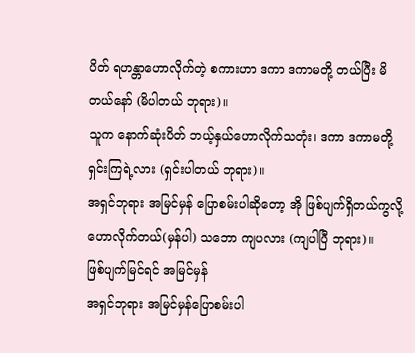ပိတ် ရဟန္တာဟောလိုက်တဲ့ စကားဟာ ဒကာ ဒကာမတို့ တယ်ပြီး မိတယ်နော် (မိပါတယ် ဘုရား)။
သူက နောက်ဆုံးပိတ် ဘယ့်နှယ်ဟောလိုက်သတုံး၊ ဒကာ ဒကာမတို့ ရှင်းကြရဲ့လား (ရှင်းပါတယ် ဘုရား)။
အရှင်ဘုရား အမြင်မှန် ပြောစမ်းပါဆိုတော့ အို ဖြစ်ပျက်ရှိတယ်ကွလို့ ဟောလိုက်တယ်(မှန်ပါ) သဘော ကျပလား (ကျပါပြီ ဘုရား)။
ဖြစ်ပျက်မြင်ရင် အမြင်မှန်
အရှင်ဘုရား အမြင်မှန်ပြောစမ်းပါ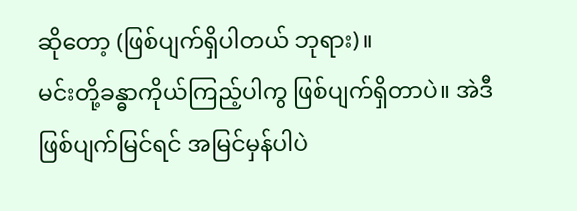ဆိုတော့ (ဖြစ်ပျက်ရှိပါတယ် ဘုရား)။
မင်းတို့ခန္ဓာကိုယ်ကြည့်ပါကွ ဖြစ်ပျက်ရှိတာပဲ။ အဲဒီ ဖြစ်ပျက်မြင်ရင် အမြင်မှန်ပါပဲ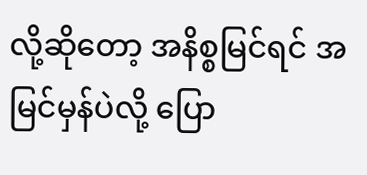လို့ဆိုတော့ အနိစ္စမြင်ရင် အမြင်မှန်ပဲလို့ ပြော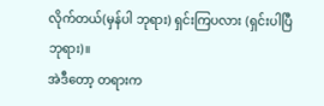လိုက်တယ်(မှန်ပါ ဘုရား) ရှင်းကြပလား (ရှင်းပါပြီ ဘုရား)။
အဲဒီတော့ တရားက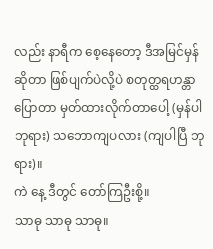လည်း နာရီက စေ့နေတော့ ဒီအမြင်မှန်ဆိုတာ ဖြစ်ပျက်ပဲလို့ပဲ စတုတ္ထရဟန္တာပြောတာ မှတ်ထားလိုက်တာပေါ့ (မှန်ပါ ဘုရား) သဘောကျပလား (ကျပါပြီ ဘုရား)။
ကဲ နေ့ ဒီတွင် တော်ကြဦးစို့။
သာဓု သာဓု သာဓု။